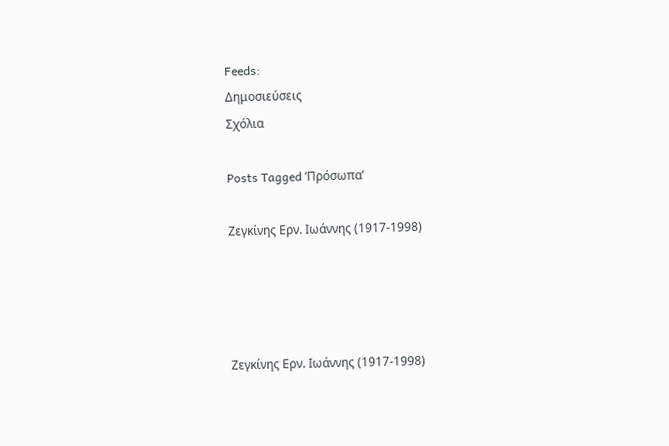Feeds:
Δημοσιεύσεις
Σχόλια

Posts Tagged ‘Πρόσωπα’

Ζεγκίνης Ερν. Ιωάννης (1917-1998)




Ζεγκίνης Ερν. Ιωάννης (1917-1998)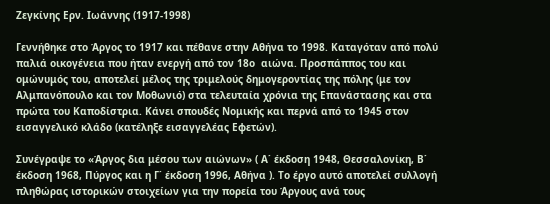Ζεγκίνης Ερν. Ιωάννης (1917-1998)

Γεννήθηκε στο Άργος το 1917 και πέθανε στην Αθήνα το 1998. Καταγόταν από πολύ παλιά οικογένεια που ήταν ενεργή από τον 18ο  αιώνα. Προσπάππος του και ομώνυμός του, αποτελεί μέλος της τριμελούς δημογεροντίας της πόλης (με τον Αλμπανόπουλο και τον Μοθωνιό) στα τελευταία χρόνια της Επανάστασης και στα πρώτα του Καποδίστρια. Κάνει σπουδές Νομικής και περνά από το 1945 στον εισαγγελικό κλάδο (κατέληξε εισαγγελέας Εφετών).

Συνέγραψε το «Άργος δια μέσου των αιώνων» ( Α΄ έκδοση 1948, Θεσσαλονίκη, Β΄ έκδοση 1968, Πύργος και η Γ΄ έκδοση 1996, Αθήνα ). Το έργο αυτό αποτελεί συλλογή πληθώρας ιστορικών στοιχείων για την πορεία του Άργους ανά τους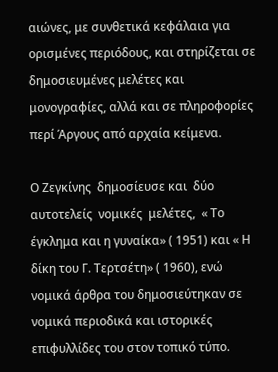αιώνες, με συνθετικά κεφάλαια για ορισμένες περιόδους, και στηρίζεται σε δημοσιευμένες μελέτες και μονογραφίες, αλλά και σε πληροφορίες περί Άργους από αρχαία κείμενα.

Ο Ζεγκίνης  δημοσίευσε και  δύο  αυτοτελείς  νομικές  μελέτες,  « Το έγκλημα και η γυναίκα» ( 1951) και « Η δίκη του Γ. Τερτσέτη» ( 1960), ενώ νομικά άρθρα του δημοσιεύτηκαν σε νομικά περιοδικά και ιστορικές επιφυλλίδες του στον τοπικό τύπο.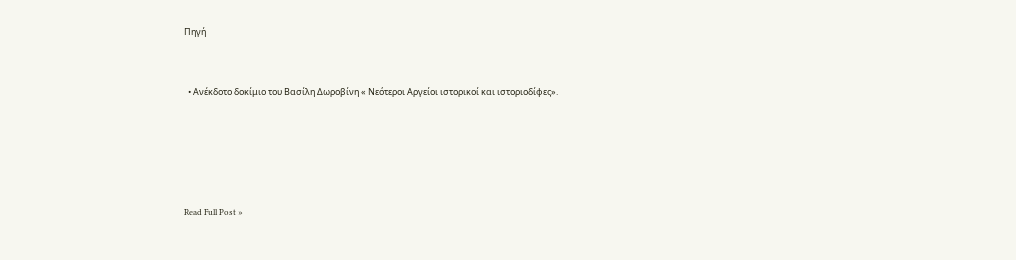Πηγή


  • Ανέκδοτο δοκίμιο του Βασίλη Δωροβίνη « Νεότεροι Αργείοι ιστορικοί και ιστοριοδίφες».





Read Full Post »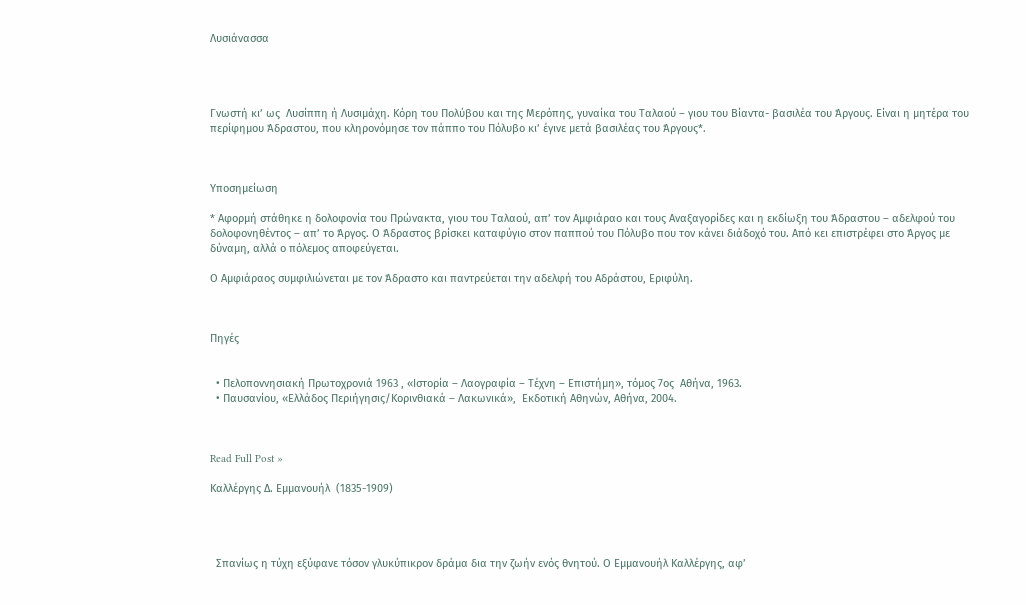Λυσιάνασσα




Γνωστή κι’ ως  Λυσίππη ή Λυσιμάχη. Κόρη του Πολύβου και της Μερόπης, γυναίκα του Ταλαού – γιου του Βίαντα- βασιλέα του Άργους. Είναι η μητέρα του περίφημου Άδραστου, που κληρονόμησε τον πάππο του Πόλυβο κι’ έγινε μετά βασιλέας του Άργους*.



Υποσημείωση

* Αφορμή στάθηκε η δολοφονία του Πρώνακτα, γιου του Ταλαού, απ’ τον Αμφιάραο και τους Αναξαγορίδες και η εκδίωξη του Άδραστου – αδελφού του δολοφονηθέντος – απ’ το Άργος. Ο Άδραστος βρίσκει καταφύγιο στον παππού του Πόλυβο που τον κάνει διάδοχό του. Από κει επιστρέφει στο Άργος με δύναμη, αλλά ο πόλεμος αποφεύγεται.

Ο Αμφιάραος συμφιλιώνεται με τον Άδραστο και παντρεύεται την αδελφή του Αδράστου, Εριφύλη.



Πηγές


  • Πελοποννησιακή Πρωτοχρονιά 1963 , «Ιστορία – Λαογραφία – Τέχνη – Επιστήμη», τόμος 7ος  Αθήνα, 1963.
  • Παυσανίου, «Ελλάδος Περιήγησις/Κορινθιακά – Λακωνικά»,  Εκδοτική Αθηνών, Αθήνα, 2004.



Read Full Post »

Καλλέργης Δ. Εμμανουήλ  (1835-1909)




  Σπανίως η τύχη εξύφανε τόσον γλυκύπικρον δράμα δια την ζωήν ενός θνητού. Ο Εμμανουήλ Καλλέργης, αφ’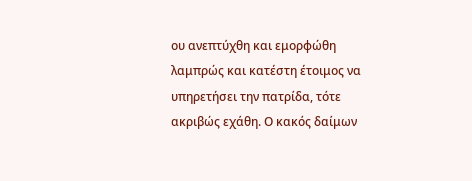ου ανεπτύχθη και εμορφώθη λαμπρώς και κατέστη έτοιμος να υπηρετήσει την πατρίδα, τότε ακριβώς εχάθη. Ο κακός δαίμων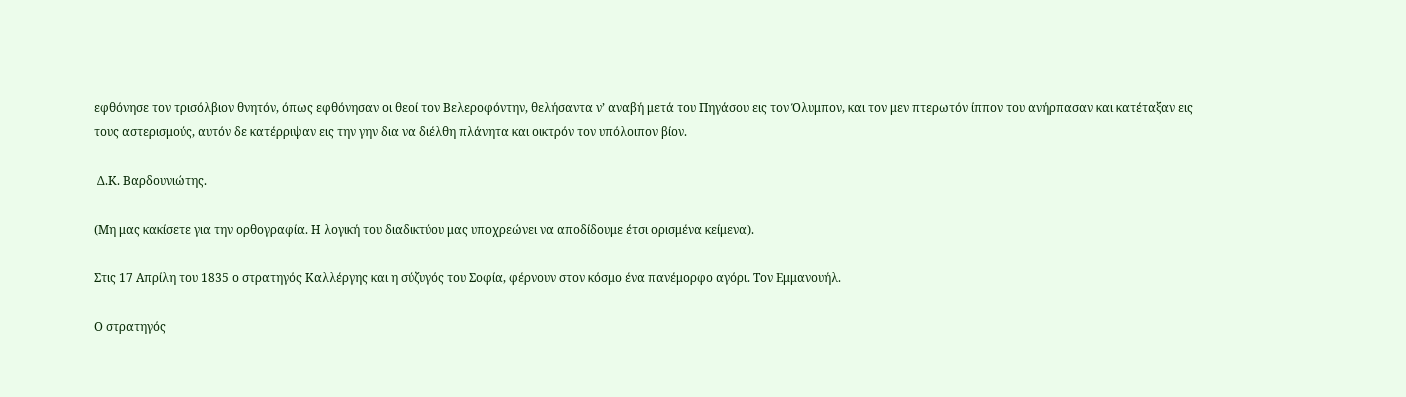εφθόνησε τον τρισόλβιον θνητόν, όπως εφθόνησαν οι θεοί τον Βελεροφόντην, θελήσαντα ν’ αναβή μετά του Πηγάσου εις τον Όλυμπον, και τον μεν πτερωτόν ίππον του ανήρπασαν και κατέταξαν εις τους αστερισμούς, αυτόν δε κατέρριψαν εις την γην δια να διέλθη πλάνητα και οικτρόν τον υπόλοιπον βίον.

 Δ.Κ. Βαρδουνιώτης.

(Μη μας κακίσετε για την ορθογραφία. Η λογική του διαδικτύου μας υποχρεώνει να αποδίδουμε έτσι ορισμένα κείμενα).

Στις 17 Απρίλη του 1835 ο στρατηγός Καλλέργης και η σύζυγός του Σοφία, φέρνουν στον κόσμο ένα πανέμορφο αγόρι. Τον Εμμανουήλ.

Ο στρατηγός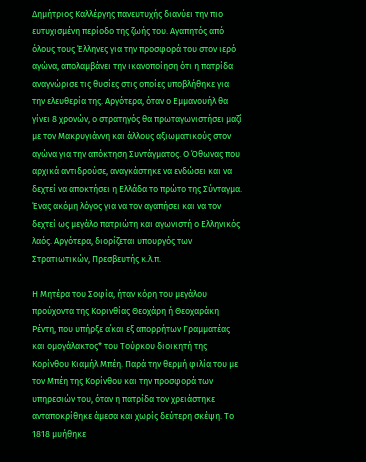Δημήτριος Καλλέργης πανευτυχής διανύει την πιο ευτυχισμένη περίοδο της ζωής του. Αγαπητός από όλους τους Έλληνες για την προσφορά του στον ιερό αγώνα, απολαμβάνει την ικανοποίηση ότι η πατρίδα αναγνώρισε τις θυσίες στις οποίες υποβλήθηκε για την ελευθερία της. Αργότερα, όταν ο Εμμανουήλ θα γίνει 8 χρονών, ο στρατηγός θα πρωταγωνιστήσει μαζί με τον Μακρυγιάννη και άλλους αξιωματικούς στον αγώνα για την απόκτηση Συντάγματος. Ο Όθωνας που αρχικά αντιδρούσε, αναγκάστηκε να ενδώσει και να δεχτεί να αποκτήσει η Ελλάδα το πρώτο της Σύνταγμα. Ένας ακόμη λόγος για να τον αγαπήσει και να τον δεχτεί ως μεγάλο πατριώτη και αγωνιστή ο Ελληνικός λαός. Αργότερα, διορίζεται υπουργός των Στρατιωτικών, Πρεσβευτής κ.λ.π.

Η Μητέρα του Σοφία, ήταν κόρη του μεγάλου προύχοντα της Κορινθίας Θεοχάρη ή Θεοχαράκη Ρέντη, που υπήρξε α΄και εξ απορρήτων Γραμματέας και ομογάλακτος* του Τούρκου διοικητή της Κορίνθου Κιαμήλ Μπέη. Παρά την θερμή φιλία του με τον Μπέη της Κορίνθου και την προσφορά των υπηρεσιών του, όταν η πατρίδα τον χρειάστηκε ανταποκρίθηκε άμεσα και χωρίς δεύτερη σκέψη. Το 1818 μυήθηκε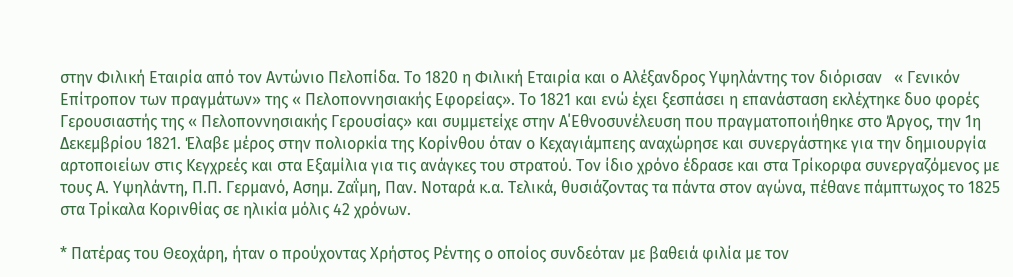στην Φιλική Εταιρία από τον Αντώνιο Πελοπίδα. Το 1820 η Φιλική Εταιρία και ο Αλέξανδρος Υψηλάντης τον διόρισαν   « Γενικόν Επίτροπον των πραγμάτων» της « Πελοποννησιακής Εφορείας». Το 1821 και ενώ έχει ξεσπάσει η επανάσταση εκλέχτηκε δυο φορές Γερουσιαστής της « Πελοποννησιακής Γερουσίας» και συμμετείχε στην Α΄Εθνοσυνέλευση που πραγματοποιήθηκε στο Άργος, την 1η Δεκεμβρίου 1821. Έλαβε μέρος στην πολιορκία της Κορίνθου όταν ο Κεχαγιάμπεης αναχώρησε και συνεργάστηκε για την δημιουργία αρτοποιείων στις Κεγχρεές και στα Εξαμίλια για τις ανάγκες του στρατού. Τον ίδιο χρόνο έδρασε και στα Τρίκορφα συνεργαζόμενος με τους Α. Υψηλάντη, Π.Π. Γερμανό, Ασημ. Ζαΐμη, Παν. Νοταρά κ.α. Τελικά, θυσιάζοντας τα πάντα στον αγώνα, πέθανε πάμπτωχος το 1825 στα Τρίκαλα Κορινθίας σε ηλικία μόλις 42 χρόνων.

* Πατέρας του Θεοχάρη, ήταν ο προύχοντας Χρήστος Ρέντης ο οποίος συνδεόταν με βαθειά φιλία με τον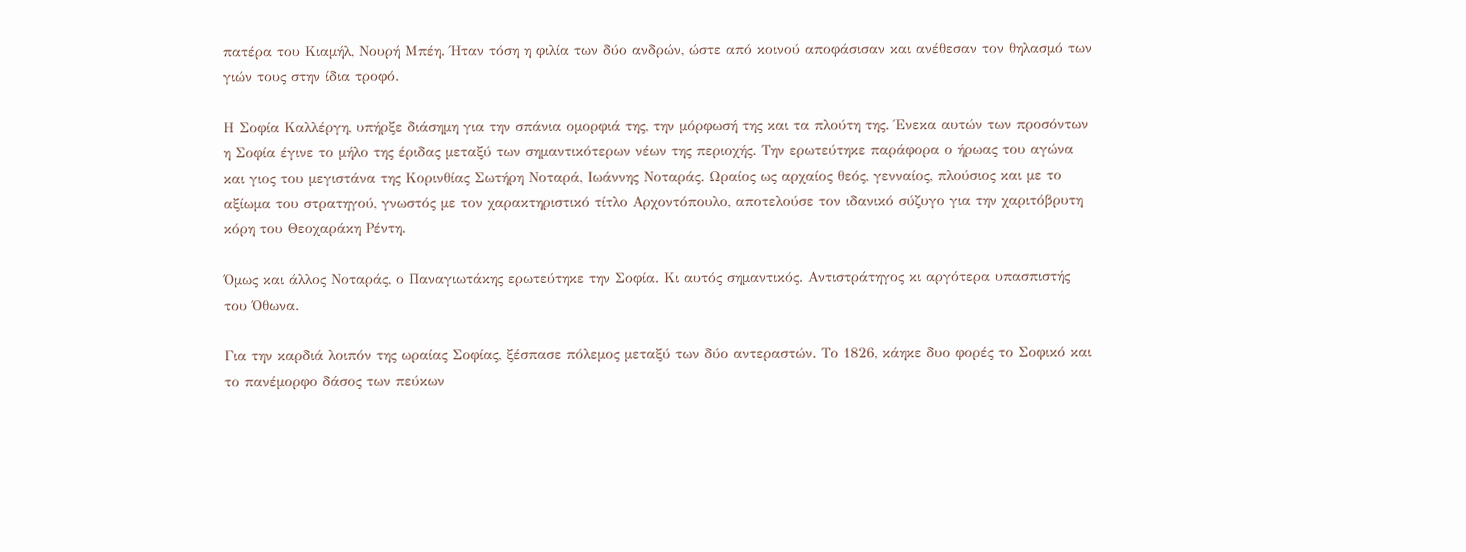πατέρα του Κιαμήλ, Νουρή Μπέη. Ήταν τόση η φιλία των δύο ανδρών, ώστε από κοινού αποφάσισαν και ανέθεσαν τον θηλασμό των γιών τους στην ίδια τροφό.

Η Σοφία Καλλέργη, υπήρξε διάσημη για την σπάνια ομορφιά της, την μόρφωσή της και τα πλούτη της. Ένεκα αυτών των προσόντων η Σοφία έγινε το μήλο της έριδας μεταξύ των σημαντικότερων νέων της περιοχής. Την ερωτεύτηκε παράφορα ο ήρωας του αγώνα και γιος του μεγιστάνα της Κορινθίας Σωτήρη Νοταρά, Ιωάννης Νοταράς. Ωραίος ως αρχαίος θεός, γενναίος, πλούσιος και με το αξίωμα του στρατηγού, γνωστός με τον χαρακτηριστικό τίτλο Αρχοντόπουλο, αποτελούσε τον ιδανικό σύζυγο για την χαριτόβρυτη κόρη του Θεοχαράκη Ρέντη.

Όμως και άλλος Νοταράς, ο Παναγιωτάκης ερωτεύτηκε την Σοφία. Κι αυτός σημαντικός. Αντιστράτηγος κι αργότερα υπασπιστής του Όθωνα.

Για την καρδιά λοιπόν της ωραίας Σοφίας, ξέσπασε πόλεμος μεταξύ των δύο αντεραστών. Το 1826, κάηκε δυο φορές το Σοφικό και το πανέμορφο δάσος των πεύκων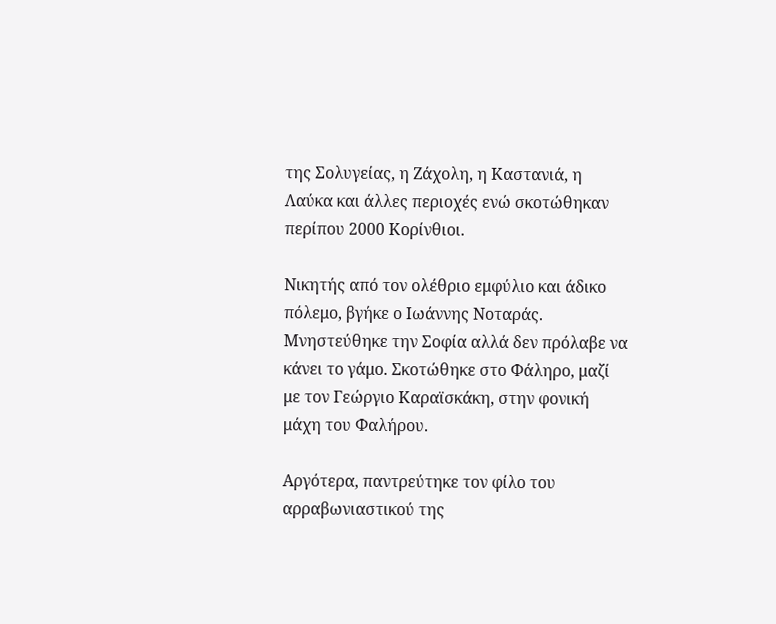της Σολυγείας, η Ζάχολη, η Καστανιά, η Λαύκα και άλλες περιοχές ενώ σκοτώθηκαν περίπου 2000 Κορίνθιοι.

Νικητής από τον ολέθριο εμφύλιο και άδικο πόλεμο, βγήκε ο Ιωάννης Νοταράς. Μνηστεύθηκε την Σοφία αλλά δεν πρόλαβε να κάνει το γάμο. Σκοτώθηκε στο Φάληρο, μαζί με τον Γεώργιο Καραϊσκάκη, στην φονική μάχη του Φαλήρου.

Αργότερα, παντρεύτηκε τον φίλο του αρραβωνιαστικού της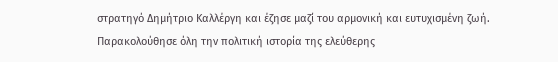στρατηγό Δημήτριο Καλλέργη και έζησε μαζί του αρμονική και ευτυχισμένη ζωή. Παρακολούθησε όλη την πολιτική ιστορία της ελεύθερης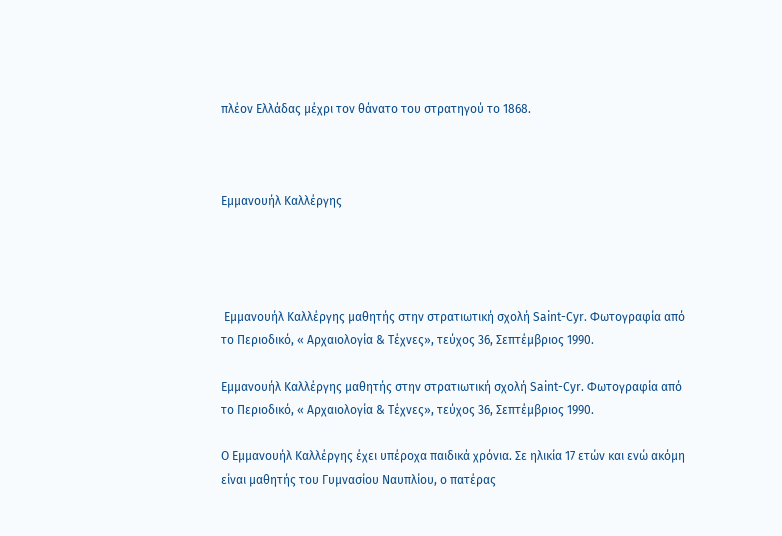πλέον Ελλάδας μέχρι τον θάνατο του στρατηγού το 1868.



Εμμανουήλ Καλλέργης




 Εμμανουήλ Καλλέργης μαθητής στην στρατιωτική σχολή Saint-Cyr. Φωτογραφία από το Περιοδικό, « Αρχαιολογία & Τέχνες», τεύχος 36, Σεπτέμβριος 1990.

Εμμανουήλ Καλλέργης μαθητής στην στρατιωτική σχολή Saint-Cyr. Φωτογραφία από το Περιοδικό, « Αρχαιολογία & Τέχνες», τεύχος 36, Σεπτέμβριος 1990.

Ο Εμμανουήλ Καλλέργης έχει υπέροχα παιδικά χρόνια. Σε ηλικία 17 ετών και ενώ ακόμη είναι μαθητής του Γυμνασίου Ναυπλίου, ο πατέρας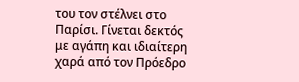του τον στέλνει στο Παρίσι. Γίνεται δεκτός με αγάπη και ιδιαίτερη χαρά από τον Πρόεδρο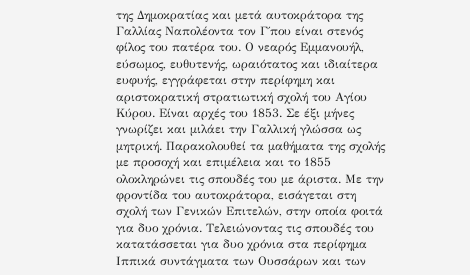της Δημοκρατίας και μετά αυτοκράτορα της Γαλλίας Ναπολέοντα τον Γ΄που είναι στενός φίλος του πατέρα του. Ο νεαρός Εμμανουήλ, εύσωμος, ευθυτενής, ωραιότατος και ιδιαίτερα ευφυής, εγγράφεται στην περίφημη και αριστοκρατική στρατιωτική σχολή του Αγίου Κύρου. Είναι αρχές του 1853. Σε έξι μήνες γνωρίζει και μιλάει την Γαλλική γλώσσα ως μητρική. Παρακολουθεί τα μαθήματα της σχολής με προσοχή και επιμέλεια και το 1855 ολοκληρώνει τις σπουδές του με άριστα. Με την φροντίδα του αυτοκράτορα, εισάγεται στη σχολή των Γενικών Επιτελών, στην οποία φοιτά για δυο χρόνια. Τελειώνοντας τις σπουδές του κατατάσσεται για δυο χρόνια στα περίφημα Ιππικά συντάγματα των Ουσσάρων και των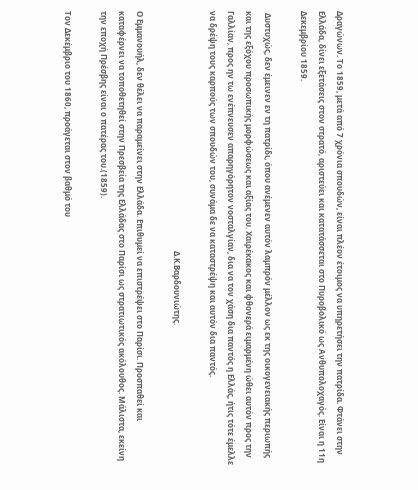Δραγώνων. Το 1859, μετά από 7 χρόνια σπουδών, είναι πλέον έτοιμος να υπηρετήσει την πατρίδα. Φτάνει στην Ελλάδα, δίνει εξετάσεις στον στρατό, αριστεύει και κατατάσσεται στο Πυροβολικό ως Ανθυπολοχαγός. Είναι η 11η Δεκεμβρίου 1859.

 Δυστυχώς, δεν έμεινεν εν τη πατρίδι, όπου ανέμενεν αυτόν λαμπρόν μέλλον ως εκ της οικογενειακής περιωπής και της εξόχου προσωπικής μορφώσεως και αξίας του. Χαιρέκακος και φθονερά ειμαρμένη ώθει αυτόν προς την Γαλλίαν, προς ην τω ενέπνευσεν απαρηγόρητον νοσταλγίαν, δια να τον χάση δια παντός η Ελλάς, ήτις τότε έμελλε να δρέψη τους καρπούς των σπουδών του, συνάμα δε να καταστρέψη και αυτόν δια παντός.

                                                                                                                        Δ.Κ.Βαρδουνιώτης.

Ο Εμμανουήλ, δεν θέλει να παραμείνει στην Ελλάδα. Επιθυμεί να επιστρέψει στο Παρίσι. Προσπαθεί και καταφέρνει να τοποθετηθεί στην Πρεσβεία της Ελλάδας στο Παρίσι ως στρατιωτικός ακόλουθος. Μάλιστα, εκείνη την εποχή Πρέσβης είναι ο πατέρας του.(1859).

Τον Δεκέμβριο του 1860, προάγεται στον βαθμό του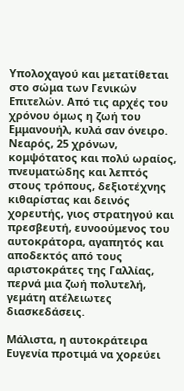Υπολοχαγού και μετατίθεται στο σώμα των Γενικών Επιτελών. Από τις αρχές του χρόνου όμως η ζωή του Εμμανουήλ, κυλά σαν όνειρο. Νεαρός, 25 χρόνων, κομψότατος και πολύ ωραίος, πνευματώδης και λεπτός στους τρόπους, δεξιοτέχνης κιθαρίστας και δεινός χορευτής, γιος στρατηγού και πρεσβευτή, ευνοούμενος του αυτοκράτορα, αγαπητός και αποδεκτός από τους αριστοκράτες της Γαλλίας, περνά μια ζωή πολυτελή, γεμάτη ατέλειωτες διασκεδάσεις.

Μάλιστα, η αυτοκράτειρα Ευγενία προτιμά να χορεύει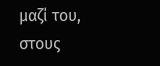μαζί του, στους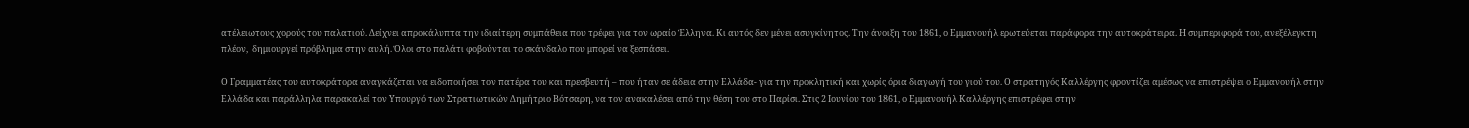ατέλειωτους χορούς του παλατιού. Δείχνει απροκάλυπτα την ιδιαίτερη συμπάθεια που τρέφει για τον ωραίο Έλληνα. Κι αυτός δεν μένει ασυγκίνητος. Την άνοιξη του 1861, ο Εμμανουήλ ερωτεύεται παράφορα την αυτοκράτειρα. Η συμπεριφορά του, ανεξέλεγκτη πλέον,  δημιουργεί πρόβλημα στην αυλή. Όλοι στο παλάτι φοβούνται το σκάνδαλο που μπορεί να ξεσπάσει.

Ο Γραμματέας του αυτοκράτορα αναγκάζεται να ειδοποιήσει τον πατέρα του και πρεσβευτή – που ήταν σε άδεια στην Ελλάδα- για την προκλητική και χωρίς όρια διαγωγή του γιού του. Ο στρατηγός Καλλέργης φροντίζει αμέσως να επιστρέψει ο Εμμανουήλ στην Ελλάδα και παράλληλα παρακαλεί τον Υπουργό των Στρατιωτικών Δημήτριο Βότσαρη, να τον ανακαλέσει από την θέση του στο Παρίσι. Στις 2 Ιουνίου του 1861, ο Εμμανουήλ Καλλέργης επιστρέφει στην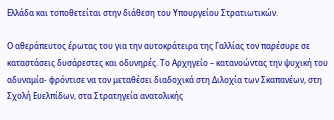Ελλάδα και τοποθετείται στην διάθεση του Υπουργείου Στρατιωτικών.

Ο αθεράπευτος έρωτας του για την αυτοκράτειρα της Γαλλίας τον παρέσυρε σε καταστάσεις δυσάρεστες και οδυνηρές. Το Αρχηγείο – κατανοώντας την ψυχική του αδυναμία- φρόντισε να τον μεταθέσει διαδοχικά στη Διλοχία των Σκαπανέων, στη Σχολή Ευελπίδων, στα Στρατηγεία ανατολικής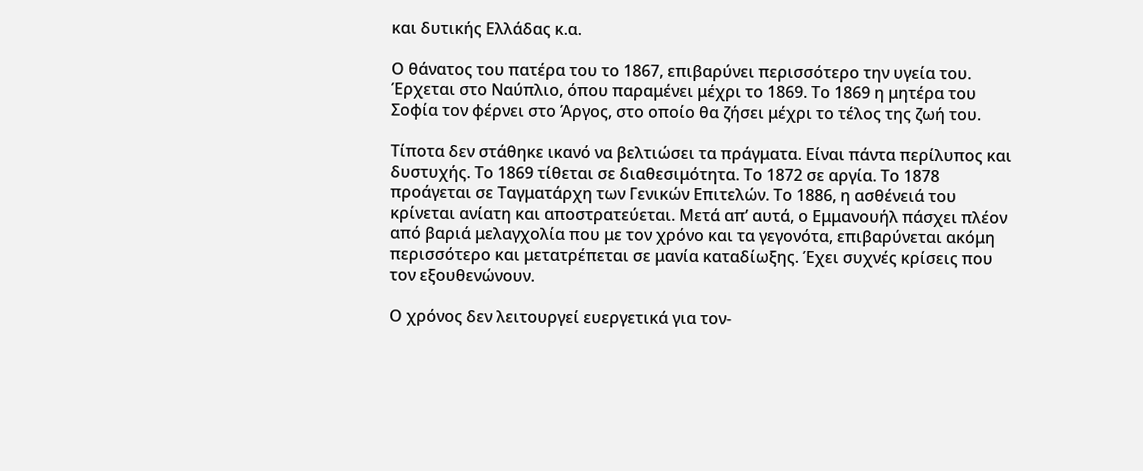και δυτικής Ελλάδας κ.α.

Ο θάνατος του πατέρα του το 1867, επιβαρύνει περισσότερο την υγεία του. Έρχεται στο Ναύπλιο, όπου παραμένει μέχρι το 1869. Το 1869 η μητέρα του Σοφία τον φέρνει στο Άργος, στο οποίο θα ζήσει μέχρι το τέλος της ζωή του.

Τίποτα δεν στάθηκε ικανό να βελτιώσει τα πράγματα. Είναι πάντα περίλυπος και δυστυχής. Το 1869 τίθεται σε διαθεσιμότητα. Το 1872 σε αργία. Το 1878 προάγεται σε Ταγματάρχη των Γενικών Επιτελών. Το 1886, η ασθένειά του κρίνεται ανίατη και αποστρατεύεται. Μετά απ’ αυτά, ο Εμμανουήλ πάσχει πλέον από βαριά μελαγχολία που με τον χρόνο και τα γεγονότα, επιβαρύνεται ακόμη περισσότερο και μετατρέπεται σε μανία καταδίωξης. Έχει συχνές κρίσεις που τον εξουθενώνουν.

Ο χρόνος δεν λειτουργεί ευεργετικά για τον-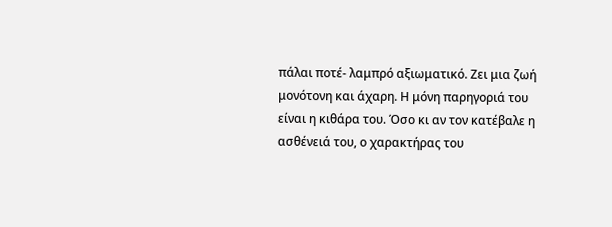πάλαι ποτέ- λαμπρό αξιωματικό. Ζει μια ζωή μονότονη και άχαρη. Η μόνη παρηγοριά του είναι η κιθάρα του. Όσο κι αν τον κατέβαλε η ασθένειά του, ο χαρακτήρας του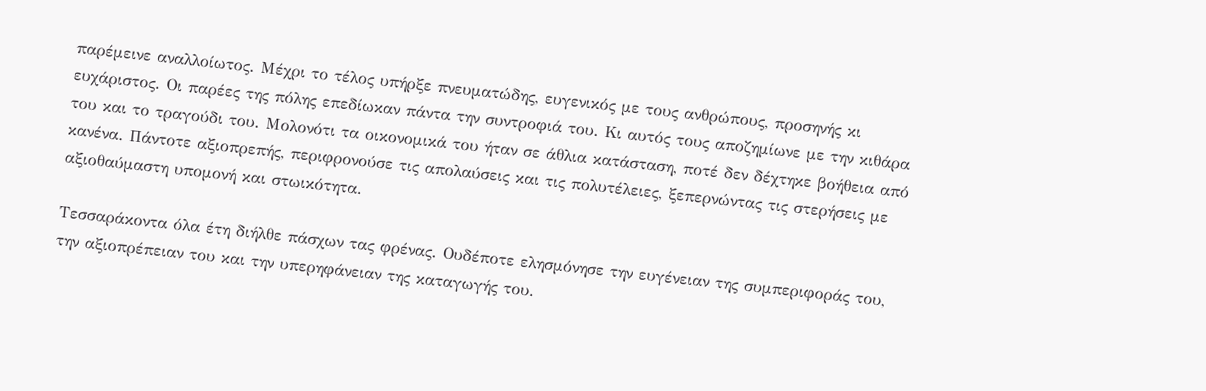παρέμεινε αναλλοίωτος. Μέχρι το τέλος υπήρξε πνευματώδης, ευγενικός με τους ανθρώπους, προσηνής κι ευχάριστος. Οι παρέες της πόλης επεδίωκαν πάντα την συντροφιά του. Κι αυτός τους αποζημίωνε με την κιθάρα του και το τραγούδι του. Μολονότι τα οικονομικά του ήταν σε άθλια κατάσταση, ποτέ δεν δέχτηκε βοήθεια από κανένα. Πάντοτε αξιοπρεπής, περιφρονούσε τις απολαύσεις και τις πολυτέλειες, ξεπερνώντας τις στερήσεις με αξιοθαύμαστη υπομονή και στωικότητα.

Τεσσαράκοντα όλα έτη διήλθε πάσχων τας φρένας. Ουδέποτε ελησμόνησε την ευγένειαν της συμπεριφοράς του, την αξιοπρέπειαν του και την υπερηφάνειαν της καταγωγής του.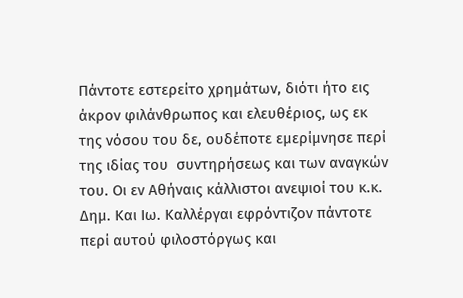Πάντοτε εστερείτο χρημάτων, διότι ήτο εις άκρον φιλάνθρωπος και ελευθέριος, ως εκ της νόσου του δε, ουδέποτε εμερίμνησε περί της ιδίας του  συντηρήσεως και των αναγκών του. Οι εν Αθήναις κάλλιστοι ανεψιοί του κ.κ. Δημ. Και Ιω. Καλλέργαι εφρόντιζον πάντοτε περί αυτού φιλοστόργως και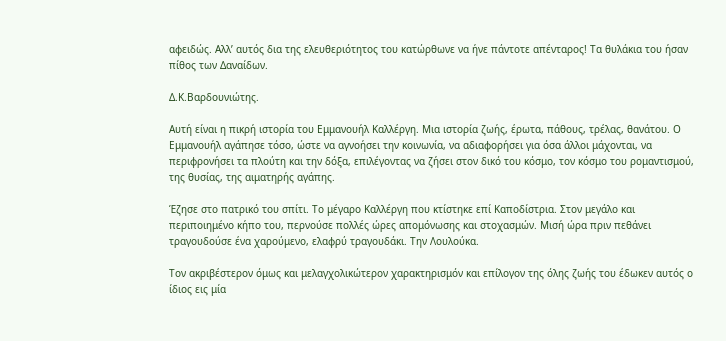αφειδώς. Αλλ’ αυτός δια της ελευθεριότητος του κατώρθωνε να ήνε πάντοτε απένταρος! Τα θυλάκια του ήσαν πίθος των Δαναίδων.

Δ.Κ.Βαρδουνιώτης.

Αυτή είναι η πικρή ιστορία του Εμμανουήλ Καλλέργη. Μια ιστορία ζωής, έρωτα, πάθους, τρέλας, θανάτου. Ο Εμμανουήλ αγάπησε τόσο, ώστε να αγνοήσει την κοινωνία, να αδιαφορήσει για όσα άλλοι μάχονται, να περιφρονήσει τα πλούτη και την δόξα, επιλέγοντας να ζήσει στον δικό του κόσμο, τον κόσμο του ρομαντισμού, της θυσίας, της αιματηρής αγάπης.

Έζησε στο πατρικό του σπίτι. Το μέγαρο Καλλέργη που κτίστηκε επί Καποδίστρια. Στον μεγάλο και περιποιημένο κήπο του, περνούσε πολλές ώρες απομόνωσης και στοχασμών. Μισή ώρα πριν πεθάνει τραγουδούσε ένα χαρούμενο, ελαφρύ τραγουδάκι. Την Λουλούκα.

Τον ακριβέστερον όμως και μελαγχολικώτερον χαρακτηρισμόν και επίλογον της όλης ζωής του έδωκεν αυτός ο ίδιος εις μία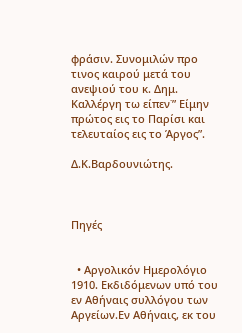φράσιν. Συνομιλών προ τινος καιρού μετά του ανεψιού του κ. Δημ. Καλλέργη τω είπεν˙” Είμην πρώτος εις το Παρίσι και τελευταίος εις το Άργος”.

Δ.Κ.Βαρδουνιώτης.



Πηγές


  • Αργολικόν Ημερολόγιο 1910. Εκδιδόμενων υπό του εν Αθήναις συλλόγου των Αργείων.Εν Αθήναις, εκ του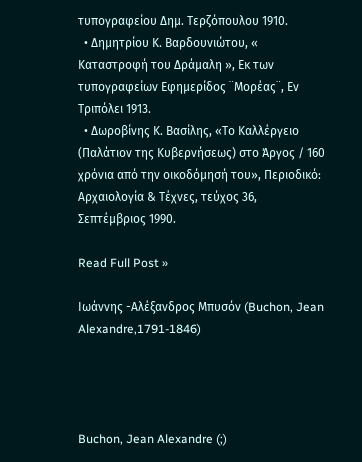τυπογραφείου Δημ. Τερζόπουλου 1910.
  • Δημητρίου Κ. Βαρδουνιώτου, « Καταστροφή του Δράμαλη », Εκ των τυπογραφείων Εφημερίδος ¨Μορέας¨, Εν Τριπόλει 1913.
  • Δωροβίνης Κ. Βασίλης, «Το Καλλέργειο (Παλάτιον της Κυβερνήσεως) στο Άργος / 160 χρόνια από την οικοδόμησή του», Περιοδικό: Αρχαιολογία & Τέχνες, τεύχος 36, Σεπτέμβριος 1990.

Read Full Post »

Ιωάννης -Αλέξανδρος Mπυσόν (Buchon, Jean Alexandre,1791-1846)




Buchon, Jean Alexandre (;)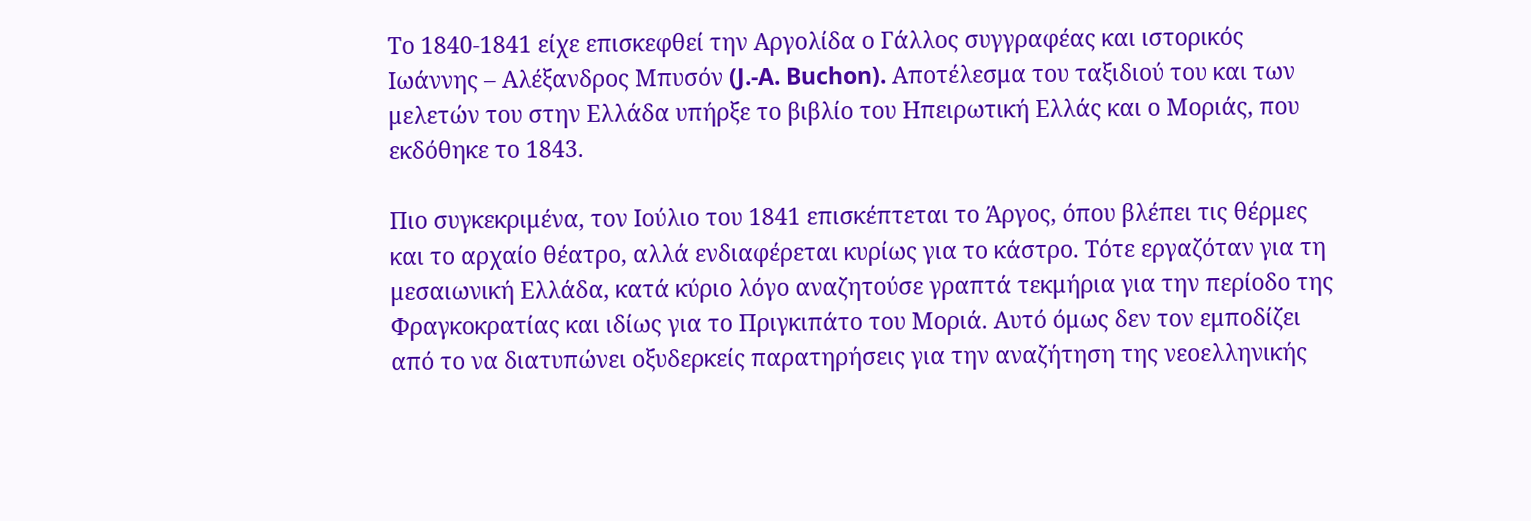Το 1840-1841 είχε επισκεφθεί την Αργολίδα ο Γάλλος συγγραφέας και ιστορικός Ιωάννης – Αλέξανδρος Mπυσόν (J.-A. Buchon). Αποτέλεσμα του ταξιδιού του και των μελετών του στην Ελλάδα υπήρξε το βιβλίο του Ηπειρωτική Ελλάς και ο Mοριάς, που εκδόθηκε το 1843.

Πιο συγκεκριμένα, τον Ιούλιο του 1841 επισκέπτεται το Άργος, όπου βλέπει τις θέρμες και το αρχαίο θέατρο, αλλά ενδιαφέρεται κυρίως για το κάστρο. Τότε εργαζόταν για τη μεσαιωνική Ελλάδα, κατά κύριο λόγο αναζητούσε γραπτά τεκμήρια για την περίοδο της Φραγκοκρατίας και ιδίως για το Πριγκιπάτο του Μοριά. Αυτό όμως δεν τον εμποδίζει από το να διατυπώνει οξυδερκείς παρατηρήσεις για την αναζήτηση της νεοελληνικής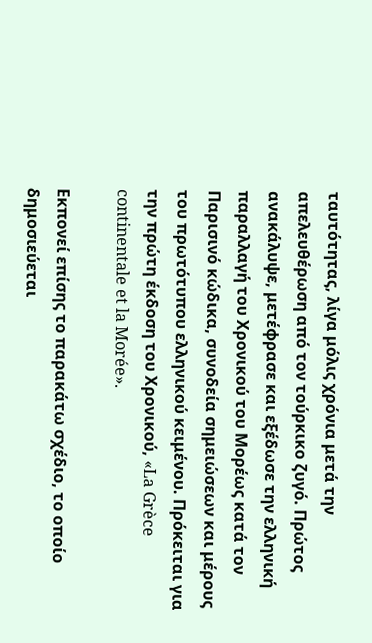ταυτότητας, λίγα μόλις χρόνια μετά την απελευθέρωση από τον τούρκικο ζυγό. Πρώτος ανακάλυψε, μετέφρασε και εξέδωσε την ελληνική παραλλαγή του Χρονικού του Μορέως κατά τον Παρισινό κώδικα, συνοδεία σημειώσεων και μέρους του πρωτότυπου ελληνικού κειμένου. Πρόκειται για την πρώτη έκδοση του Χρονικού, «La Grèce continentale et la Morée».

Εκπονεί επίσης το παρακάτω σχέδιο, το οποίο δημοσιεύεται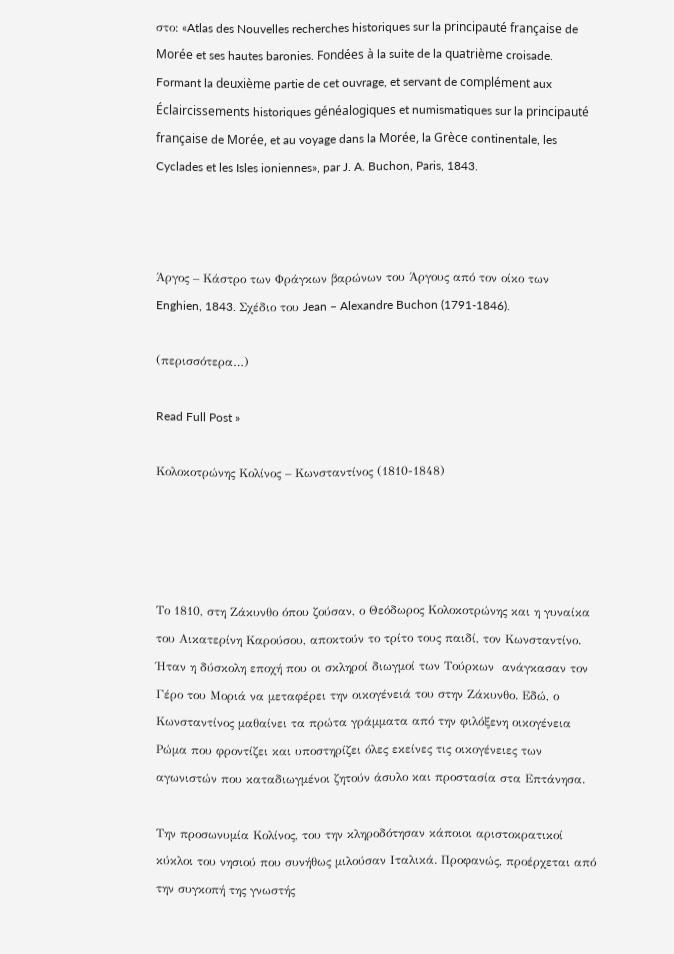στο: «Atlas des Nouvelles recherches historiques sur la principauté française de Morée et ses hautes baronies. Fondées à la suite de la quatrième croisade. Formant la deuxième partie de cet ouvrage, et servant de complément aux Éclaircissements historiques généalogiques et numismatiques sur la principauté française de Morée, et au voyage dans la Morée, la Grèce continentale, les Cyclades et les Isles ioniennes», par J. A. Buchon, Paris, 1843.



Άργος – Κάστρο των Φράγκων βαρώνων του Άργους από τον οίκο των Enghien, 1843. Σχέδιο του Jean – Alexandre Buchon (1791-1846).

(περισσότερα…)

Read Full Post »

Κολοκοτρώνης Κολίνος – Κωνσταντίνος (1810-1848)




Το 1810, στη Ζάκυνθο όπου ζούσαν, ο Θεόδωρος Κολοκοτρώνης και η γυναίκα του Αικατερίνη Καρούσου, αποκτούν το τρίτο τους παιδί, τον Κωνσταντίνο. Ήταν η δύσκολη εποχή που οι σκληροί διωγμοί των Τούρκων  ανάγκασαν τον Γέρο του Μοριά να μεταφέρει την οικογένειά του στην Ζάκυνθο. Εδώ, ο Κωνσταντίνος μαθαίνει τα πρώτα γράμματα από την φιλόξενη οικογένεια Ρώμα που φροντίζει και υποστηρίζει όλες εκείνες τις οικογένειες των αγωνιστών που καταδιωγμένοι ζητούν άσυλο και προστασία στα Επτάνησα.

Την προσωνυμία Κολίνος, του την κληροδότησαν κάποιοι αριστοκρατικοί κύκλοι του νησιού που συνήθως μιλούσαν Ιταλικά. Προφανώς, προέρχεται από την συγκοπή της γνωστής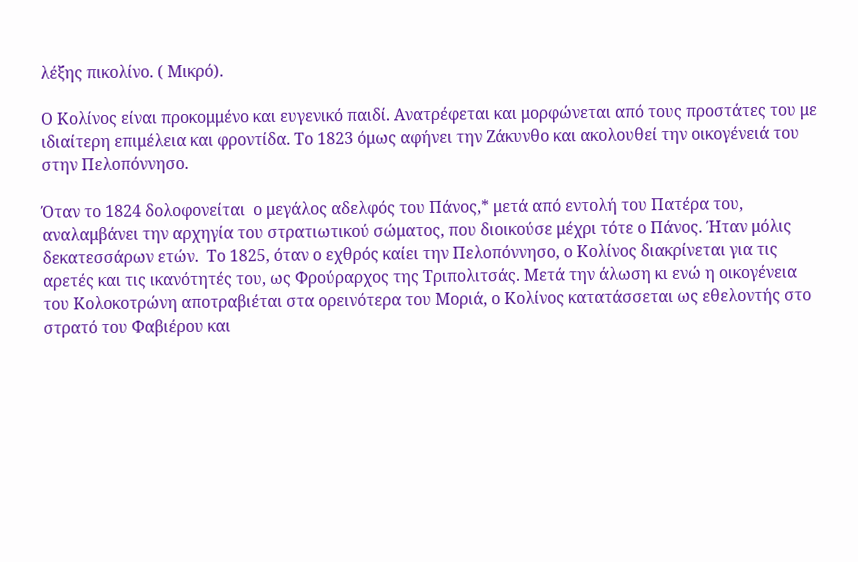λέξης πικολίνο. ( Μικρό).

Ο Κολίνος είναι προκομμένο και ευγενικό παιδί. Ανατρέφεται και μορφώνεται από τους προστάτες του με ιδιαίτερη επιμέλεια και φροντίδα. Το 1823 όμως αφήνει την Ζάκυνθο και ακολουθεί την οικογένειά του στην Πελοπόννησο.

Όταν το 1824 δολοφονείται  ο μεγάλος αδελφός του Πάνος,* μετά από εντολή του Πατέρα του, αναλαμβάνει την αρχηγία του στρατιωτικού σώματος, που διοικούσε μέχρι τότε ο Πάνος. Ήταν μόλις δεκατεσσάρων ετών.  Το 1825, όταν ο εχθρός καίει την Πελοπόννησο, ο Κολίνος διακρίνεται για τις αρετές και τις ικανότητές του, ως Φρούραρχος της Τριπολιτσάς. Μετά την άλωση κι ενώ η οικογένεια του Κολοκοτρώνη αποτραβιέται στα ορεινότερα του Μοριά, ο Κολίνος κατατάσσεται ως εθελοντής στο στρατό του Φαβιέρου και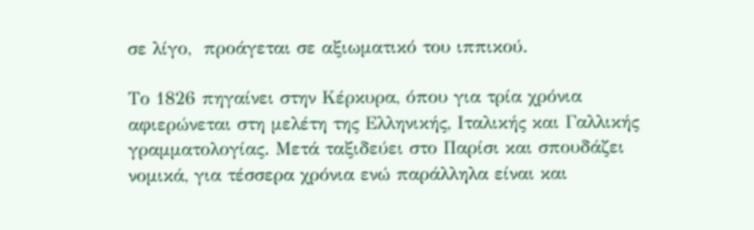σε λίγο,  προάγεται σε αξιωματικό του ιππικού.

Το 1826 πηγαίνει στην Κέρκυρα, όπου για τρία χρόνια αφιερώνεται στη μελέτη της Ελληνικής, Ιταλικής και Γαλλικής γραμματολογίας. Μετά ταξιδεύει στο Παρίσι και σπουδάζει  νομικά, για τέσσερα χρόνια ενώ παράλληλα είναι και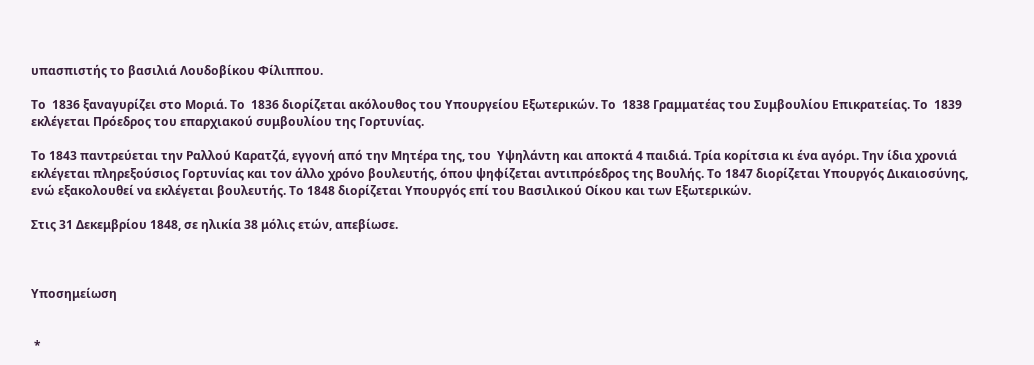υπασπιστής το βασιλιά Λουδοβίκου Φίλιππου.

Το  1836 ξαναγυρίζει στο Μοριά. Το  1836 διορίζεται ακόλουθος του Υπουργείου Εξωτερικών. Το  1838 Γραμματέας του Συμβουλίου Επικρατείας. Το  1839 εκλέγεται Πρόεδρος του επαρχιακού συμβουλίου της Γορτυνίας.

Το 1843 παντρεύεται την Ραλλού Καρατζά, εγγονή από την Μητέρα της, του  Υψηλάντη και αποκτά 4 παιδιά. Τρία κορίτσια κι ένα αγόρι. Την ίδια χρονιά εκλέγεται πληρεξούσιος Γορτυνίας και τον άλλο χρόνο βουλευτής, όπου ψηφίζεται αντιπρόεδρος της Βουλής. Το 1847 διορίζεται Υπουργός Δικαιοσύνης, ενώ εξακολουθεί να εκλέγεται βουλευτής. Το 1848 διορίζεται Υπουργός επί του Βασιλικού Οίκου και των Εξωτερικών.

Στις 31 Δεκεμβρίου 1848, σε ηλικία 38 μόλις ετών, απεβίωσε.



Υποσημείωση


 *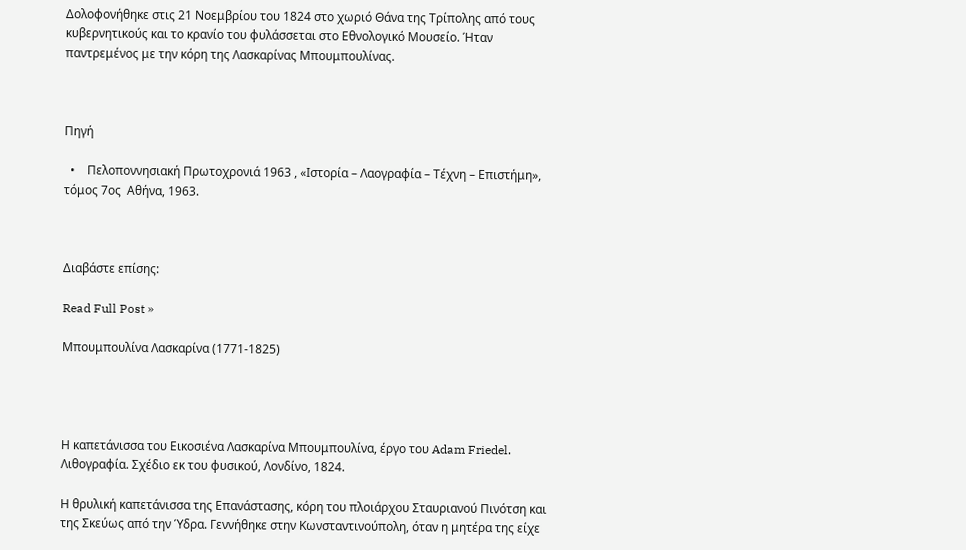Δολοφονήθηκε στις 21 Νοεμβρίου του 1824 στο χωριό Θάνα της Τρίπολης από τους κυβερνητικούς και το κρανίο του φυλάσσεται στο Εθνολογικό Μουσείο. Ήταν παντρεμένος με την κόρη της Λασκαρίνας Μπουμπουλίνας.



Πηγή

  •    Πελοποννησιακή Πρωτοχρονιά 1963 , «Ιστορία – Λαογραφία – Τέχνη – Επιστήμη», τόμος 7ος  Αθήνα, 1963.



Διαβάστε επίσης:

Read Full Post »

Μπουμπουλίνα Λασκαρίνα (1771-1825)




Η καπετάνισσα του Εικοσιένα Λασκαρίνα Μπουμπουλίνα, έργο του Adam Friedel. Λιθογραφία. Σχέδιο εκ του φυσικού, Λονδίνο, 1824.

Η θρυλική καπετάνισσα της Επανάστασης, κόρη του πλοιάρχου Σταυριανού Πινότση και της Σκεύως από την Ύδρα. Γεννήθηκε στην Κωνσταντινούπολη, όταν η μητέρα της είχε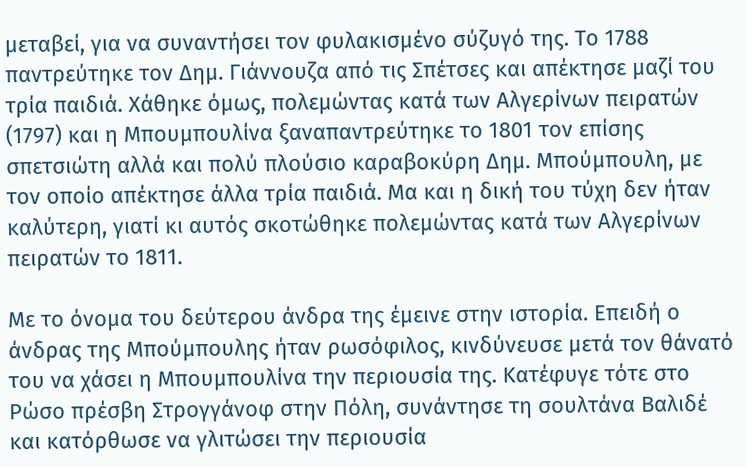μεταβεί, για να συναντήσει τον φυλακισμένο σύζυγό της. Το 1788 παντρεύτηκε τον Δημ. Γιάννουζα από τις Σπέτσες και απέκτησε μαζί του τρία παιδιά. Χάθηκε όμως, πολεμώντας κατά των Αλγερίνων πειρατών (1797) και η Μπουμπουλίνα ξαναπαντρεύτηκε το 1801 τον επίσης σπετσιώτη αλλά και πολύ πλούσιο καραβοκύρη Δημ. Μπούμπουλη, με τον οποίο απέκτησε άλλα τρία παιδιά. Μα και η δική του τύχη δεν ήταν καλύτερη, γιατί κι αυτός σκοτώθηκε πολεμώντας κατά των Αλγερίνων πειρατών το 1811.

Με το όνομα του δεύτερου άνδρα της έμεινε στην ιστορία. Επειδή ο άνδρας της Μπούμπουλης ήταν ρωσόφιλος, κινδύνευσε μετά τον θάνατό του να χάσει η Μπουμπουλίνα την περιουσία της. Κατέφυγε τότε στο Ρώσο πρέσβη Στρογγάνοφ στην Πόλη, συνάντησε τη σουλτάνα Βαλιδέ και κατόρθωσε να γλιτώσει την περιουσία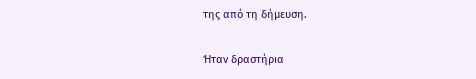της από τη δήμευση.

Ήταν δραστήρια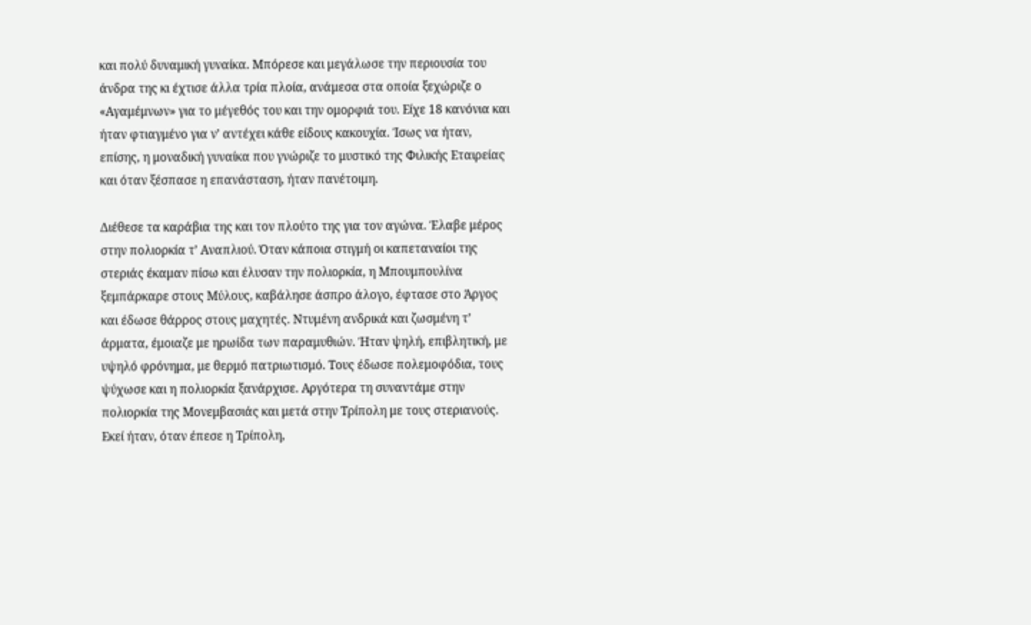και πολύ δυναμική γυναίκα. Μπόρεσε και μεγάλωσε την περιουσία του άνδρα της κι έχτισε άλλα τρία πλοία, ανάμεσα στα οποία ξεχώριζε ο «Αγαμέμνων» για το μέγεθός του και την ομορφιά του. Είχε 18 κανόνια και ήταν φτιαγμένο για ν’ αντέχει κάθε είδους κακουχία. Ίσως να ήταν, επίσης, η μοναδική γυναίκα που γνώριζε το μυστικό της Φιλικής Εταιρείας και όταν ξέσπασε η επανάσταση, ήταν πανέτοιμη.

Διέθεσε τα καράβια της και τον πλούτο της για τον αγώνα. Έλαβε μέρος στην πολιορκία τ’ Αναπλιού. Όταν κάποια στιγμή οι καπεταναίοι της στεριάς έκαμαν πίσω και έλυσαν την πολιορκία, η Μπουμπουλίνα ξεμπάρκαρε στους Μύλους, καβάλησε άσπρο άλογο, έφτασε στο Άργος και έδωσε θάρρος στους μαχητές. Ντυμένη ανδρικά και ζωσμένη τ’ άρματα, έμοιαζε με ηρωίδα των παραμυθιών. Ήταν ψηλή, επιβλητική, με υψηλό φρόνημα, με θερμό πατριωτισμό. Τους έδωσε πολεμοφόδια, τους ψύχωσε και η πολιορκία ξανάρχισε. Αργότερα τη συναντάμε στην πολιορκία της Μονεμβασιάς και μετά στην Τρίπολη με τους στεριανούς. Εκεί ήταν, όταν έπεσε η Τρίπολη,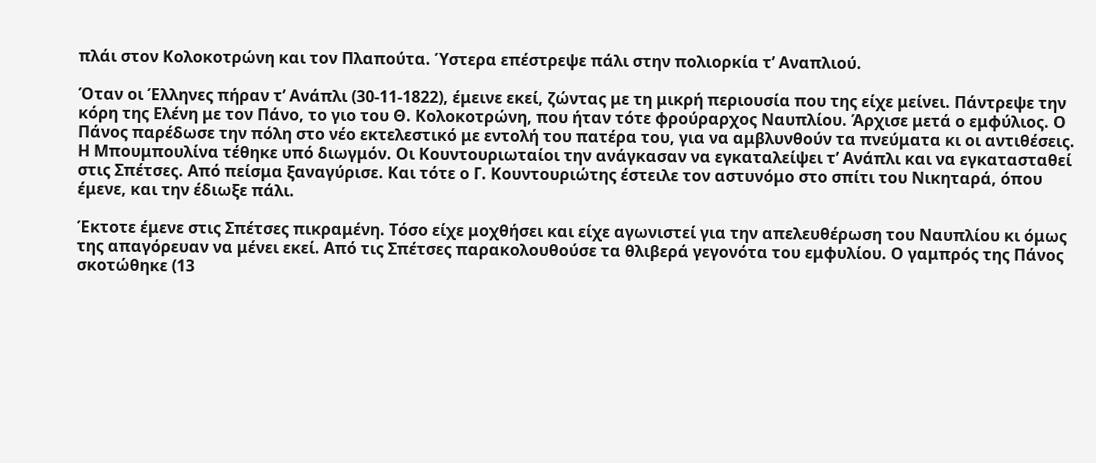πλάι στον Κολοκοτρώνη και τον Πλαπούτα. Ύστερα επέστρεψε πάλι στην πολιορκία τ’ Αναπλιού.

Όταν οι Έλληνες πήραν τ’ Ανάπλι (30-11-1822), έμεινε εκεί, ζώντας με τη μικρή περιουσία που της είχε μείνει. Πάντρεψε την κόρη της Ελένη με τον Πάνο, το γιο του Θ. Κολοκοτρώνη, που ήταν τότε φρούραρχος Ναυπλίου. Άρχισε μετά ο εμφύλιος. Ο Πάνος παρέδωσε την πόλη στο νέο εκτελεστικό με εντολή του πατέρα του, για να αμβλυνθούν τα πνεύματα κι οι αντιθέσεις. Η Μπουμπουλίνα τέθηκε υπό διωγμόν. Οι Κουντουριωταίοι την ανάγκασαν να εγκαταλείψει τ’ Ανάπλι και να εγκατασταθεί στις Σπέτσες. Από πείσμα ξαναγύρισε. Και τότε ο Γ. Κουντουριώτης έστειλε τον αστυνόμο στο σπίτι του Νικηταρά, όπου έμενε, και την έδιωξε πάλι.

Έκτοτε έμενε στις Σπέτσες πικραμένη. Τόσο είχε μοχθήσει και είχε αγωνιστεί για την απελευθέρωση του Ναυπλίου κι όμως της απαγόρευαν να μένει εκεί. Από τις Σπέτσες παρακολουθούσε τα θλιβερά γεγονότα του εμφυλίου. Ο γαμπρός της Πάνος σκοτώθηκε (13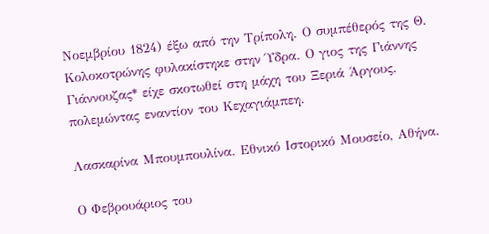Νοεμβρίου 1824) έξω από την Τρίπολη. Ο συμπέθερός της Θ. Κολοκοτρώνης φυλακίστηκε στην Ύδρα. Ο γιος της Γιάννης Γιάννουζας* είχε σκοτωθεί στη μάχη του Ξεριά Άργους, πολεμώντας εναντίον του Κεχαγιάμπεη.

Λασκαρίνα Μπουμπουλίνα. Εθνικό Ιστορικό Μουσείο, Αθήνα.

Ο Φεβρουάριος του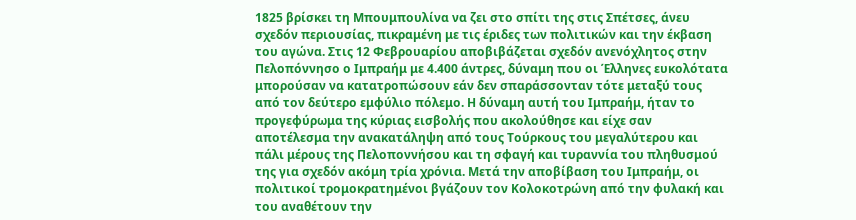1825 βρίσκει τη Μπουμπουλίνα να ζει στο σπίτι της στις Σπέτσες, άνευ σχεδόν περιουσίας, πικραμένη με τις έριδες των πολιτικών και την έκβαση του αγώνα. Στις 12 Φεβρουαρίου αποβιβάζεται σχεδόν ανενόχλητος στην Πελοπόννησο ο Ιμπραήμ με 4.400 άντρες, δύναμη που οι Έλληνες ευκολότατα μπορούσαν να κατατροπώσουν εάν δεν σπαράσσονταν τότε μεταξύ τους από τον δεύτερο εμφύλιο πόλεμο. Η δύναμη αυτή του Ιμπραήμ, ήταν το προγεφύρωμα της κύριας εισβολής που ακολούθησε και είχε σαν αποτέλεσμα την ανακατάληψη από τους Τούρκους του μεγαλύτερου και πάλι μέρους της Πελοποννήσου και τη σφαγή και τυραννία του πληθυσμού της για σχεδόν ακόμη τρία χρόνια. Μετά την αποβίβαση του Ιμπραήμ, οι πολιτικοί τρομοκρατημένοι βγάζουν τον Κολοκοτρώνη από την φυλακή και του αναθέτουν την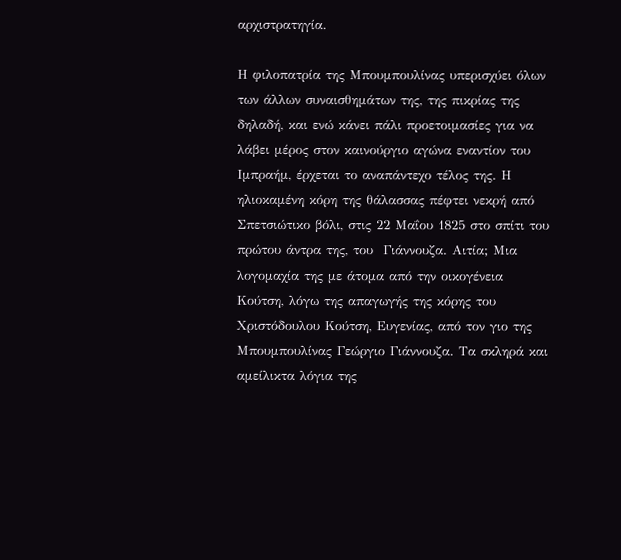αρχιστρατηγία.

Η φιλοπατρία της Μπουμπουλίνας υπερισχύει όλων των άλλων συναισθημάτων της, της πικρίας της δηλαδή, και ενώ κάνει πάλι προετοιμασίες για να λάβει μέρος στον καινούργιο αγώνα εναντίον του Ιμπραήμ, έρχεται το αναπάντεχο τέλος της. Η ηλιοκαμένη κόρη της θάλασσας πέφτει νεκρή από Σπετσιώτικο βόλι, στις 22 Μαΐου 1825 στο σπίτι του πρώτου άντρα της, του  Γιάννουζα. Αιτία; Μια λογομαχία της με άτομα από την οικογένεια Κούτση, λόγω της απαγωγής της κόρης του Χριστόδουλου Κούτση, Ευγενίας, από τον γιο της Μπουμπουλίνας Γεώργιο Γιάννουζα. Τα σκληρά και αμείλικτα λόγια της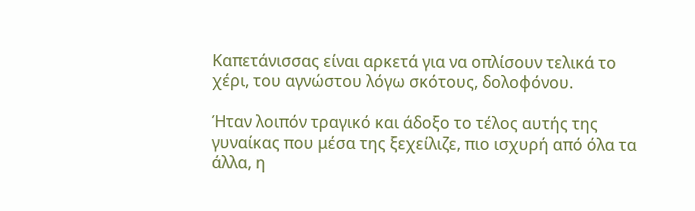Καπετάνισσας είναι αρκετά για να οπλίσουν τελικά το χέρι, του αγνώστου λόγω σκότους, δολοφόνου.

Ήταν λοιπόν τραγικό και άδοξο το τέλος αυτής της γυναίκας που μέσα της ξεχείλιζε, πιο ισχυρή από όλα τα άλλα, η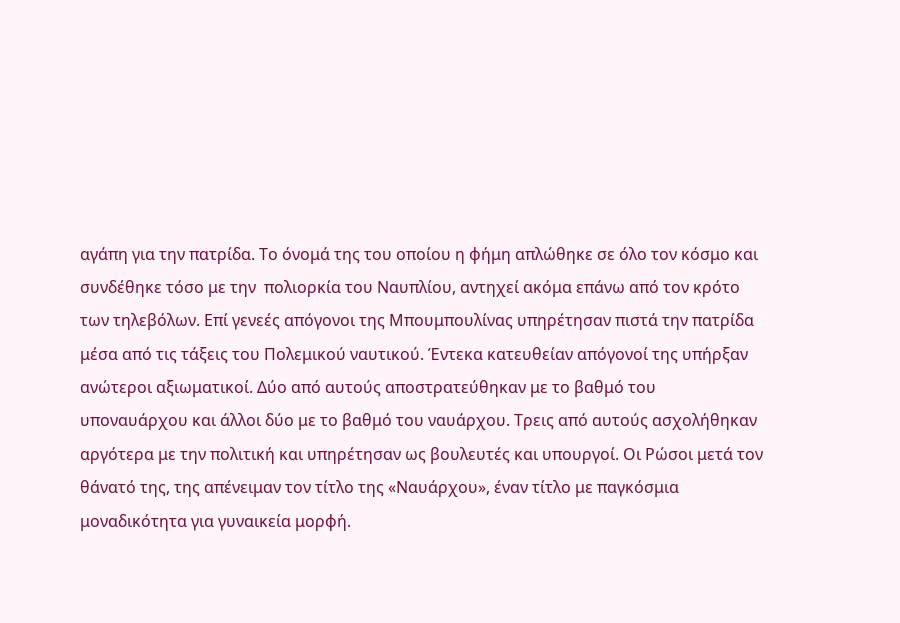αγάπη για την πατρίδα. Το όνομά της του οποίου η φήμη απλώθηκε σε όλο τον κόσμο και συνδέθηκε τόσο με την  πολιορκία του Ναυπλίου, αντηχεί ακόμα επάνω από τον κρότο των τηλεβόλων. Επί γενεές απόγονοι της Μπουμπουλίνας υπηρέτησαν πιστά την πατρίδα μέσα από τις τάξεις του Πολεμικού ναυτικού. Έντεκα κατευθείαν απόγονοί της υπήρξαν ανώτεροι αξιωματικοί. Δύο από αυτούς αποστρατεύθηκαν με το βαθμό του υποναυάρχου και άλλοι δύο με το βαθμό του ναυάρχου. Τρεις από αυτούς ασχολήθηκαν αργότερα με την πολιτική και υπηρέτησαν ως βουλευτές και υπουργοί. Οι Ρώσοι μετά τον θάνατό της, της απένειμαν τον τίτλο της «Ναυάρχου», έναν τίτλο με παγκόσμια μοναδικότητα για γυναικεία μορφή.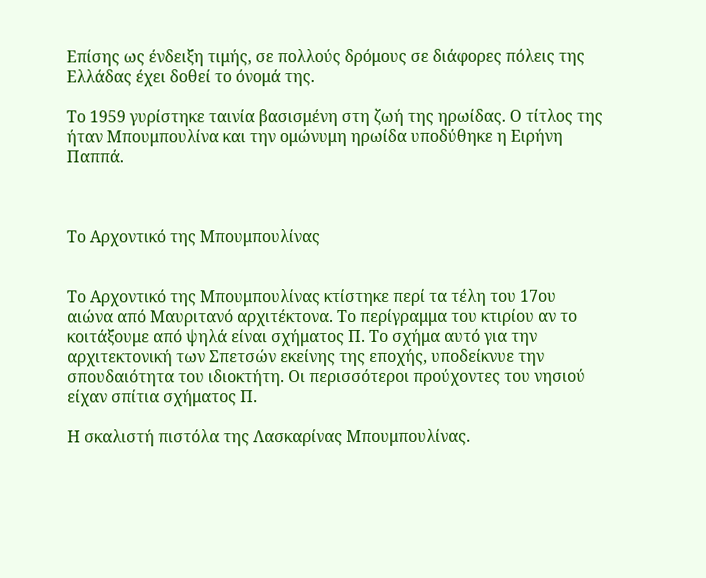Επίσης ως ένδειξη τιμής, σε πολλούς δρόμους σε διάφορες πόλεις της Ελλάδας έχει δοθεί το όνομά της.

Το 1959 γυρίστηκε ταινία βασισμένη στη ζωή της ηρωίδας. Ο τίτλος της ήταν Μπουμπουλίνα και την ομώνυμη ηρωίδα υποδύθηκε η Ειρήνη Παππά.



Το Αρχοντικό της Μπουμπουλίνας


Το Αρχοντικό της Μπουμπουλίνας κτίστηκε περί τα τέλη του 17ου αιώνα από Μαυριτανό αρχιτέκτονα. Το περίγραμμα του κτιρίου αν το κοιτάξουμε από ψηλά είναι σχήματος Π. Το σχήμα αυτό για την αρχιτεκτονική των Σπετσών εκείνης της εποχής, υποδείκνυε την σπουδαιότητα του ιδιοκτήτη. Οι περισσότεροι προύχοντες του νησιού είχαν σπίτια σχήματος Π.

Η σκαλιστή πιστόλα της Λασκαρίνας Μπουμπουλίνας.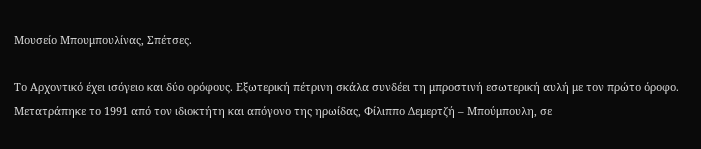Μουσείο Μπουμπουλίνας, Σπέτσες.

Το Αρχοντικό έχει ισόγειο και δύο ορόφους. Εξωτερική πέτρινη σκάλα συνδέει τη μπροστινή εσωτερική αυλή με τον πρώτο όροφο. Μετατράπηκε το 1991 από τον ιδιοκτήτη και απόγονο της ηρωίδας, Φίλιππο Δεμερτζή – Μπούμπουλη, σε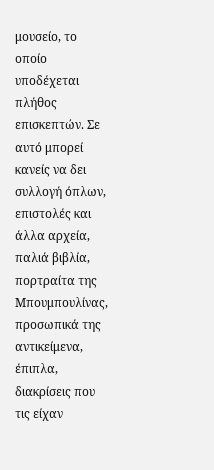μουσείο, το οποίο υποδέχεται πλήθος επισκεπτών. Σε αυτό μπορεί κανείς να δει συλλογή όπλων, επιστολές και άλλα αρχεία, παλιά βιβλία, πορτραίτα της Μπουμπουλίνας, προσωπικά της αντικείμενα, έπιπλα, διακρίσεις που τις είχαν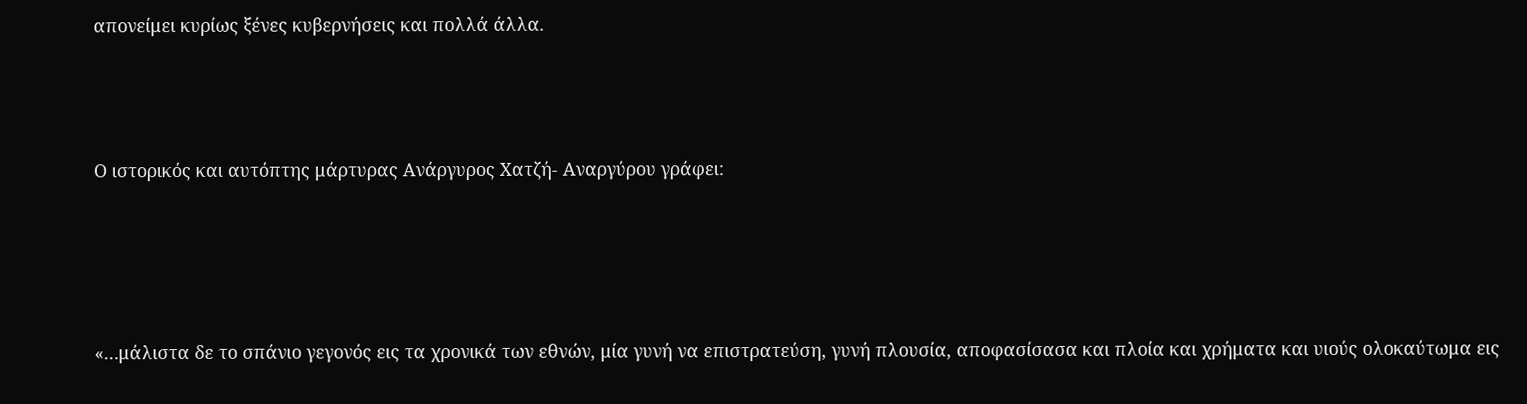απονείμει κυρίως ξένες κυβερνήσεις και πολλά άλλα.



Ο ιστορικός και αυτόπτης μάρτυρας Ανάργυρος Χατζή- Αναργύρου γράφει:




«…μάλιστα δε το σπάνιο γεγονός εις τα χρονικά των εθνών, μία γυνή να επιστρατεύση, γυνή πλουσία, αποφασίσασα και πλοία και χρήματα και υιούς ολοκαύτωμα εις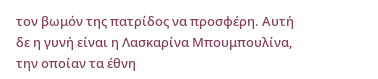τον βωμόν της πατρίδος να προσφέρη. Αυτή δε η γυνή είναι η Λασκαρίνα Μπουμπουλίνα, την οποίαν τα έθνη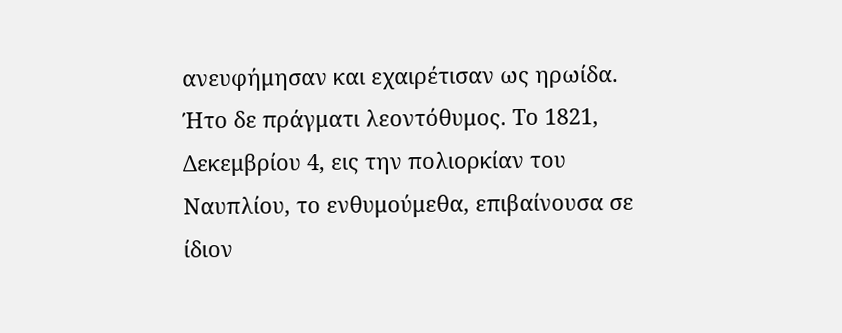ανευφήμησαν και εχαιρέτισαν ως ηρωίδα. Ήτο δε πράγματι λεοντόθυμος. Το 1821, Δεκεμβρίου 4, εις την πολιορκίαν του Ναυπλίου, το ενθυμούμεθα, επιβαίνουσα σε ίδιον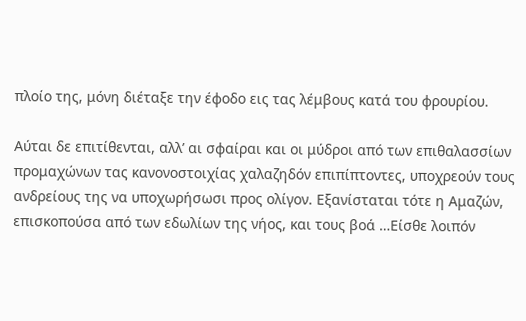πλοίο της, μόνη διέταξε την έφοδο εις τας λέμβους κατά του φρουρίου.

Αύται δε επιτίθενται, αλλ’ αι σφαίραι και οι μύδροι από των επιθαλασσίων προμαχώνων τας κανονοστοιχίας χαλαζηδόν επιπίπτοντες, υποχρεούν τους ανδρείους της να υποχωρήσωσι προς ολίγον. Εξανίσταται τότε η Αμαζών, επισκοπούσα από των εδωλίων της νήος, και τους βοά …Είσθε λοιπόν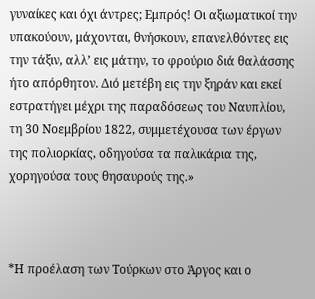γυναίκες και όχι άντρες; Εμπρός! Οι αξιωματικοί την υπακούουν, μάχονται, θνήσκουν, επανελθόντες εις την τάξιν, αλλ’ εις μάτην, το φρούριο διά θαλάσσης ήτο απόρθητον. Διό μετέβη εις την ξηράν και εκεί εστρατήγει μέχρι της παραδόσεως του Ναυπλίου, τη 30 Νοεμβρίου 1822, συμμετέχουσα των έργων της πολιορκίας, οδηγούσα τα παλικάρια της, χορηγούσα τους θησαυρούς της.»



*Η προέλαση των Τούρκων στο Άργος και ο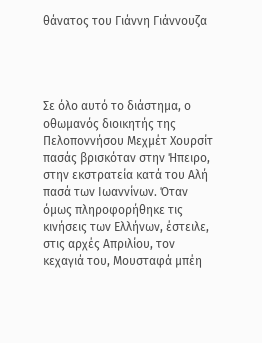θάνατος του Γιάννη Γιάννουζα




Σε όλο αυτό το διάστημα, ο οθωμανός διοικητής της Πελοποννήσου Μεχμέτ Χουρσίτ πασάς βρισκόταν στην Ήπειρο, στην εκστρατεία κατά του Αλή πασά των Ιωαννίνων. Όταν όμως πληροφορήθηκε τις κινήσεις των Ελλήνων, έστειλε, στις αρχές Απριλίου, τον κεχαγιά του, Μουσταφά μπέη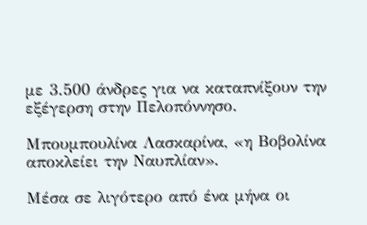με 3.500 άνδρες για να καταπνίξουν την εξέγερση στην Πελοπόννησο.

Μπουμπουλίνα Λασκαρίνα, «η Βοβολίνα αποκλείει την Ναυπλίαν».

Μέσα σε λιγότερο από ένα μήνα οι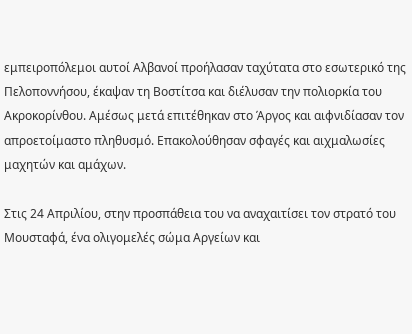εμπειροπόλεμοι αυτοί Αλβανοί προήλασαν ταχύτατα στο εσωτερικό της Πελοποννήσου, έκαψαν τη Βοστίτσα και διέλυσαν την πολιορκία του Ακροκορίνθου. Αμέσως μετά επιτέθηκαν στο Άργος και αιφνιδίασαν τον απροετοίμαστο πληθυσμό. Επακολούθησαν σφαγές και αιχμαλωσίες μαχητών και αμάχων.

Στις 24 Απριλίου, στην προσπάθεια του να αναχαιτίσει τον στρατό του Μουσταφά, ένα ολιγομελές σώμα Αργείων και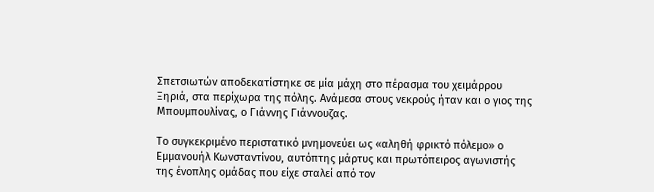Σπετσιωτών αποδεκατίστηκε σε μία μάχη στο πέρασμα του χειμάρρου Ξηριά, στα περίχωρα της πόλης. Ανάμεσα στους νεκρούς ήταν και ο γιος της Μπουμπουλίνας, ο Γιάννης Γιάννουζας.

Το συγκεκριμένο περιστατικό μνημονεύει ως «αληθή φρικτό πόλεμο» ο Εμμανουήλ Κωνσταντίνου, αυτόπτης μάρτυς και πρωτόπειρος αγωνιστής της ένοπλης ομάδας που είχε σταλεί από τον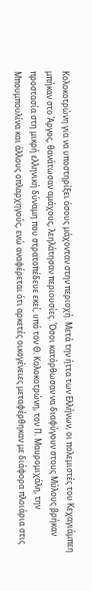Κολοκοτρώνη για να υποστηρίξει όσους μάχονταν στην περιοχή. Μετά την ήττα των Ελλήνων, οι πολεμιστές του Κεχαγιάμπεη μπήκαν στο Άργος, θανάτωσαν αμάχους, λεηλάτησαν περιουσίες. Όσοι κατόρθωσαν να διαφύγουν στους Μύλους βρήκαν προστασία στη μικρή ελληνική δύναμη που στρατοπέδευε εκεί, υπό τον Θ. Κολοκοτρώνη, τον Π. Μαυρομιχάλη, την Μπουμπουλίνα και άλλους οπλαρχηγούς, ενώ αναφέρεται ότι αρκετές οικογένειες μεταφέρθηκαν με διάφορα πλοιάρια στις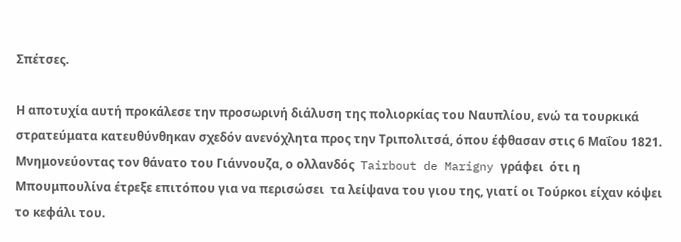Σπέτσες.

Η αποτυχία αυτή προκάλεσε την προσωρινή διάλυση της πολιορκίας του Ναυπλίου, ενώ τα τουρκικά στρατεύματα κατευθύνθηκαν σχεδόν ανενόχλητα προς την Τριπολιτσά, όπου έφθασαν στις 6 Μαΐου 1821. Μνημονεύοντας τον θάνατο του Γιάννουζα, ο ολλανδός  Tairbout de Marigny γράφει  ότι η Μπουμπουλίνα έτρεξε επιτόπου για να περισώσει  τα λείψανα του γιου της, γιατί οι Τούρκοι είχαν κόψει το κεφάλι του.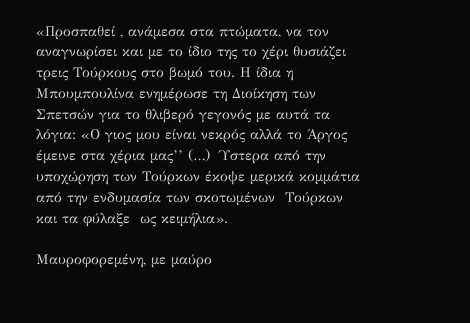«Προσπαθεί , ανάμεσα στα πτώματα, να τον αναγνωρίσει και με το ίδιο της το χέρι θυσιάζει τρεις Τούρκους στο βωμό του. Η ίδια η Μπουμπουλίνα ενημέρωσε τη Διοίκηση των Σπετσών για το θλιβερό γεγονός με αυτά τα λόγια: «Ο γιος μου είναι νεκρός αλλά το Άργος έμεινε στα χέρια μας’’ (…)  Ύστερα από την υποχώρηση των Τούρκων έκοψε μερικά κομμάτια από την ενδυμασία των σκοτωμένων  Τούρκων και τα φύλαξε  ως κειμήλια».

Μαυροφορεμένη, με μαύρο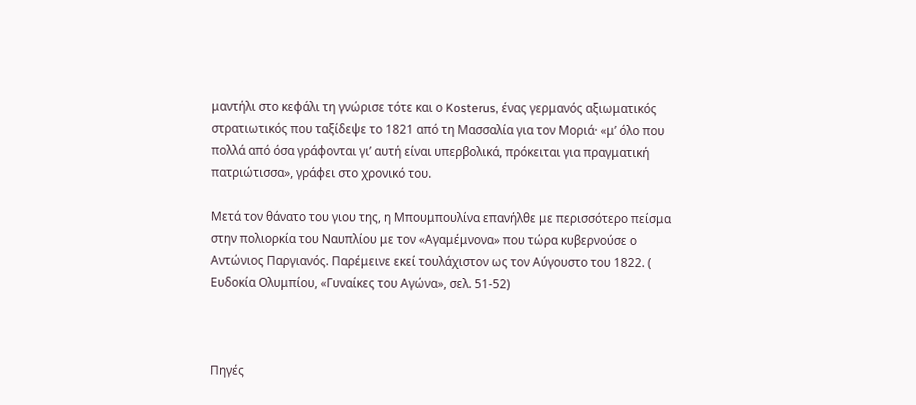μαντήλι στο κεφάλι τη γνώρισε τότε και ο Kosterus, ένας γερμανός αξιωματικός στρατιωτικός που ταξίδεψε το 1821 από τη Μασσαλία για τον Μοριά· «μ’ όλο που πολλά από όσα γράφονται γι’ αυτή είναι υπερβολικά, πρόκειται για πραγματική πατριώτισσα», γράφει στο χρονικό του.

Μετά τον θάνατο του γιου της, η Μπουμπουλίνα επανήλθε με περισσότερο πείσμα στην πολιορκία του Ναυπλίου με τον «Αγαμέμνονα» που τώρα κυβερνούσε ο Αντώνιος Παργιανός. Παρέμεινε εκεί τουλάχιστον ως τον Αύγουστο του 1822. ( Ευδοκία Ολυμπίου, «Γυναίκες του Αγώνα», σελ. 51-52)



Πηγές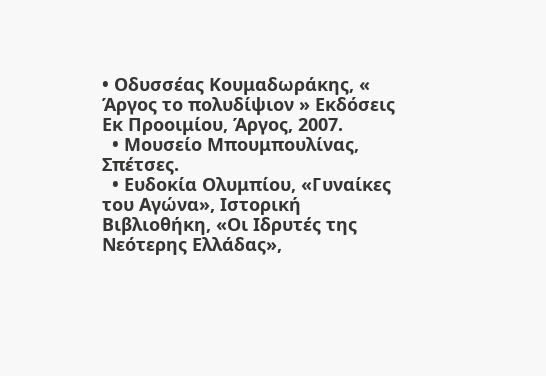• Οδυσσέας Κουμαδωράκης, « Άργος το πολυδίψιον » Εκδόσεις Εκ Προοιμίου, Άργος, 2007.
  • Μουσείο Μπουμπουλίνας, Σπέτσες.
  • Ευδοκία Ολυμπίου, «Γυναίκες του Αγώνα», Ιστορική Βιβλιοθήκη, «Οι Ιδρυτές της Νεότερης Ελλάδας»,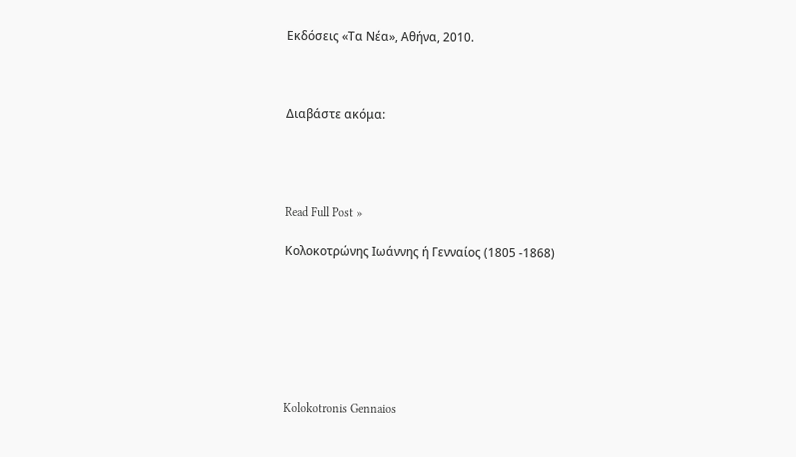Εκδόσεις «Τα Νέα», Αθήνα, 2010.



Διαβάστε ακόμα:




Read Full Post »

Κολοκοτρώνης Ιωάννης ή Γενναίος (1805 -1868)







Kolokotronis Gennaios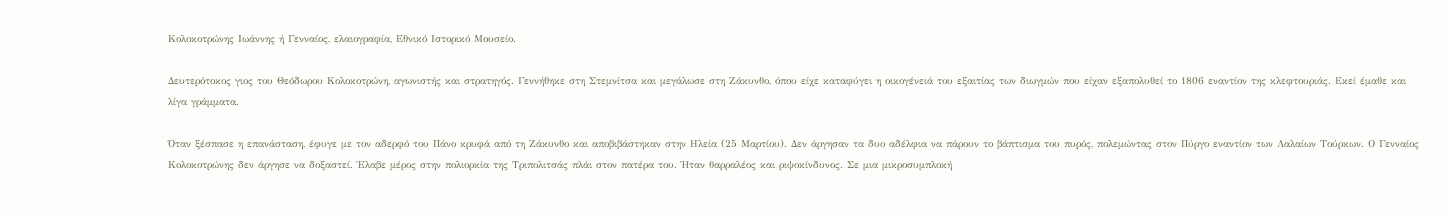Κολοκοτρώνης Ιωάννης ή Γενναίος, ελαιογραφία, Εθνικό Ιστορικό Μουσείο.

Δευτερότοκος γιος του Θεόδωρου Κολοκοτρώνη, αγωνιστής και στρατηγός. Γεννήθηκε στη Στεμνίτσα και μεγάλωσε στη Ζάκυνθο, όπου είχε καταφύγει η οικογένειά του εξαιτίας των διωγμών που είχαν εξαπολυθεί το 1806 εναντίον της κλεφτουριάς. Εκεί έμαθε και λίγα γράμματα.

Όταν ξέσπασε η επανάσταση, έφυγε με τον αδερφό του Πάνο κρυφά από τη Ζάκυνθο και αποβιβάστηκαν στην Ηλεία (25 Μαρτίου). Δεν άργησαν τα δυο αδέλφια να πάρουν το βάπτισμα του πυρός, πολεμώντας στον Πύργο εναντίον των Λαλαίων Τούρκων. Ο Γενναίος Κολοκοτρώνης δεν άργησε να δοξαστεί. Έλαβε μέρος στην πολιορκία της Τριπολιτσάς πλάι στον πατέρα του. Ήταν θαρραλέος και ριψοκίνδυνος. Σε μια μικροσυμπλοκή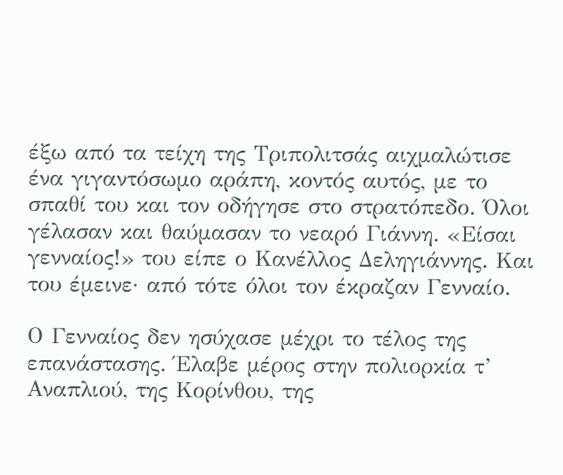έξω από τα τείχη της Τριπολιτσάς αιχμαλώτισε ένα γιγαντόσωμο αράπη, κοντός αυτός, με το σπαθί του και τον οδήγησε στο στρατόπεδο. Όλοι γέλασαν και θαύμασαν το νεαρό Γιάννη. «Είσαι γενναίος!» του είπε ο Κανέλλος Δεληγιάννης. Και του έμεινε· από τότε όλοι τον έκραζαν Γενναίο.

Ο Γενναίος δεν ησύχασε μέχρι το τέλος της επανάστασης. Έλαβε μέρος στην πολιορκία τ’ Αναπλιού, της Κορίνθου, της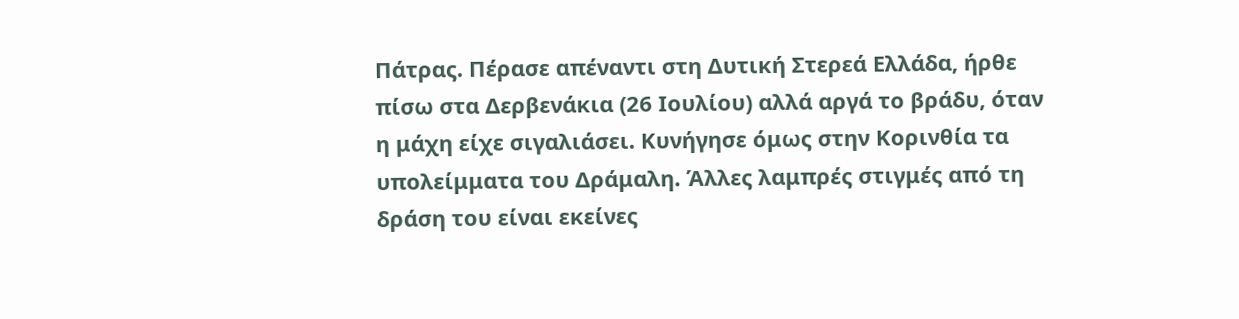Πάτρας. Πέρασε απέναντι στη Δυτική Στερεά Ελλάδα, ήρθε πίσω στα Δερβενάκια (26 Ιουλίου) αλλά αργά το βράδυ, όταν η μάχη είχε σιγαλιάσει. Κυνήγησε όμως στην Κορινθία τα υπολείμματα του Δράμαλη. Άλλες λαμπρές στιγμές από τη δράση του είναι εκείνες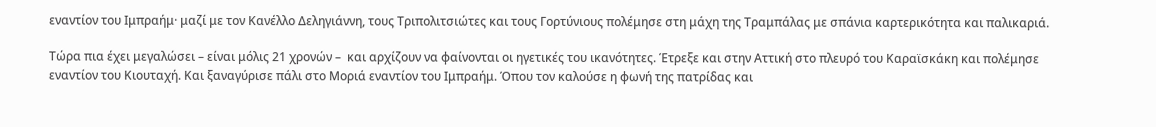εναντίον του Ιμπραήμ· μαζί με τον Κανέλλο Δεληγιάννη, τους Τριπολιτσιώτες και τους Γορτύνιους πολέμησε στη μάχη της Τραμπάλας με σπάνια καρτερικότητα και παλικαριά.

Τώρα πια έχει μεγαλώσει – είναι μόλις 21 χρονών –  και αρχίζουν να φαίνονται οι ηγετικές του ικανότητες. Έτρεξε και στην Αττική στο πλευρό του Καραϊσκάκη και πολέμησε εναντίον του Κιουταχή. Και ξαναγύρισε πάλι στο Μοριά εναντίον του Ιμπραήμ. Όπου τον καλούσε η φωνή της πατρίδας και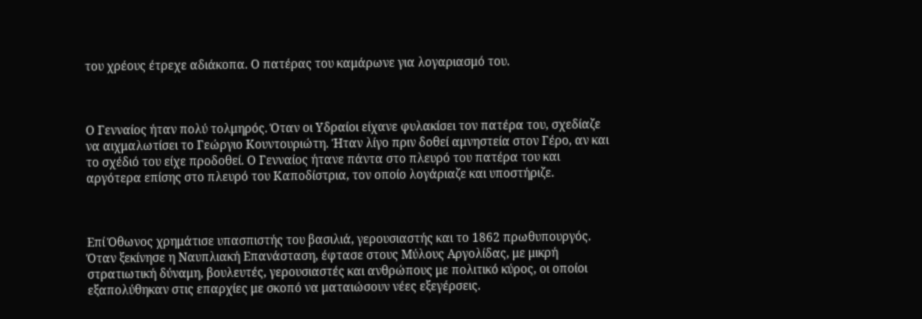του χρέους έτρεχε αδιάκοπα. Ο πατέρας του καμάρωνε για λογαριασμό του.



Ο Γενναίος ήταν πολύ τολμηρός. Όταν οι Υδραίοι είχανε φυλακίσει τον πατέρα του, σχεδίαζε να αιχμαλωτίσει το Γεώργιο Κουντουριώτη. Ήταν λίγο πριν δοθεί αμνηστεία στον Γέρο, αν και το σχέδιό του είχε προδοθεί. Ο Γενναίος ήτανε πάντα στο πλευρό του πατέρα του και αργότερα επίσης στο πλευρό του Καποδίστρια, τον οποίο λογάριαζε και υποστήριζε.



Επί Όθωνος χρημάτισε υπασπιστής του βασιλιά, γερουσιαστής και το 1862 πρωθυπουργός. Όταν ξεκίνησε η Ναυπλιακή Επανάσταση, έφτασε στους Μύλους Αργολίδας, με μικρή στρατιωτική δύναμη, βουλευτές, γερουσιαστές και ανθρώπους με πολιτικό κύρος, οι οποίοι εξαπολύθηκαν στις επαρχίες με σκοπό να ματαιώσουν νέες εξεγέρσεις.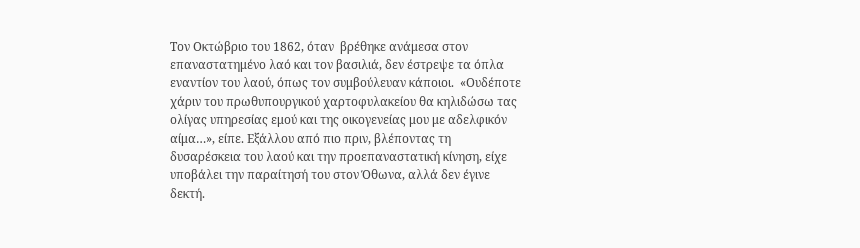Τον Οκτώβριο του 1862, όταν  βρέθηκε ανάμεσα στον επαναστατημένο λαό και τον βασιλιά, δεν έστρεψε τα όπλα εναντίον του λαού, όπως τον συμβούλευαν κάποιοι.  «Ουδέποτε χάριν του πρωθυπουργικού χαρτοφυλακείου θα κηλιδώσω τας ολίγας υπηρεσίας εμού και της οικογενείας μου με αδελφικόν αίμα…», είπε. Εξάλλου από πιο πριν, βλέποντας τη δυσαρέσκεια του λαού και την προεπαναστατική κίνηση, είχε υποβάλει την παραίτησή του στον Όθωνα, αλλά δεν έγινε δεκτή.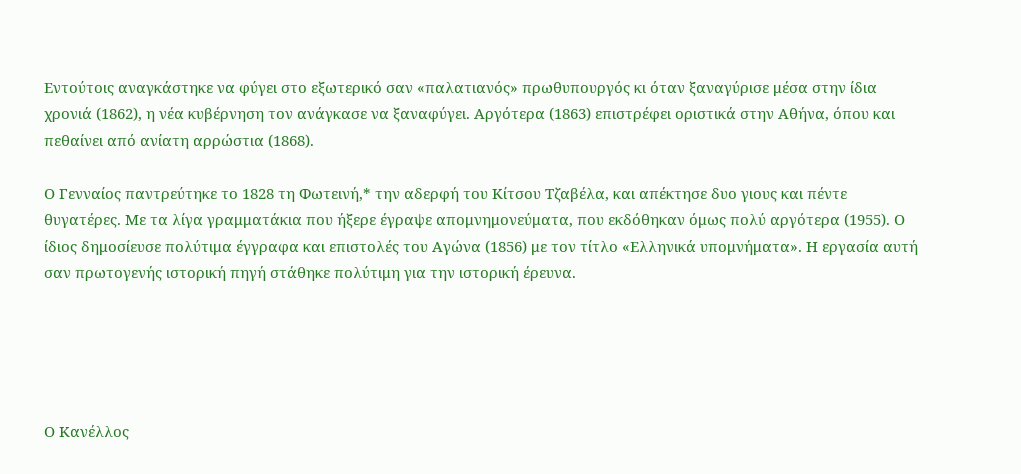Εντούτοις αναγκάστηκε να φύγει στο εξωτερικό σαν «παλατιανός» πρωθυπουργός κι όταν ξαναγύρισε μέσα στην ίδια χρονιά (1862), η νέα κυβέρνηση τον ανάγκασε να ξαναφύγει. Αργότερα (1863) επιστρέφει οριστικά στην Αθήνα, όπου και πεθαίνει από ανίατη αρρώστια (1868).

Ο Γενναίος παντρεύτηκε το 1828 τη Φωτεινή,* την αδερφή του Κίτσου Τζαβέλα, και απέκτησε δυο γιους και πέντε θυγατέρες. Με τα λίγα γραμματάκια που ήξερε έγραψε απομνημονεύματα, που εκδόθηκαν όμως πολύ αργότερα (1955). Ο ίδιος δημοσίευσε πολύτιμα έγγραφα και επιστολές του Αγώνα (1856) με τον τίτλο «Ελληνικά υπομνήματα». Η εργασία αυτή σαν πρωτογενής ιστορική πηγή στάθηκε πολύτιμη για την ιστορική έρευνα.





Ο Κανέλλος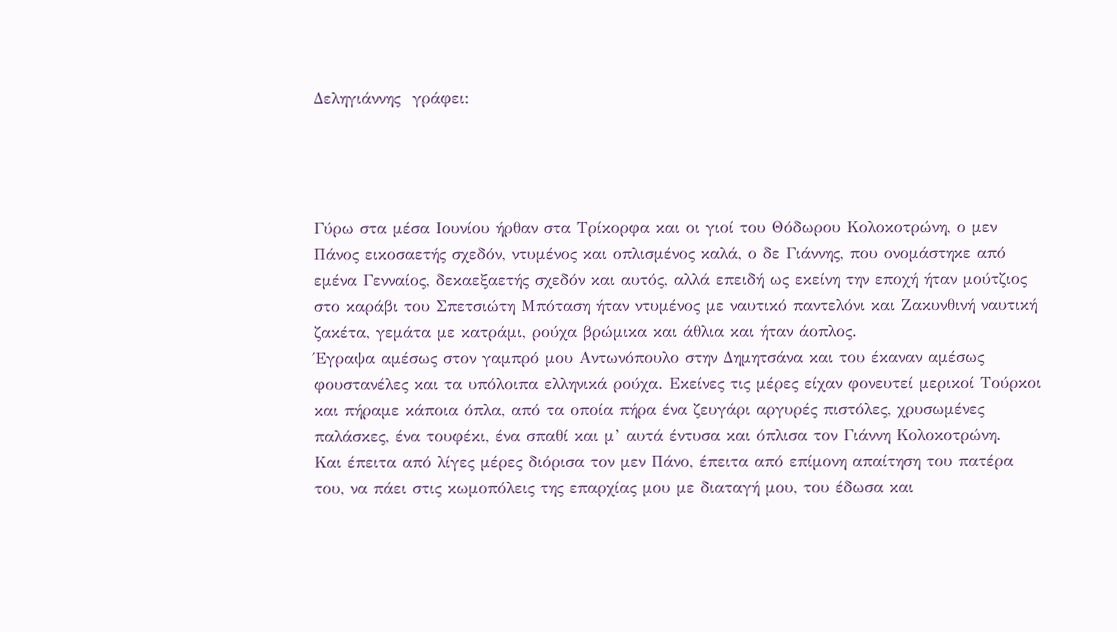Δεληγιάννης  γράφει:




Γύρω στα μέσα Ιουνίου ήρθαν στα Τρίκορφα και οι γιοί του Θόδωρου Κολοκοτρώνη, ο μεν Πάνος εικοσαετής σχεδόν, ντυμένος και οπλισμένος καλά, ο δε Γιάννης, που ονομάστηκε από εμένα Γενναίος, δεκαεξαετής σχεδόν και αυτός, αλλά επειδή ως εκείνη την εποχή ήταν μούτζιος στο καράβι του Σπετσιώτη Μπόταση ήταν ντυμένος με ναυτικό παντελόνι και Ζακυνθινή ναυτική ζακέτα, γεμάτα με κατράμι, ρούχα βρώμικα και άθλια και ήταν άοπλος.
Έγραψα αμέσως στον γαμπρό μου Αντωνόπουλο στην Δημητσάνα και του έκαναν αμέσως φουστανέλες και τα υπόλοιπα ελληνικά ρούχα. Εκείνες τις μέρες είχαν φονευτεί μερικοί Τούρκοι και πήραμε κάποια όπλα, από τα οποία πήρα ένα ζευγάρι αργυρές πιστόλες, χρυσωμένες παλάσκες, ένα τουφέκι, ένα σπαθί και μ’ αυτά έντυσα και όπλισα τον Γιάννη Κολοκοτρώνη.
Και έπειτα από λίγες μέρες διόρισα τον μεν Πάνο, έπειτα από επίμονη απαίτηση του πατέρα του, να πάει στις κωμοπόλεις της επαρχίας μου με διαταγή μου, του έδωσα και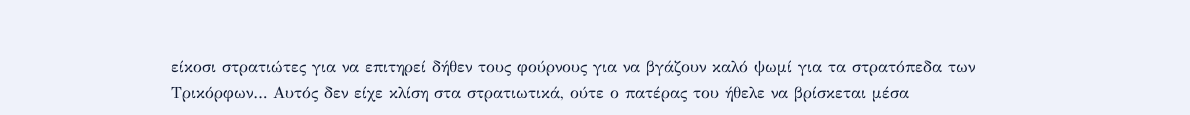είκοσι στρατιώτες για να επιτηρεί δήθεν τους φούρνους για να βγάζουν καλό ψωμί για τα στρατόπεδα των Τρικόρφων… Αυτός δεν είχε κλίση στα στρατιωτικά, ούτε ο πατέρας του ήθελε να βρίσκεται μέσα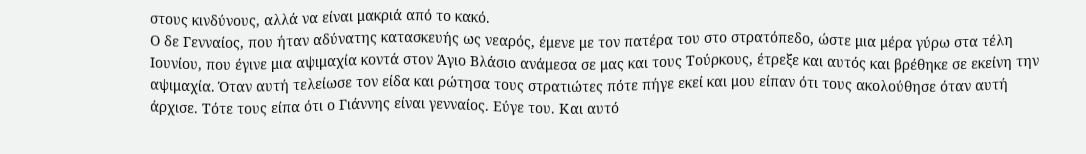στους κινδύνους, αλλά να είναι μακριά από το κακό.
Ο δε Γενναίος, που ήταν αδύνατης κατασκευής ως νεαρός, έμενε με τον πατέρα του στο στρατόπεδο, ώστε μια μέρα γύρω στα τέλη Ιουνίου, που έγινε μια αψιμαχία κοντά στον Άγιο Βλάσιο ανάμεσα σε μας και τους Τούρκους, έτρεξε και αυτός και βρέθηκε σε εκείνη την αψιμαχία. Όταν αυτή τελείωσε τον είδα και ρώτησα τους στρατιώτες πότε πήγε εκεί και μου είπαν ότι τους ακολούθησε όταν αυτή άρχισε. Τότε τους είπα ότι ο Γιάννης είναι γενναίος. Εύγε του. Και αυτό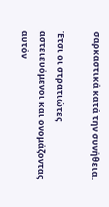σαρκαστικά κατά την συνήθεια.

Έτσι οι στρατιώτες αστειευόμενοι και ονομάζοντας αυτόν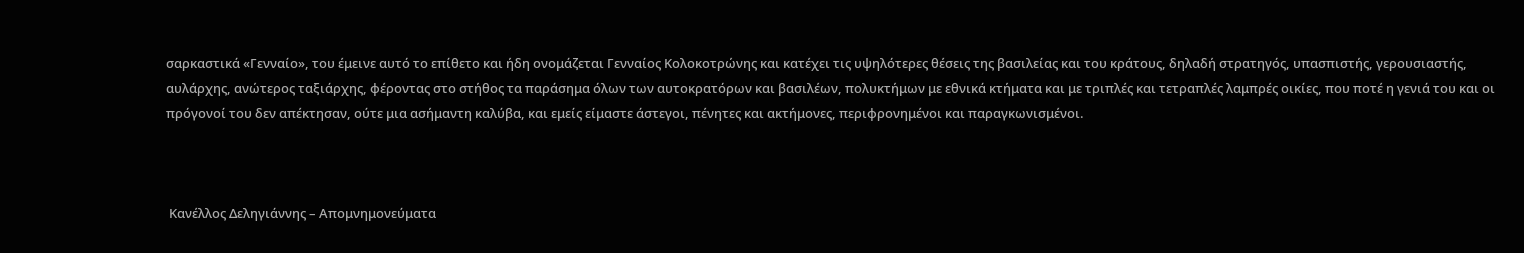σαρκαστικά «Γενναίο», του έμεινε αυτό το επίθετο και ήδη ονομάζεται Γενναίος Κολοκοτρώνης και κατέχει τις υψηλότερες θέσεις της βασιλείας και του κράτους, δηλαδή στρατηγός, υπασπιστής, γερουσιαστής, αυλάρχης, ανώτερος ταξιάρχης, φέροντας στο στήθος τα παράσημα όλων των αυτοκρατόρων και βασιλέων, πολυκτήμων με εθνικά κτήματα και με τριπλές και τετραπλές λαμπρές οικίες, που ποτέ η γενιά του και οι πρόγονοί του δεν απέκτησαν, ούτε μια ασήμαντη καλύβα, και εμείς είμαστε άστεγοι, πένητες και ακτήμονες, περιφρονημένοι και παραγκωνισμένοι.



 Κανέλλος Δεληγιάννης – Απομνημονεύματα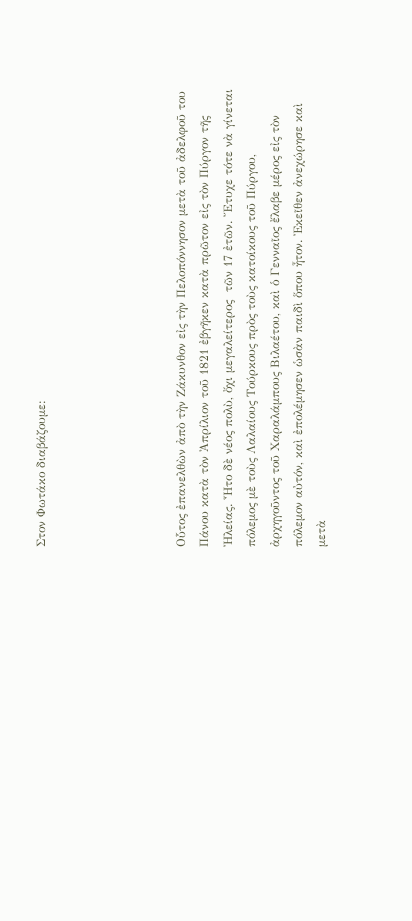Στον Φωτάκο διαβάζουμε:





Οὗτος ἐπανελθὼν ἀπὸ τὴν Ζάκυνθον εἰς τὴν Πελοπόννησον μετὰ τοῦ ἀδελφοῦ του Πάνου κατὰ τὸν Ἀπρίλιον τοῦ 1821 ἐβγῆκεν κατὰ πρῶτον εἰς τὸν Πύργον τῆς Ἠλείας. Ἦτο δὲ νέος πολὺ, ὄχι μεγαλείτερος  τῶν 17 ἐτῶν. Ἔτυχε τότε νὰ γίνεται πόλεμος μὲ τοὺς Λαλαίους Τούρκους πρὸς τοὺς κατοίκους τοῦ Πύργου, ἀρχηγοῦντος τοῦ Χαραλάμπους Βιλαέτου, καὶ ὁ Γενναῖος ἔλαβε μέρος εἰς τὸν πόλεμον αὐτόν, καὶ ἐπολέμησεν ὡσὰν παιδὶ ὅπου ἦτον. Ἐκεῖθεν ἀνεχώρησε καὶ μετὰ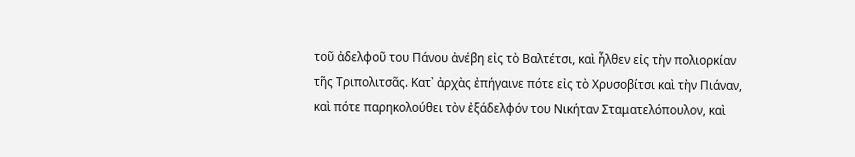τοῦ ἀδελφοῦ του Πάνου ἀνέβη εἰς τὸ Βαλτέτσι, καὶ ἦλθεν εἰς τὴν πολιορκίαν τῆς Τριπολιτσᾶς. Κατ᾿ ἀρχὰς ἐπήγαινε πότε εἰς τὸ Χρυσοβίτσι καὶ τὴν Πιάναν, καὶ πότε παρηκολούθει τὸν ἐξάδελφόν του Νικήταν Σταματελόπουλον, καὶ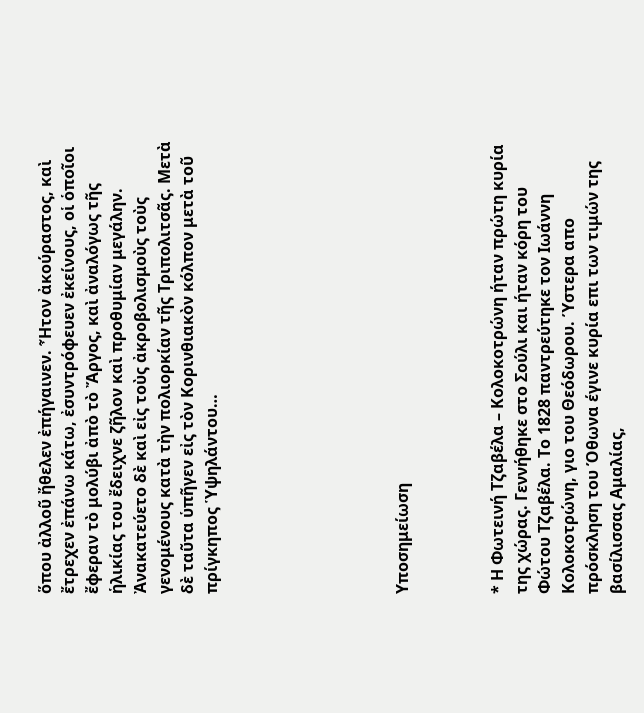ὅπου ἀλλοῦ ἤθελεν ἐπήγαινεν. Ἦτον ἀκούραστος, καὶ ἔτρεχεν ἐπάνω κάτω, ἐσυντρόφευεν ἐκείνους, οἱ ὁποῖοι ἔφεραν τὸ μολύβι ἀπὸ τὸ Ἄργος, καὶ ἀναλόγως τῆς ἡλικίας του ἔδειχνε ζῆλον καὶ προθυμίαν μεγάλην. Ἀνακατεύετο δὲ καὶ εἰς τοὺς ἀκροβολισμοὺς τοὺς γενομένους κατὰ τὴν πολιορκίαν τῆς Τριπολιτσᾶς. Μετὰ δὲ ταῦτα ὑπῆγεν εἰς τὸν Κορινθιακὸν κόλπον μετὰ τοῦ πρίγκηπος Ὑψηλάντου…







Υποσημείωση



* Η Φωτεινή Τζαβέλα – Κολοκοτρώνη ήταν πρώτη κυρία της χώρας. Γεννήθηκε στο Σούλι και ήταν κόρη του Φώτου Τζαβέλα. Το 1828 παντρεύτηκε τον Ιωάννη Κολοκοτρώνη, γιο του Θεόδωρου. Ύστερα απο πρόσκληση του Όθωνα έγινε κυρία επι των τιμών της βασίλισσας Αμαλίας,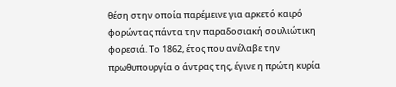θέση στην οποία παρέμεινε για αρκετό καιρό φορώντας πάντα την παραδοσιακή σουλιώτικη φορεσιά. Το 1862, έτος που ανέλαβε την πρωθυπουργία ο άντρας της, έγινε η πρώτη κυρία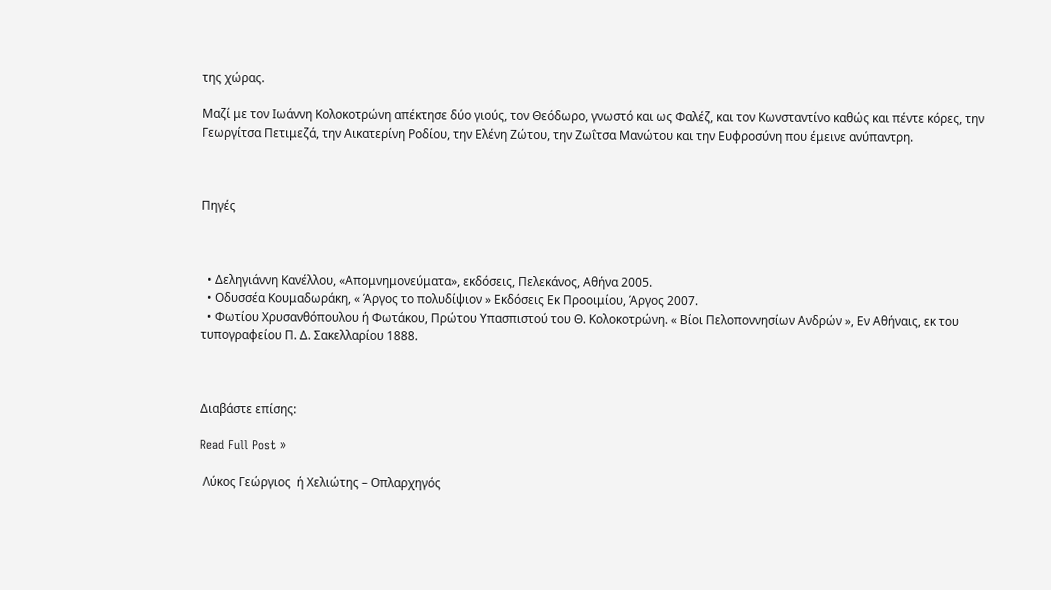της χώρας.

Μαζί με τον Ιωάννη Κολοκοτρώνη απέκτησε δύο γιούς, τον Θεόδωρο, γνωστό και ως Φαλέζ, και τον Κωνσταντίνο καθώς και πέντε κόρες, την Γεωργίτσα Πετιμεζά, την Αικατερίνη Ροδίου, την Ελένη Ζώτου, την Ζωΐτσα Μανώτου και την Ευφροσύνη που έμεινε ανύπαντρη.



Πηγές



  • Δεληγιάννη Κανέλλου, «Απομνημονεύματα», εκδόσεις, Πελεκάνος, Αθήνα 2005.
  • Οδυσσέα Κουμαδωράκη, « Άργος το πολυδίψιον » Εκδόσεις Εκ Προοιμίου, Άργος 2007.
  • Φωτίου Χρυσανθόπουλου ή Φωτάκου, Πρώτου Υπασπιστού του Θ. Κολοκοτρώνη. « Βίοι Πελοποννησίων Ανδρών », Εν Αθήναις, εκ του τυπογραφείου Π. Δ. Σακελλαρίου 1888.



Διαβάστε επίσης:

Read Full Post »

 Λύκος Γεώργιος  ή Χελιώτης – Οπλαρχηγός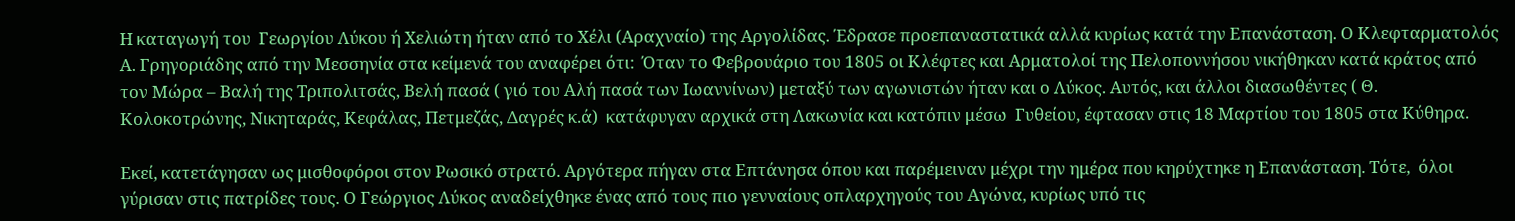Η καταγωγή του  Γεωργίου Λύκου ή Χελιώτη ήταν από το Χέλι (Αραχναίο) της Αργολίδας. Έδρασε προεπαναστατικά αλλά κυρίως κατά την Επανάσταση. Ο Κλεφταρματολός Α. Γρηγοριάδης από την Μεσσηνία στα κείμενά του αναφέρει ότι:  Όταν το Φεβρουάριο του 1805 οι Κλέφτες και Αρματολοί της Πελοποννήσου νικήθηκαν κατά κράτος από τον Μώρα – Βαλή της Τριπολιτσάς, Βελή πασά ( γιό του Αλή πασά των Ιωαννίνων) μεταξύ των αγωνιστών ήταν και ο Λύκος. Αυτός, και άλλοι διασωθέντες ( Θ. Κολοκοτρώνης, Νικηταράς, Κεφάλας, Πετμεζάς, Δαγρές κ.ά)  κατάφυγαν αρχικά στη Λακωνία και κατόπιν μέσω  Γυθείου, έφτασαν στις 18 Μαρτίου του 1805 στα Κύθηρα.

Εκεί, κατετάγησαν ως μισθοφόροι στον Ρωσικό στρατό. Αργότερα πήγαν στα Επτάνησα όπου και παρέμειναν μέχρι την ημέρα που κηρύχτηκε η Επανάσταση. Τότε,  όλοι γύρισαν στις πατρίδες τους. Ο Γεώργιος Λύκος αναδείχθηκε ένας από τους πιο γενναίους οπλαρχηγούς του Αγώνα, κυρίως υπό τις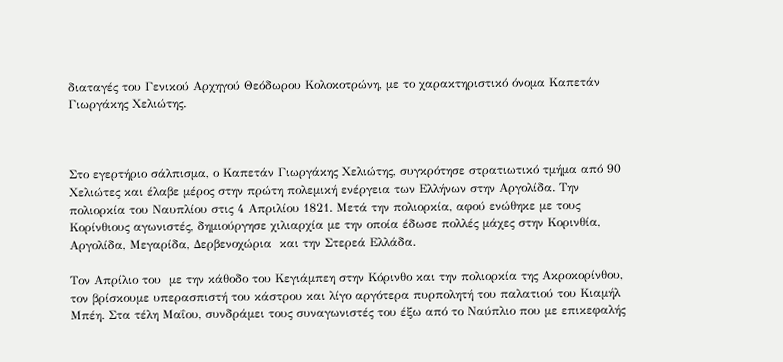διαταγές του Γενικού Αρχηγού Θεόδωρου Κολοκοτρώνη, με το χαρακτηριστικό όνομα Καπετάν Γιωργάκης Χελιώτης.



Στο εγερτήριο σάλπισμα, ο Καπετάν Γιωργάκης Χελιώτης, συγκρότησε στρατιωτικό τμήμα από 90 Χελιώτες και έλαβε μέρος στην πρώτη πολεμική ενέργεια των Ελλήνων στην Αργολίδα. Την πολιορκία του Ναυπλίου στις 4 Απριλίου 1821. Μετά την πολιορκία, αφού ενώθηκε με τους Κορίνθιους αγωνιστές, δημιούργησε χιλιαρχία με την οποία έδωσε πολλές μάχες στην Κορινθία, Αργολίδα, Μεγαρίδα, Δερβενοχώρια  και την Στερεά Ελλάδα.

Τον Απρίλιο του  με την κάθοδο του Κεγιάμπεη στην Κόρινθο και την πολιορκία της Ακροκορίνθου, τον βρίσκουμε υπερασπιστή του κάστρου και λίγο αργότερα πυρπολητή του παλατιού του Κιαμήλ Μπέη. Στα τέλη Μαΐου, συνδράμει τους συναγωνιστές του έξω από το Ναύπλιο που με επικεφαλής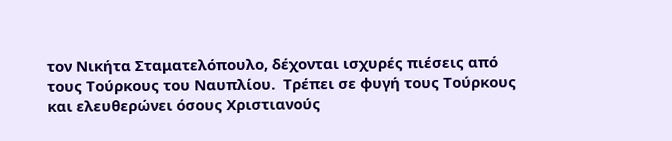τον Νικήτα Σταματελόπουλο, δέχονται ισχυρές πιέσεις από τους Τούρκους του Ναυπλίου.  Τρέπει σε φυγή τους Τούρκους και ελευθερώνει όσους Χριστιανούς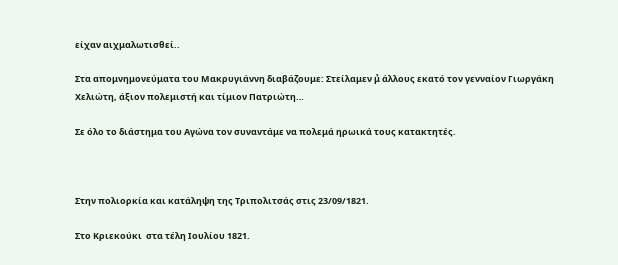είχαν αιχμαλωτισθεί..

Στα απομνημονεύματα του Μακρυγιάννη διαβάζουμε: Στείλαμεν μ̉ άλλους εκατό τον γενναίον Γιωργάκη Χελιώτη, άξιον πολεμιστή και τίμιον Πατριώτη…

Σε όλο το διάστημα του Αγώνα τον συναντάμε να πολεμά ηρωικά τους κατακτητές.



Στην πολιορκία και κατάληψη της Τριπολιτσάς στις 23/09/1821.

Στο Κριεκούκι  στα τέλη Ιουλίου 1821.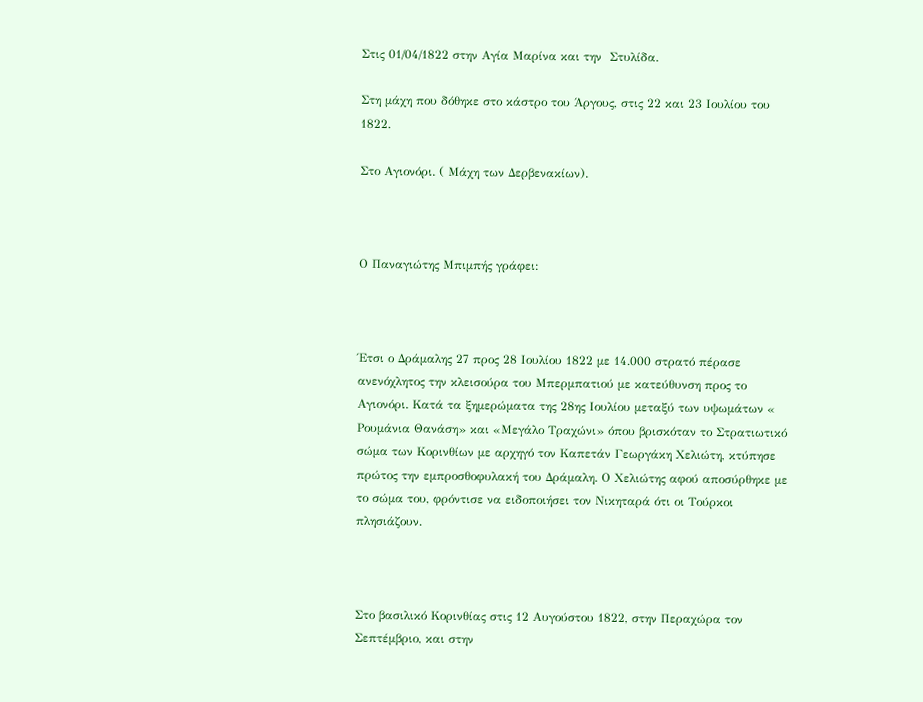Στις 01/04/1822 στην Αγία Μαρίνα και την  Στυλίδα.

Στη μάχη που δόθηκε στο κάστρο του Άργους, στις 22 και 23 Ιουλίου του 1822.

Στο Αγιονόρι. ( Μάχη των Δερβενακίων).



Ο Παναγιώτης Μπιμπής γράφει:



Έτσι ο Δράμαλης 27 προς 28 Ιουλίου 1822 με 14.000 στρατό πέρασε ανενόχλητος την κλεισούρα του Μπερμπατιού με κατεύθυνση προς το Αγιονόρι. Κατά τα ξημερώματα της 28ης Ιουλίου μεταξύ των υψωμάτων « Ρουμάνια Θανάση» και «Μεγάλο Τραχώνι» όπου βρισκόταν το Στρατιωτικό σώμα των Κορινθίων με αρχηγό τον Καπετάν Γεωργάκη Χελιώτη, κτύπησε πρώτος την εμπροσθοφυλακή του Δράμαλη. Ο Χελιώτης αφού αποσύρθηκε με το σώμα του, φρόντισε να ειδοποιήσει τον Νικηταρά ότι οι Τούρκοι πλησιάζουν.



Στο βασιλικό Κορινθίας στις 12 Αυγούστου 1822, στην Περαχώρα τον Σεπτέμβριο, και στην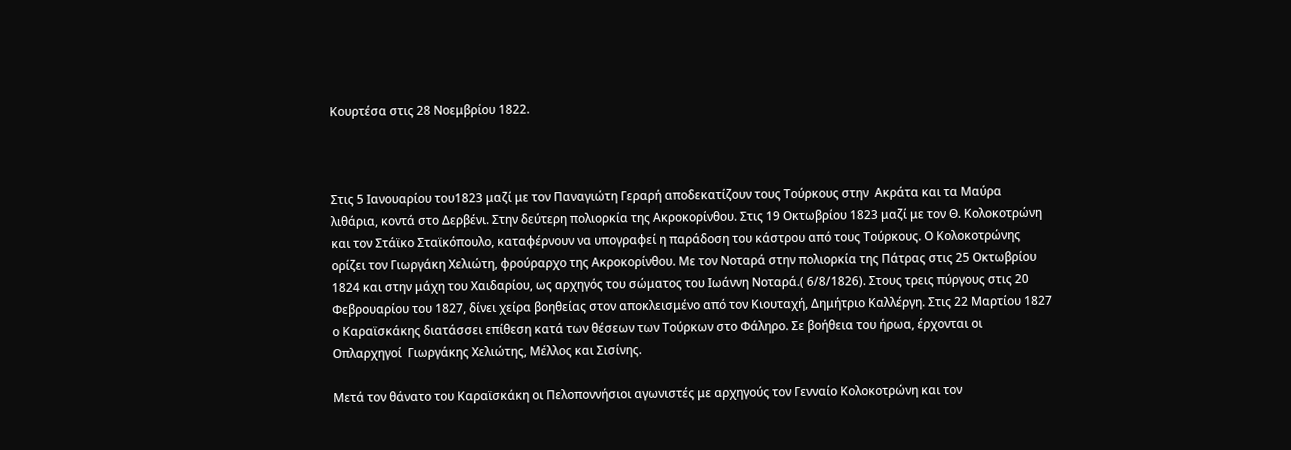Κουρτέσα στις 28 Νοεμβρίου 1822.



Στις 5 Ιανουαρίου του1823 μαζί με τον Παναγιώτη Γεραρή αποδεκατίζουν τους Τούρκους στην  Ακράτα και τα Μαύρα λιθάρια, κοντά στο Δερβένι. Στην δεύτερη πολιορκία της Ακροκορίνθου. Στις 19 Οκτωβρίου 1823 μαζί με τον Θ. Κολοκοτρώνη και τον Στάϊκο Σταϊκόπουλο, καταφέρνουν να υπογραφεί η παράδοση του κάστρου από τους Τούρκους. Ο Κολοκοτρώνης ορίζει τον Γιωργάκη Χελιώτη, φρούραρχο της Ακροκορίνθου. Με τον Νοταρά στην πολιορκία της Πάτρας στις 25 Οκτωβρίου 1824 και στην μάχη του Χαιδαρίου, ως αρχηγός του σώματος του Ιωάννη Νοταρά.( 6/8/1826). Στους τρεις πύργους στις 20 Φεβρουαρίου του 1827, δίνει χείρα βοηθείας στον αποκλεισμένο από τον Κιουταχή, Δημήτριο Καλλέργη. Στις 22 Μαρτίου 1827 ο Καραϊσκάκης διατάσσει επίθεση κατά των θέσεων των Τούρκων στο Φάληρο. Σε βοήθεια του ήρωα, έρχονται οι Οπλαρχηγοί  Γιωργάκης Χελιώτης, Μέλλος και Σισίνης.

Μετά τον θάνατο του Καραϊσκάκη οι Πελοποννήσιοι αγωνιστές με αρχηγούς τον Γενναίο Κολοκοτρώνη και τον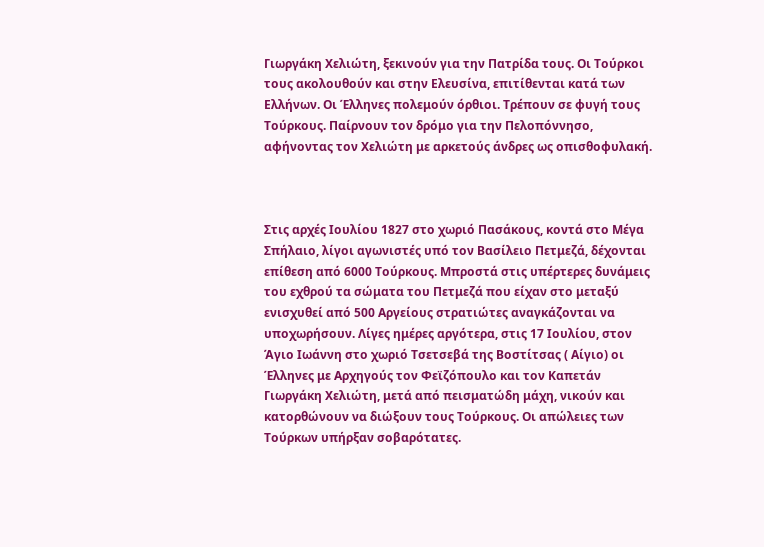Γιωργάκη Χελιώτη, ξεκινούν για την Πατρίδα τους. Οι Τούρκοι τους ακολουθούν και στην Ελευσίνα, επιτίθενται κατά των Ελλήνων. Οι Έλληνες πολεμούν όρθιοι. Τρέπουν σε φυγή τους Τούρκους. Παίρνουν τον δρόμο για την Πελοπόννησο, αφήνοντας τον Χελιώτη με αρκετούς άνδρες ως οπισθοφυλακή.



Στις αρχές Ιουλίου 1827 στο χωριό Πασάκους, κοντά στο Μέγα Σπήλαιο, λίγοι αγωνιστές υπό τον Βασίλειο Πετμεζά, δέχονται επίθεση από 6000 Τούρκους. Μπροστά στις υπέρτερες δυνάμεις του εχθρού τα σώματα του Πετμεζά που είχαν στο μεταξύ ενισχυθεί από 500 Αργείους στρατιώτες αναγκάζονται να υποχωρήσουν. Λίγες ημέρες αργότερα, στις 17 Ιουλίου, στον Άγιο Ιωάννη στο χωριό Τσετσεβά της Βοστίτσας ( Αίγιο) οι Έλληνες με Αρχηγούς τον Φεϊζόπουλο και τον Καπετάν Γιωργάκη Χελιώτη, μετά από πεισματώδη μάχη, νικούν και κατορθώνουν να διώξουν τους Τούρκους. Οι απώλειες των Τούρκων υπήρξαν σοβαρότατες.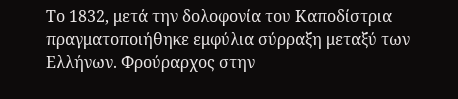Το 1832, μετά την δολοφονία του Καποδίστρια πραγματοποιήθηκε εμφύλια σύρραξη μεταξύ των Ελλήνων. Φρούραρχος στην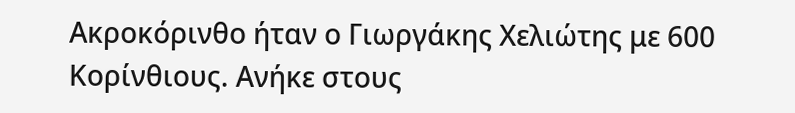Ακροκόρινθο ήταν ο Γιωργάκης Χελιώτης με 600 Κορίνθιους. Ανήκε στους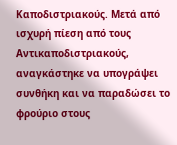Καποδιστριακούς. Μετά από ισχυρή πίεση από τους Αντικαποδιστριακούς, αναγκάστηκε να υπογράψει συνθήκη και να παραδώσει το φρούριο στους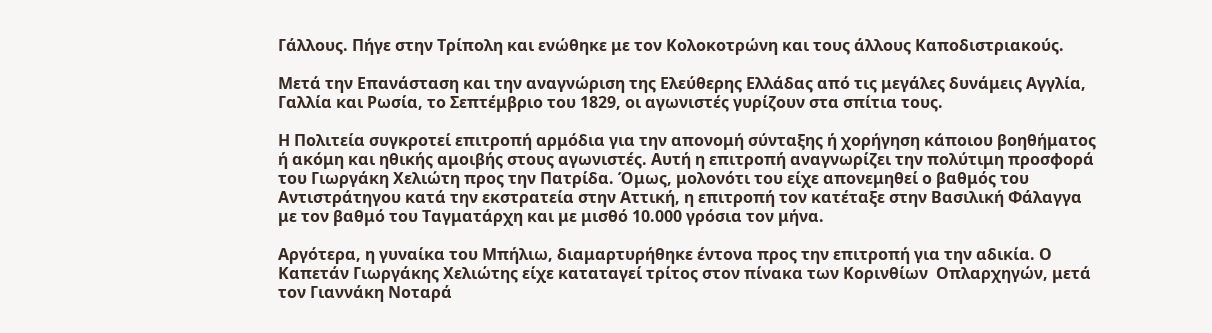Γάλλους. Πήγε στην Τρίπολη και ενώθηκε με τον Κολοκοτρώνη και τους άλλους Καποδιστριακούς.

Μετά την Επανάσταση και την αναγνώριση της Ελεύθερης Ελλάδας από τις μεγάλες δυνάμεις Αγγλία, Γαλλία και Ρωσία, το Σεπτέμβριο του 1829, οι αγωνιστές γυρίζουν στα σπίτια τους.

Η Πολιτεία συγκροτεί επιτροπή αρμόδια για την απονομή σύνταξης ή χορήγηση κάποιου βοηθήματος ή ακόμη και ηθικής αμοιβής στους αγωνιστές. Αυτή η επιτροπή αναγνωρίζει την πολύτιμη προσφορά  του Γιωργάκη Χελιώτη προς την Πατρίδα. Όμως, μολονότι του είχε απονεμηθεί ο βαθμός του Αντιστράτηγου κατά την εκστρατεία στην Αττική, η επιτροπή τον κατέταξε στην Βασιλική Φάλαγγα με τον βαθμό του Ταγματάρχη και με μισθό 10.000 γρόσια τον μήνα.

Αργότερα, η γυναίκα του Μπήλιω, διαμαρτυρήθηκε έντονα προς την επιτροπή για την αδικία. Ο Καπετάν Γιωργάκης Χελιώτης είχε καταταγεί τρίτος στον πίνακα των Κορινθίων  Οπλαρχηγών, μετά τον Γιαννάκη Νοταρά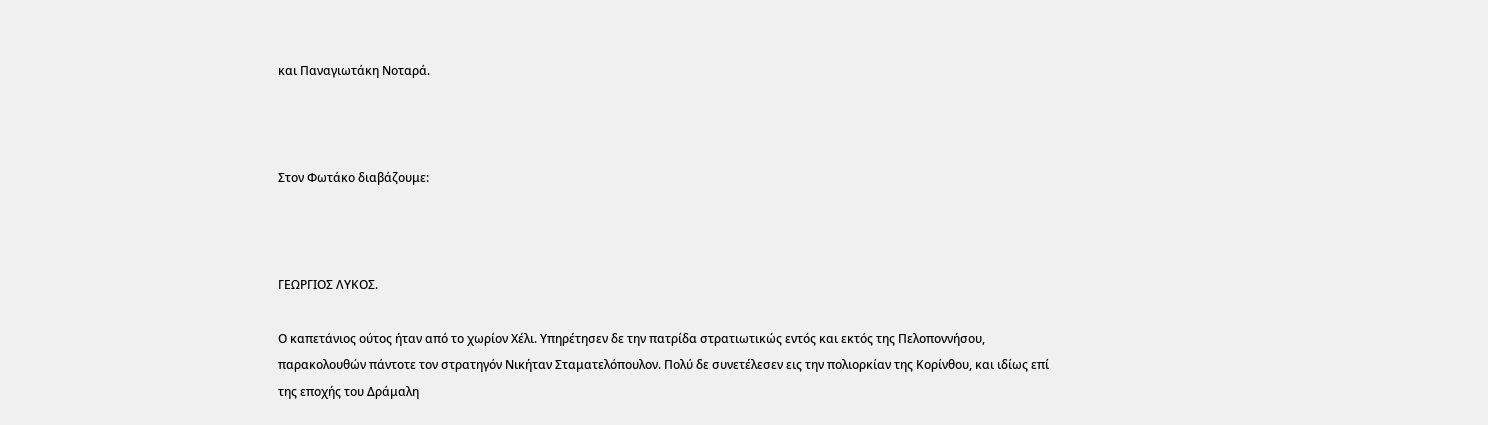και Παναγιωτάκη Νοταρά.



Στον Φωτάκο διαβάζουμε:



ΓΕΩΡΓΙΟΣ ΛΥΚΟΣ.

Ο καπετάνιος ούτος ήταν από το χωρίον Χέλι. Υπηρέτησεν δε την πατρίδα στρατιωτικώς εντός και εκτός της Πελοποννήσου, παρακολουθών πάντοτε τον στρατηγόν Νικήταν Σταματελόπουλον. Πολύ δε συνετέλεσεν εις την πολιορκίαν της Κορίνθου, και ιδίως επί της εποχής του Δράμαλη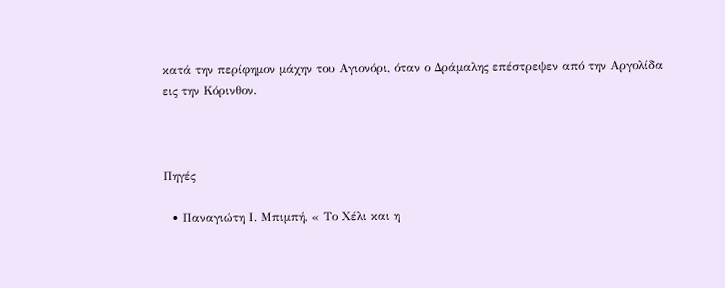κατά την περίφημον μάχην του Αγιονόρι, όταν ο Δράμαλης επέστρεψεν από την Αργολίδα εις την Κόρινθον.



Πηγές

  • Παναγιώτη Ι. Μπιμπή, « Το Χέλι και η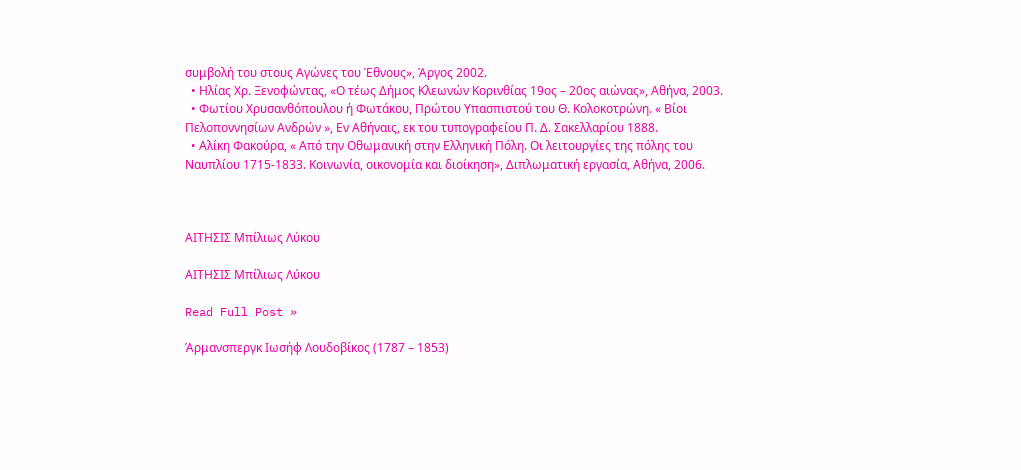συμβολή του στους Αγώνες του Έθνους», Άργος 2002.
  • Ηλίας Χρ. Ξενοφώντας, «Ο τέως Δήμος Κλεωνών Κορινθίας 19ος – 20ος αιώνας», Αθήνα, 2003.
  • Φωτίου Χρυσανθόπουλου ή Φωτάκου, Πρώτου Υπασπιστού του Θ. Κολοκοτρώνη. « Βίοι Πελοποννησίων Ανδρών », Εν Αθήναις, εκ του τυπογραφείου Π. Δ. Σακελλαρίου 1888.
  • Αλίκη Φακούρα, « Από την Οθωμανική στην Ελληνική Πόλη. Οι λειτουργίες της πόλης του Ναυπλίου 1715-1833. Κοινωνία, οικονομία και διοίκηση», Διπλωματική εργασία, Αθήνα, 2006.



ΑΙΤΗΣΙΣ Μπίλιως Λύκου

ΑΙΤΗΣΙΣ Μπίλιως Λύκου

Read Full Post »

Άρμανσπεργκ Ιωσήφ Λουδοβίκος (1787 – 1853)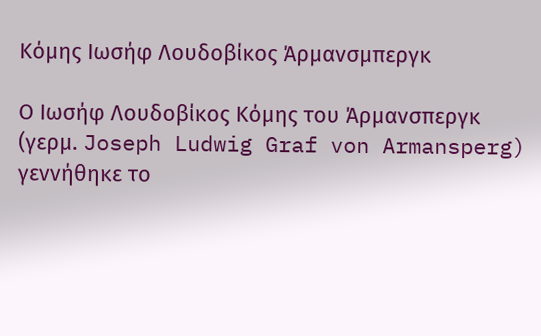Κόμης Ιωσήφ Λουδοβίκος Άρμανσμπεργκ

Ο Ιωσήφ Λουδοβίκος Κόμης του Άρμανσπεργκ (γερμ. Joseph Ludwig Graf von Armansperg) γεννήθηκε το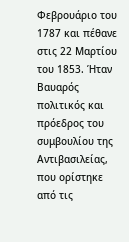Φεβρουάριο του 1787 και πέθανε στις 22 Μαρτίου του 1853. Ήταν Βαυαρός πολιτικός και πρόεδρος του συμβουλίου της Αντιβασιλείας, που ορίστηκε από τις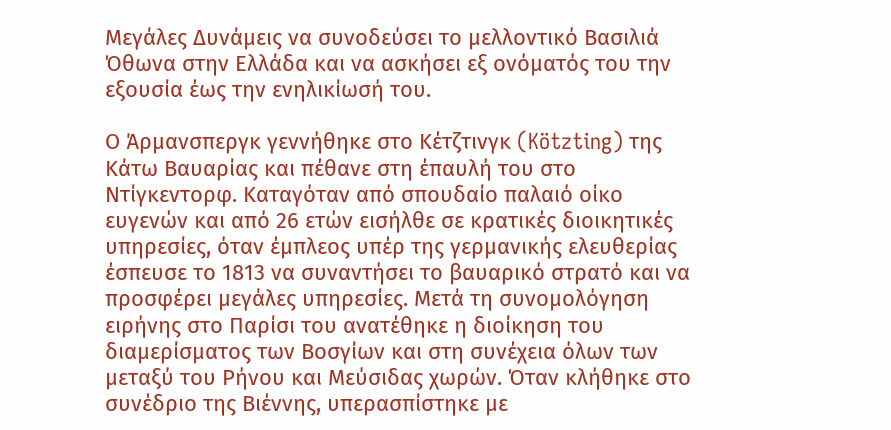Μεγάλες Δυνάμεις να συνοδεύσει το μελλοντικό Βασιλιά Όθωνα στην Ελλάδα και να ασκήσει εξ ονόματός του την εξουσία έως την ενηλικίωσή του.

Ο Άρμανσπεργκ γεννήθηκε στο Κέτζτινγκ (Kötzting) της Κάτω Βαυαρίας και πέθανε στη έπαυλή του στο Ντίγκεντορφ. Καταγόταν από σπουδαίο παλαιό οίκο ευγενών και από 26 ετών εισήλθε σε κρατικές διοικητικές υπηρεσίες, όταν έμπλεος υπέρ της γερμανικής ελευθερίας έσπευσε το 1813 να συναντήσει το βαυαρικό στρατό και να προσφέρει μεγάλες υπηρεσίες. Μετά τη συνομολόγηση ειρήνης στο Παρίσι του ανατέθηκε η διοίκηση του διαμερίσματος των Βοσγίων και στη συνέχεια όλων των μεταξύ του Ρήνου και Μεύσιδας χωρών. Όταν κλήθηκε στο συνέδριο της Βιέννης, υπερασπίστηκε με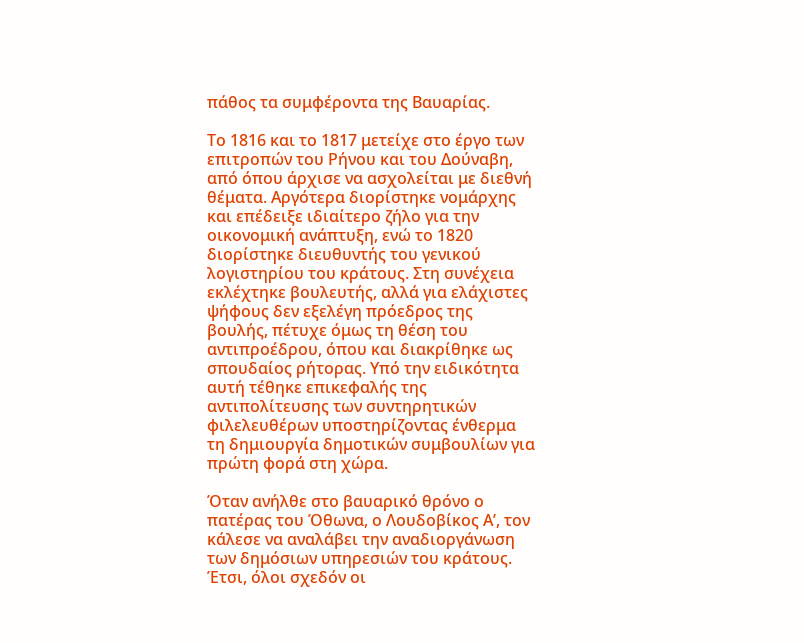πάθος τα συμφέροντα της Βαυαρίας.

Το 1816 και το 1817 μετείχε στο έργο των επιτροπών του Ρήνου και του Δούναβη, από όπου άρχισε να ασχολείται με διεθνή θέματα. Αργότερα διορίστηκε νομάρχης και επέδειξε ιδιαίτερο ζήλο για την οικονομική ανάπτυξη, ενώ το 1820 διορίστηκε διευθυντής του γενικού λογιστηρίου του κράτους. Στη συνέχεια εκλέχτηκε βουλευτής, αλλά για ελάχιστες ψήφους δεν εξελέγη πρόεδρος της βουλής, πέτυχε όμως τη θέση του αντιπροέδρου, όπου και διακρίθηκε ως σπουδαίος ρήτορας. Υπό την ειδικότητα αυτή τέθηκε επικεφαλής της αντιπολίτευσης των συντηρητικών φιλελευθέρων υποστηρίζοντας ένθερμα τη δημιουργία δημοτικών συμβουλίων για πρώτη φορά στη χώρα.

Όταν ανήλθε στο βαυαρικό θρόνο ο πατέρας του Όθωνα, ο Λουδοβίκος Α’, τον κάλεσε να αναλάβει την αναδιοργάνωση των δημόσιων υπηρεσιών του κράτους. Έτσι, όλοι σχεδόν οι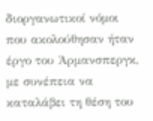διοργανωτικοί νόμοι που ακολούθησαν ήταν έργο του Άρμανσπεργκ, με συνέπεια να καταλάβει τη θέση του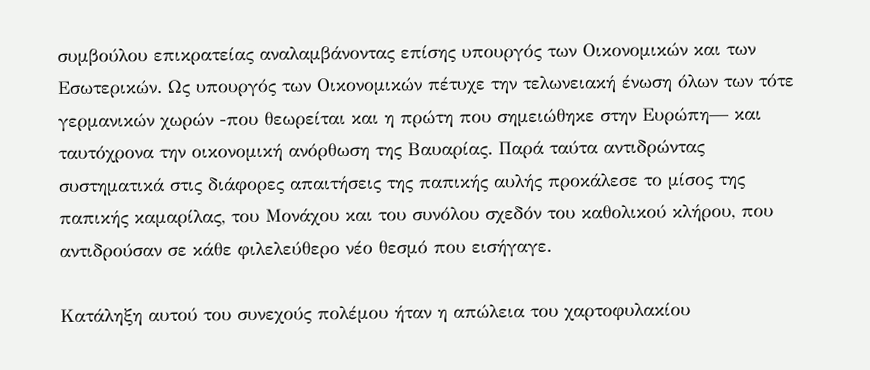συμβούλου επικρατείας αναλαμβάνοντας επίσης υπουργός των Οικονομικών και των Εσωτερικών. Ως υπουργός των Οικονομικών πέτυχε την τελωνειακή ένωση όλων των τότε γερμανικών χωρών -που θεωρείται και η πρώτη που σημειώθηκε στην Ευρώπη— και ταυτόχρονα την οικονομική ανόρθωση της Βαυαρίας. Παρά ταύτα αντιδρώντας συστηματικά στις διάφορες απαιτήσεις της παπικής αυλής προκάλεσε το μίσος της παπικής καμαρίλας, του Μονάχου και του συνόλου σχεδόν του καθολικού κλήρου, που αντιδρούσαν σε κάθε φιλελεύθερο νέο θεσμό που εισήγαγε.

Κατάληξη αυτού του συνεχούς πολέμου ήταν η απώλεια του χαρτοφυλακίου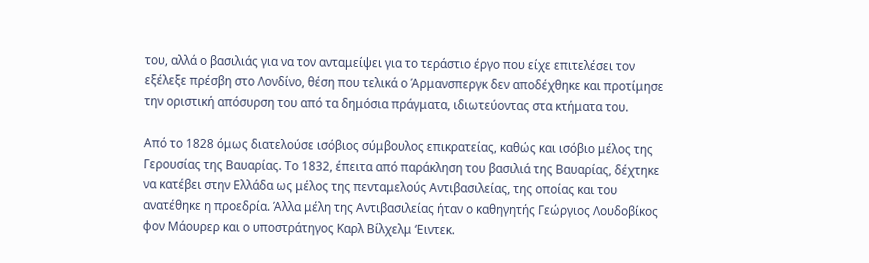του, αλλά ο βασιλιάς για να τον ανταμείψει για το τεράστιο έργο που είχε επιτελέσει τον εξέλεξε πρέσβη στο Λονδίνο, θέση που τελικά ο Άρμανσπεργκ δεν αποδέχθηκε και προτίμησε την οριστική απόσυρση του από τα δημόσια πράγματα, ιδιωτεύοντας στα κτήματα του.

Από το 1828 όμως διατελούσε ισόβιος σύμβουλος επικρατείας, καθώς και ισόβιο μέλος της Γερουσίας της Βαυαρίας. Το 1832, έπειτα από παράκληση του βασιλιά της Βαυαρίας, δέχτηκε να κατέβει στην Ελλάδα ως μέλος της πενταμελούς Αντιβασιλείας, της οποίας και του ανατέθηκε η προεδρία. Άλλα μέλη της Αντιβασιλείας ήταν ο καθηγητής Γεώργιος Λουδοβίκος φον Μάουρερ και ο υποστράτηγος Καρλ Βίλχελμ ‘Ειντεκ.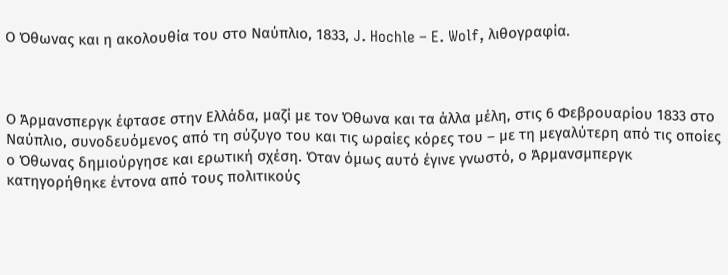Ο Όθωνας και η ακολουθία του στο Ναύπλιο, 1833, J. Hochle – E. Wolf, λιθογραφία.



Ο Άρμανσπεργκ έφτασε στην Ελλάδα, μαζί με τον Όθωνα και τα άλλα μέλη, στις 6 Φεβρουαρίου 1833 στο Ναύπλιο, συνοδευόμενος από τη σύζυγο του και τις ωραίες κόρες του – με τη μεγαλύτερη από τις οποίες ο Όθωνας δημιούργησε και ερωτική σχέση. Όταν όμως αυτό έγινε γνωστό, ο Άρμανσμπεργκ κατηγορήθηκε έντονα από τους πολιτικούς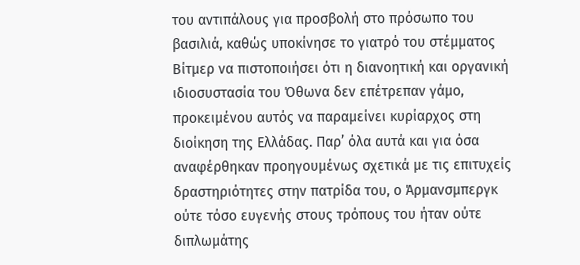του αντιπάλους για προσβολή στο πρόσωπο του βασιλιά, καθώς υποκίνησε το γιατρό του στέμματος Βίτμερ να πιστοποιήσει ότι η διανοητική και οργανική ιδιοσυστασία του Όθωνα δεν επέτρεπαν γάμο, προκειμένου αυτός να παραμείνει κυρίαρχος στη διοίκηση της Ελλάδας. Παρ’ όλα αυτά και για όσα αναφέρθηκαν προηγουμένως σχετικά με τις επιτυχείς δραστηριότητες στην πατρίδα του, ο Άρμανσμπεργκ ούτε τόσο ευγενής στους τρόπους του ήταν ούτε διπλωμάτης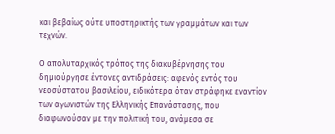και βεβαίως ούτε υποστηρικτής των γραμμάτων και των τεχνών.

Ο απολυταρχικός τρόπος της διακυβέρνησης του δημιούργησε έντονες αντιδράσεις: αφενός εντός του νεοσύστατου βασιλείου, ειδικότερα όταν στράφηκε εναντίον των αγωνιστών της Ελληνικής Επανάστασης, που διαφωνούσαν με την πολιτική του, ανάμεσα σε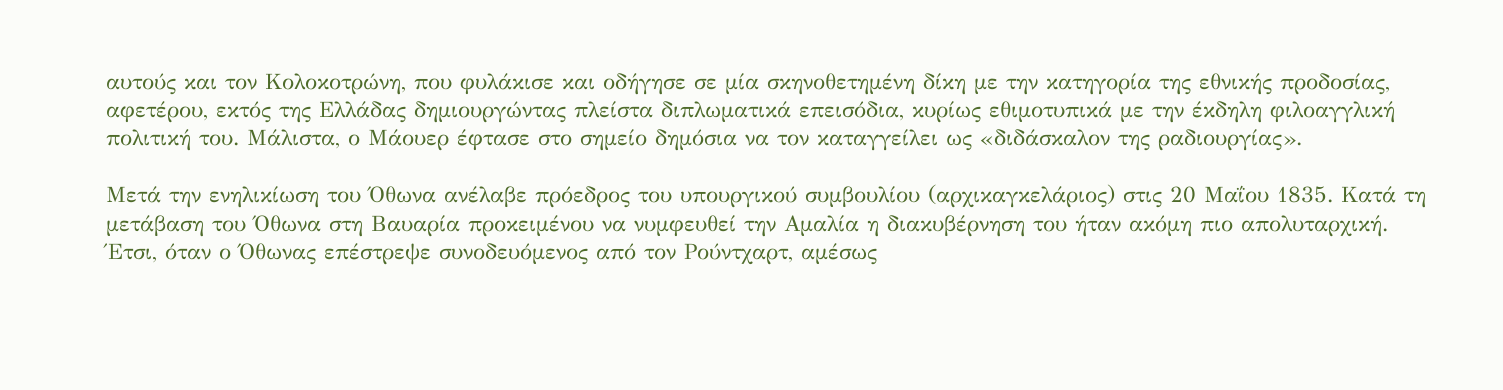αυτούς και τον Κολοκοτρώνη, που φυλάκισε και οδήγησε σε μία σκηνοθετημένη δίκη με την κατηγορία της εθνικής προδοσίας, αφετέρου, εκτός της Ελλάδας δημιουργώντας πλείστα διπλωματικά επεισόδια, κυρίως εθιμοτυπικά με την έκδηλη φιλοαγγλική πολιτική του. Μάλιστα, ο Μάουερ έφτασε στο σημείο δημόσια να τον καταγγείλει ως «διδάσκαλον της ραδιουργίας».

Μετά την ενηλικίωση του Όθωνα ανέλαβε πρόεδρος του υπουργικού συμβουλίου (αρχικαγκελάριος) στις 20 Μαΐου 1835. Κατά τη μετάβαση του Όθωνα στη Βαυαρία προκειμένου να νυμφευθεί την Αμαλία η διακυβέρνηση του ήταν ακόμη πιο απολυταρχική. Έτσι, όταν ο Όθωνας επέστρεψε συνοδευόμενος από τον Ρούντχαρτ, αμέσως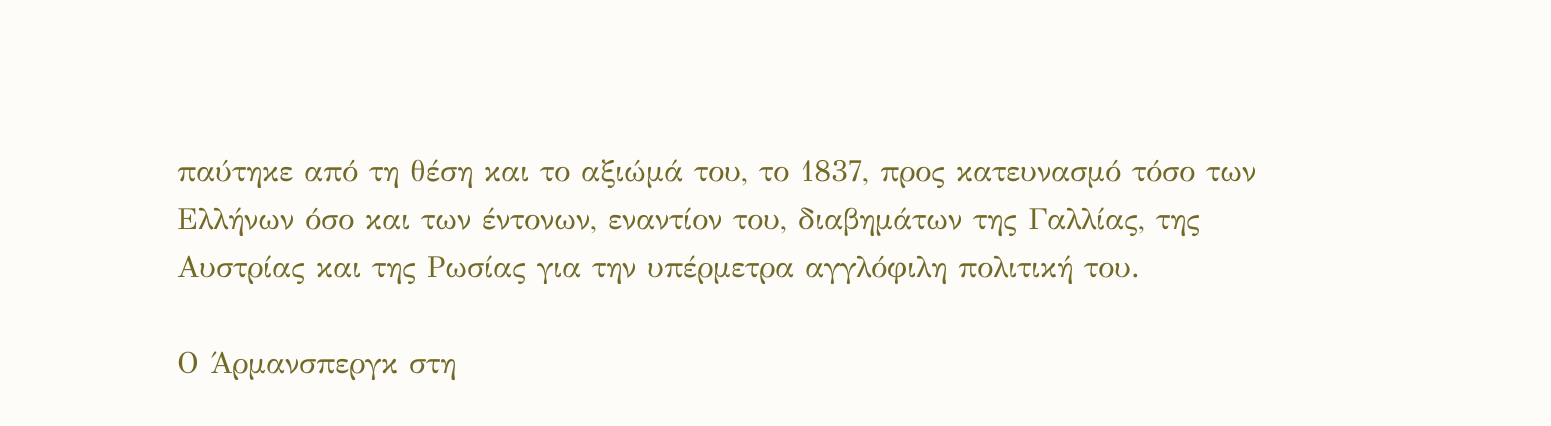παύτηκε από τη θέση και το αξιώμά του, το 1837, προς κατευνασμό τόσο των Ελλήνων όσο και των έντονων, εναντίον του, διαβημάτων της Γαλλίας, της Αυστρίας και της Ρωσίας για την υπέρμετρα αγγλόφιλη πολιτική του.

Ο Άρμανσπεργκ στη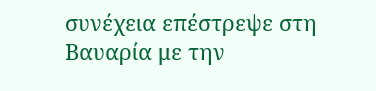συνέχεια επέστρεψε στη Βαυαρία με την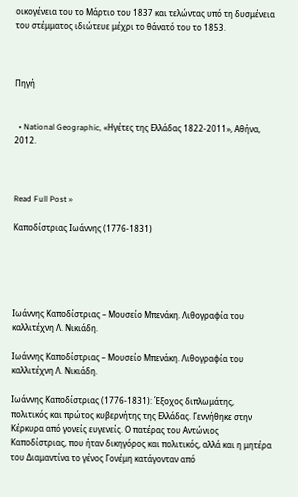οικογένεια του το Μάρτιο του 1837 και τελώντας υπό τη δυσμένεια του στέμματος ιδιώτευε μέχρι το θάνατό του το 1853.



Πηγή


  • National Geographic, «Ηγέτες της Ελλάδας 1822-2011», Αθήνα, 2012.



Read Full Post »

Καποδίστριας Ιωάννης (1776-1831)





Ιωάννης Καποδίστριας – Μουσείο Μπενάκη. Λιθογραφία του καλλιτέχνη Λ. Νικιάδη.

Ιωάννης Καποδίστριας – Μουσείο Μπενάκη. Λιθογραφία του καλλιτέχνη Λ. Νικιάδη.

Ιωάννης Καποδίστριας (1776-1831): Έξοχος διπλωμάτης, πολιτικός και πρώτος κυβερνήτης της Ελλάδας. Γεννήθηκε στην Κέρκυρα από γονείς ευγενείς. Ο πατέρας του Αντώνιος Καποδίστριας, που ήταν δικηγόρος και πολιτικός, αλλά και η μητέρα του Διαμαντίνα το γένος Γονέμη κατάγονταν από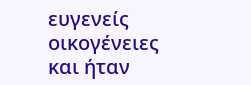ευγενείς οικογένειες και ήταν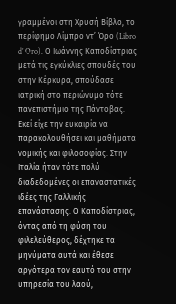γραμμένοι στη Χρυσή Βίβλο, το περίφημο Λίμπρο ντ’ Όρο (Libro d’ Oro). Ο Ιωάννης Καποδίστριας μετά τις εγκύκλιες σπουδές του στην Κέρκυρα, σπούδασε ιατρική στο περιώνυμο τότε πανεπιστήμιο της Πάντοβας. Εκεί είχε την ευκαιρία να παρακολουθήσει και μαθήματα νομικής και φιλοσοφίας. Στην Ιταλία ήταν τότε πολύ διαδεδομένες οι επαναστατικές ιδέες της Γαλλικής επανάστασης. Ο Καποδίστριας, όντας από τη φύση του φιλελεύθερος, δέχτηκε τα μηνύματα αυτά και έθεσε αργότερα τον εαυτό του στην υπηρεσία του λαού,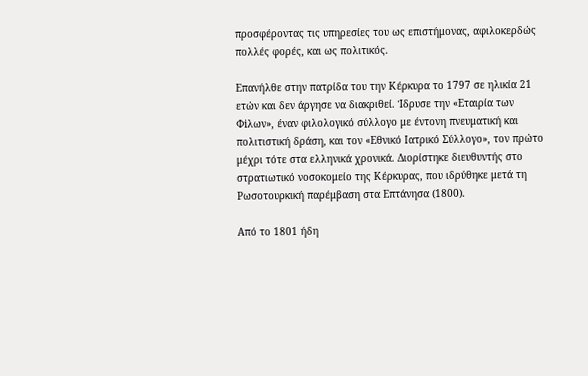προσφέροντας τις υπηρεσίες του ως επιστήμονας, αφιλοκερδώς πολλές φορές, και ως πολιτικός.

Επανήλθε στην πατρίδα του την Κέρκυρα το 1797 σε ηλικία 21 ετών και δεν άργησε να διακριθεί. Ίδρυσε την «Εταιρία των Φiλων», έναν φιλολογικό σύλλογο με έντονη πνευματική και πολιτιστική δράση, και τον «Εθνικό Ιατρικό Σύλλογο», τον πρώτο μέχρι τότε στα ελληνικά χρονικά. Διορίστηκε διευθυντής στο στρατιωτικό νοσοκομείο της Κέρκυρας, που ιδρύθηκε μετά τη Ρωσοτουρκική παρέμβαση στα Επτάνησα (1800).

Από το 1801 ήδη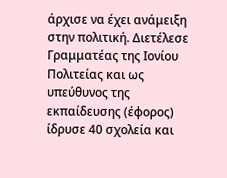άρχισε να έχει ανάμειξη στην πολιτική. Διετέλεσε Γραμματέας της Ιονίου Πολιτείας και ως υπεύθυνος της εκπαίδευσης (έφορος) ίδρυσε 40 σχολεία και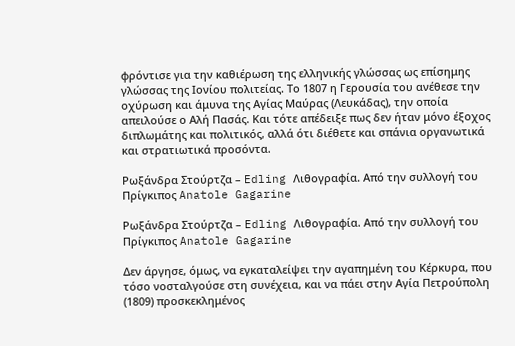φρόντισε για την καθιέρωση της ελληνικής γλώσσας ως επίσημης γλώσσας της Ιονίου πολιτείας. Το 1807 η Γερουσία του ανέθεσε την οχύρωση και άμυνα της Αγίας Μαύρας (Λευκάδας), την οποία απειλούσε ο Αλή Πασάς. Και τότε απέδειξε πως δεν ήταν μόνο έξοχος διπλωμάτης και πολιτικός, αλλά ότι διέθετε και σπάνια οργανωτικά και στρατιωτικά προσόντα.

Ρωξάνδρα Στούρτζα – Edling Λιθογραφία. Από την συλλογή του Πρίγκιπος Anatole Gagarine

Ρωξάνδρα Στούρτζα – Edling Λιθογραφία. Από την συλλογή του Πρίγκιπος Anatole Gagarine

Δεν άργησε, όμως, να εγκαταλείψει την αγαπημένη του Κέρκυρα, που τόσο νοσταλγούσε στη συνέχεια, και να πάει στην Αγία Πετρούπολη (1809) προσκεκλημένος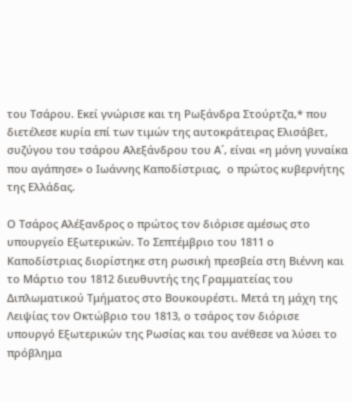του Τσάρου. Εκεί γνώρισε και τη Ρωξάνδρα Στούρτζα,* που διετέλεσε κυρία επί των τιμών της αυτοκράτειρας Ελισάβετ, συζύγου του τσάρου Αλεξάνδρου του Α´, είναι «η μόνη γυναίκα που αγάπησε» ο Ιωάννης Καποδίστριας,  ο πρώτος κυβερνήτης της Ελλάδας.

Ο Τσάρος Αλέξανδρος ο πρώτος τον διόρισε αμέσως στο υπουργείο Εξωτερικών. Το Σεπτέμβριο του 1811 ο Καποδίστριας διορίστηκε στη ρωσική πρεσβεία στη Βιέννη και το Μάρτιο του 1812 διευθυντής της Γραμματείας του Διπλωματικού Τμήματος στο Βουκουρέστι. Μετά τη μάχη της Λειψίας τον Οκτώβριο του 1813, ο τσάρος τον διόρισε υπουργό Εξωτερικών της Ρωσίας και του ανέθεσε να λύσει το πρόβλημα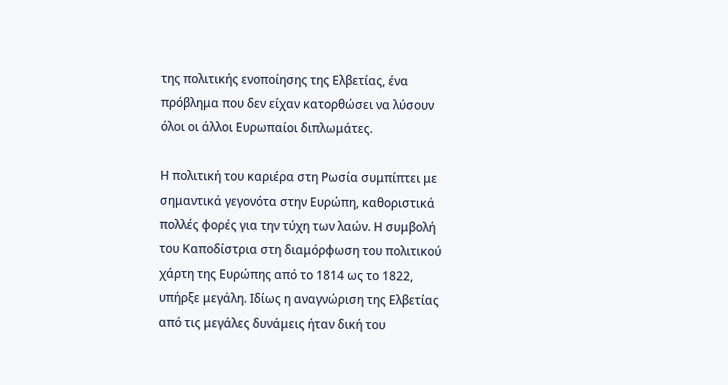της πολιτικής ενοποίησης της Ελβετίας, ένα πρόβλημα που δεν είχαν κατορθώσει να λύσουν όλοι οι άλλοι Ευρωπαίοι διπλωμάτες.

Η πολιτική του καριέρα στη Ρωσία συμπίπτει με σημαντικά γεγονότα στην Ευρώπη, καθοριστικά πολλές φορές για την τύχη των λαών. Η συμβολή του Καποδίστρια στη διαμόρφωση του πολιτικού χάρτη της Ευρώπης από το 1814 ως το 1822, υπήρξε μεγάλη. Ιδίως η αναγνώριση της Ελβετίας από τις μεγάλες δυνάμεις ήταν δική του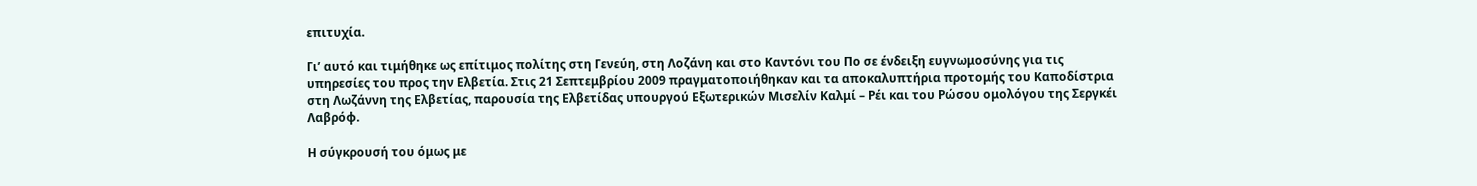επιτυχία.

Γι’ αυτό και τιμήθηκε ως επίτιμος πολίτης στη Γενεύη, στη Λοζάνη και στο Καντόνι του Πο σε ένδειξη ευγνωμοσύνης για τις υπηρεσίες του προς την Ελβετία. Στις 21 Σεπτεμβρίου 2009 πραγματοποιήθηκαν και τα αποκαλυπτήρια προτομής του Καποδίστρια στη Λωζάννη της Ελβετίας, παρουσία της Ελβετίδας υπουργού Εξωτερικών Μισελίν Καλμί – Ρέι και του Ρώσου ομολόγου της Σεργκέι Λαβρόφ.

Η σύγκρουσή του όμως με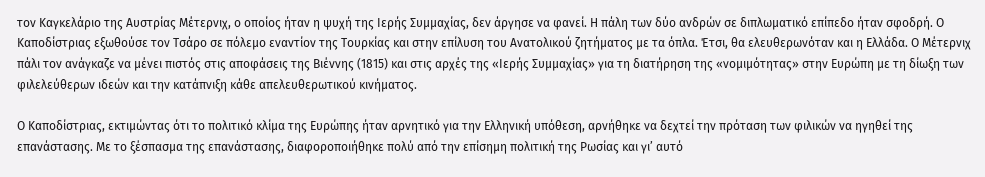τον Καγκελάριο της Αυστρίας Μέτερνιχ, ο οποίος ήταν η ψυχή της Ιερής Συμμαχίας, δεν άργησε να φανεί. Η πάλη των δύο ανδρών σε διπλωματικό επίπεδο ήταν σφοδρή. Ο Καποδίστριας εξωθούσε τον Τσάρο σε πόλεμο εναντίον της Τουρκίας και στην επίλυση του Ανατολικού ζητήματος με τα όπλα. Έτσι, θα ελευθερωνόταν και η Ελλάδα. Ο Μέτερνιχ πάλι τον ανάγκαζε να μένει πιστός στις αποφάσεις της Βιέννης (1815) και στις αρχές της «Ιερής Συμμαχίας» για τη διατήρηση της «νομιμότητας» στην Ευρώπη με τη δίωξη των φιλελεύθερων ιδεών και την κατάπνιξη κάθε απελευθερωτικού κινήματος.

Ο Καποδίστριας, εκτιμώντας ότι το πολιτικό κλίμα της Ευρώπης ήταν αρνητικό για την Ελληνική υπόθεση, αρνήθηκε να δεχτεί την πρόταση των φιλικών να ηγηθεί της επανάστασης. Με το ξέσπασμα της επανάστασης, διαφοροποιήθηκε πολύ από την επίσημη πολιτική της Ρωσίας και γι’ αυτό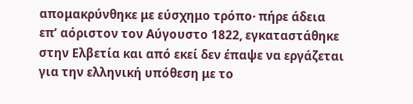απομακρύνθηκε με εύσχημο τρόπο· πήρε άδεια επ’ αόριστον τον Αύγουστο 1822, εγκαταστάθηκε στην Ελβετία και από εκεί δεν έπαψε να εργάζεται για την ελληνική υπόθεση με το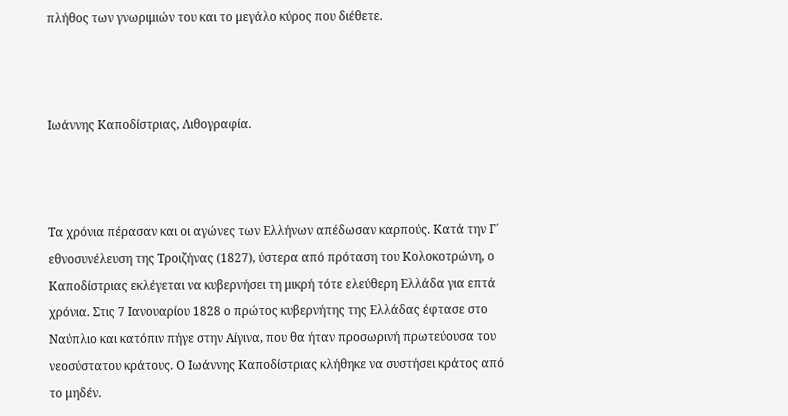πλήθος των γνωριμιών του και το μεγάλο κύρος που διέθετε.



Ιωάννης Καποδίστριας, Λιθογραφία.



Τα χρόνια πέρασαν και οι αγώνες των Ελλήνων απέδωσαν καρπούς. Κατά την Γ΄ εθνοσυνέλευση της Τροιζήνας (1827), ύστερα από πρόταση του Κολοκοτρώνη, ο Καποδίστριας εκλέγεται να κυβερνήσει τη μικρή τότε ελεύθερη Ελλάδα για επτά χρόνια. Στις 7 Ιανουαρίου 1828 ο πρώτος κυβερνήτης της Ελλάδας έφτασε στο Ναύπλιο και κατόπιν πήγε στην Αίγινα, που θα ήταν προσωρινή πρωτεύουσα του νεοσύστατου κράτους. Ο Ιωάννης Καποδίστριας κλήθηκε να συστήσει κράτος από το μηδέν.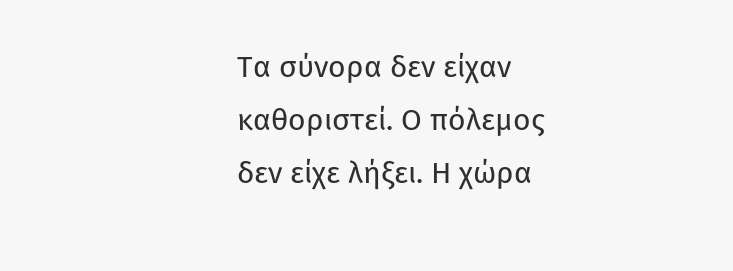Τα σύνορα δεν είχαν καθοριστεί. Ο πόλεμος δεν είχε λήξει. Η χώρα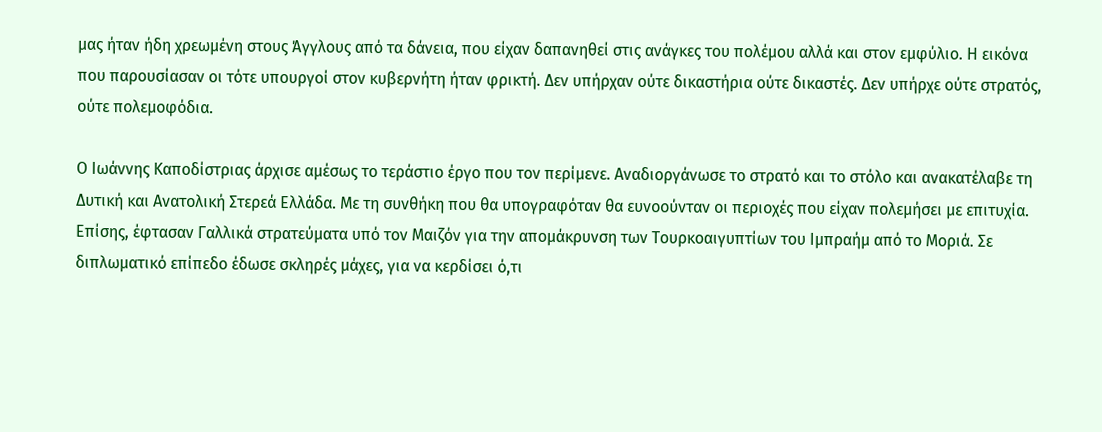μας ήταν ήδη χρεωμένη στους Άγγλους από τα δάνεια, που είχαν δαπανηθεί στις ανάγκες του πολέμου αλλά και στον εμφύλιο. Η εικόνα που παρουσίασαν οι τότε υπουργοί στον κυβερνήτη ήταν φρικτή. Δεν υπήρχαν ούτε δικαστήρια ούτε δικαστές. Δεν υπήρχε ούτε στρατός, ούτε πολεμοφόδια.

Ο Ιωάννης Καποδίστριας άρχισε αμέσως το τεράστιο έργο που τον περίμενε. Αναδιοργάνωσε το στρατό και το στόλο και ανακατέλαβε τη Δυτική και Ανατολική Στερεά Ελλάδα. Με τη συνθήκη που θα υπογραφόταν θα ευνοούνταν οι περιοχές που είχαν πολεμήσει με επιτυχία. Επίσης, έφτασαν Γαλλικά στρατεύματα υπό τον Μαιζόν για την απομάκρυνση των Τουρκοαιγυπτίων του Ιμπραήμ από το Μοριά. Σε διπλωματικό επίπεδο έδωσε σκληρές μάχες, για να κερδίσει ό,τι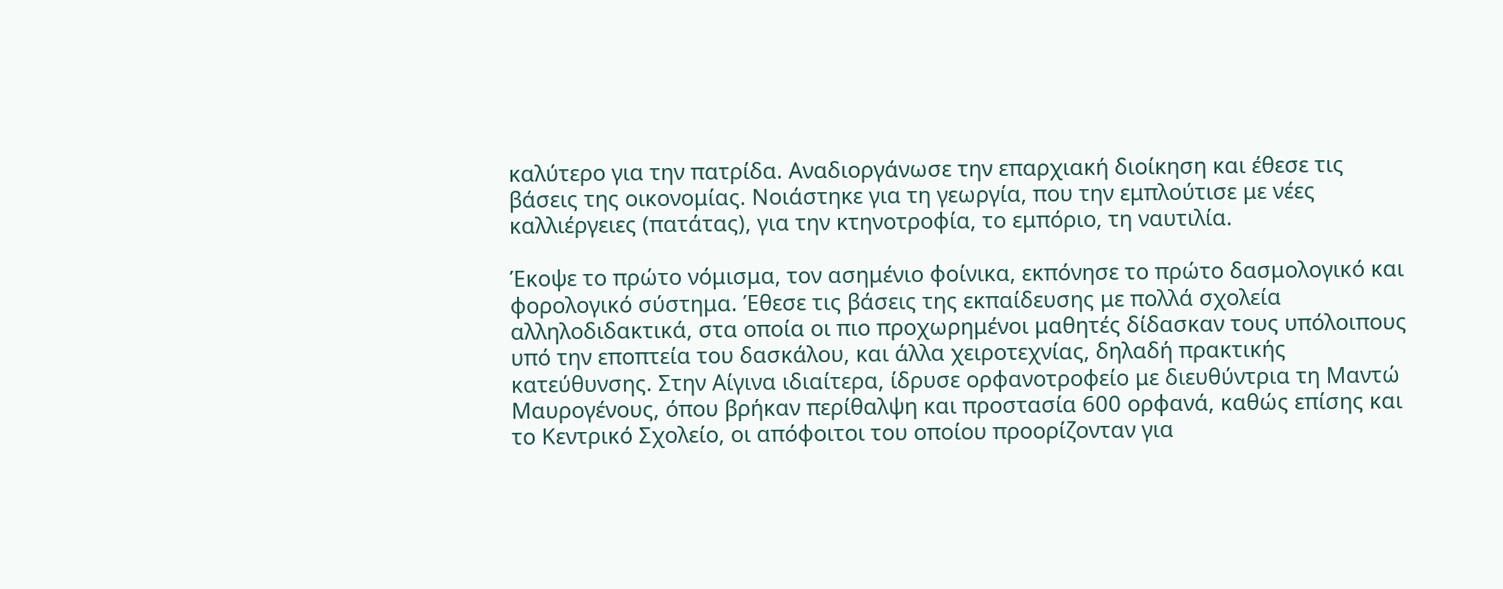καλύτερο για την πατρίδα. Αναδιοργάνωσε την επαρχιακή διοίκηση και έθεσε τις βάσεις της οικονομίας. Νοιάστηκε για τη γεωργία, που την εμπλούτισε με νέες καλλιέργειες (πατάτας), για την κτηνοτροφία, το εμπόριο, τη ναυτιλία.

Έκοψε το πρώτο νόμισμα, τον ασημένιο φοίνικα, εκπόνησε το πρώτο δασμολογικό και φορολογικό σύστημα. Έθεσε τις βάσεις της εκπαίδευσης με πολλά σχολεία αλληλοδιδακτικά, στα οποία οι πιο προχωρημένοι μαθητές δίδασκαν τους υπόλοιπους υπό την εποπτεία του δασκάλου, και άλλα χειροτεχνίας, δηλαδή πρακτικής κατεύθυνσης. Στην Αίγινα ιδιαίτερα, ίδρυσε ορφανοτροφείο με διευθύντρια τη Μαντώ Μαυρογένους, όπου βρήκαν περίθαλψη και προστασία 600 ορφανά, καθώς επίσης και το Κεντρικό Σχολείο, οι απόφοιτοι του οποίου προορίζονταν για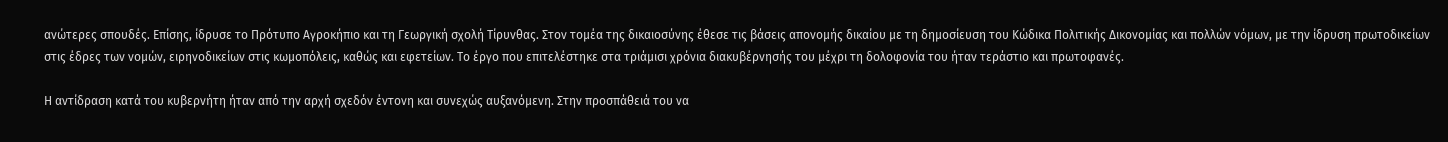ανώτερες σπουδές. Επίσης, ίδρυσε το Πρότυπο Αγροκήπιο και τη Γεωργική σχολή Τίρυνθας. Στον τομέα της δικαιοσύνης έθεσε τις βάσεις απονομής δικαίου με τη δημοσίευση του Κώδικα Πολιτικής Δικονομίας και πολλών νόμων, με την ίδρυση πρωτοδικείων στις έδρες των νομών, ειρηνοδικείων στις κωμοπόλεις, καθώς και εφετείων. Το έργο που επιτελέστηκε στα τριάμισι χρόνια διακυβέρνησής του μέχρι τη δολοφονία του ήταν τεράστιο και πρωτοφανές.

Η αντίδραση κατά του κυβερνήτη ήταν από την αρχή σχεδόν έντονη και συνεχώς αυξανόμενη. Στην προσπάθειά του να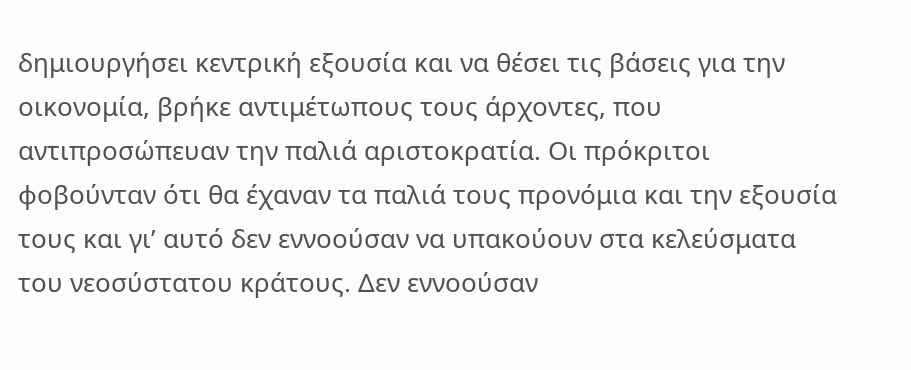δημιουργήσει κεντρική εξουσία και να θέσει τις βάσεις για την οικονομία, βρήκε αντιμέτωπους τους άρχοντες, που αντιπροσώπευαν την παλιά αριστοκρατία. Οι πρόκριτοι φοβούνταν ότι θα έχαναν τα παλιά τους προνόμια και την εξουσία τους και γι’ αυτό δεν εννοούσαν να υπακούουν στα κελεύσματα του νεοσύστατου κράτους. Δεν εννοούσαν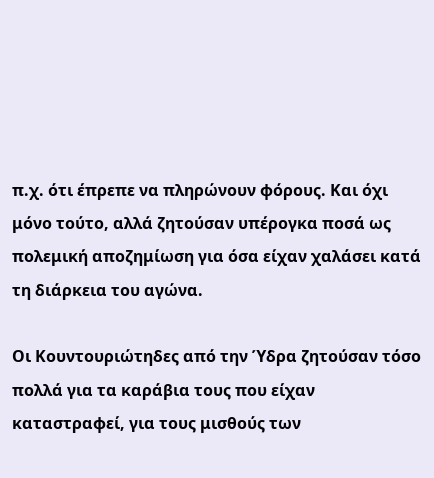π.χ. ότι έπρεπε να πληρώνουν φόρους. Και όχι μόνο τούτο, αλλά ζητούσαν υπέρογκα ποσά ως πολεμική αποζημίωση για όσα είχαν χαλάσει κατά τη διάρκεια του αγώνα.

Οι Κουντουριώτηδες από την Ύδρα ζητούσαν τόσο πολλά για τα καράβια τους που είχαν καταστραφεί, για τους μισθούς των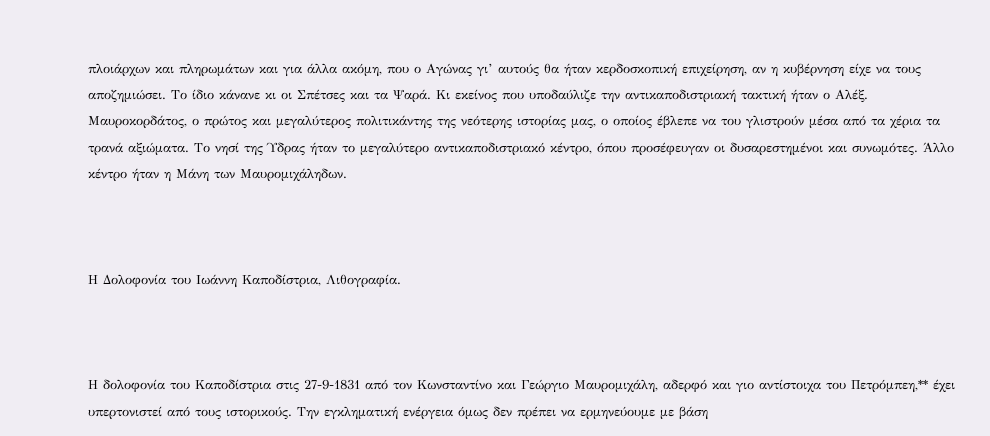πλοιάρχων και πληρωμάτων και για άλλα ακόμη, που ο Αγώνας γι’ αυτούς θα ήταν κερδοσκοπική επιχείρηση, αν η κυβέρνηση είχε να τους αποζημιώσει. Το ίδιο κάνανε κι οι Σπέτσες και τα Ψαρά. Κι εκείνος που υποδαύλιζε την αντικαποδιστριακή τακτική ήταν ο Αλέξ. Μαυροκορδάτος, ο πρώτος και μεγαλύτερος πολιτικάντης της νεότερης ιστορίας μας, ο οποίος έβλεπε να του γλιστρούν μέσα από τα χέρια τα τρανά αξιώματα. Το νησί της Ύδρας ήταν το μεγαλύτερο αντικαποδιστριακό κέντρο, όπου προσέφευγαν οι δυσαρεστημένοι και συνωμότες. Άλλο κέντρο ήταν η Μάνη των Μαυρομιχάληδων.



Η Δολοφονία του Ιωάννη Καποδίστρια, Λιθογραφία.



Η δολοφονία του Καποδίστρια στις 27-9-1831 από τον Κωνσταντίνο και Γεώργιο Μαυρομιχάλη, αδερφό και γιο αντίστοιχα του Πετρόμπεη,** έχει υπερτονιστεί από τους ιστορικούς. Την εγκληματική ενέργεια όμως δεν πρέπει να ερμηνεύουμε με βάση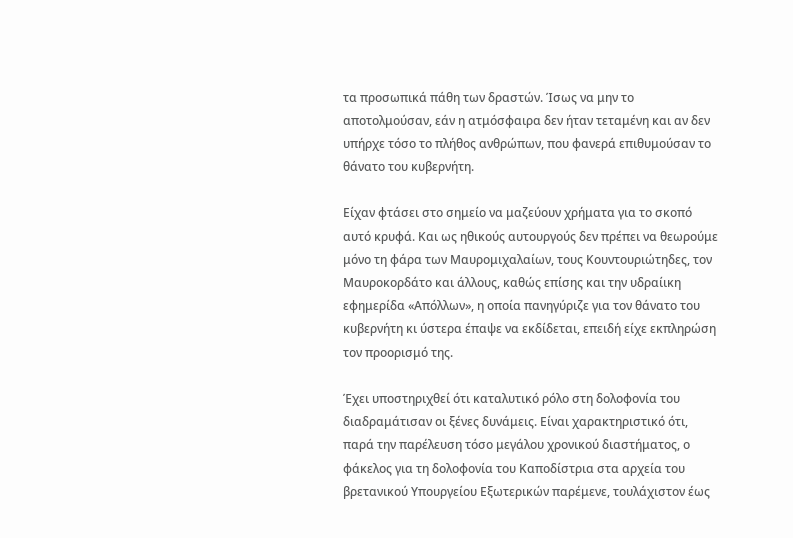τα προσωπικά πάθη των δραστών. Ίσως να μην το αποτολμούσαν, εάν η ατμόσφαιρα δεν ήταν τεταμένη και αν δεν υπήρχε τόσο το πλήθος ανθρώπων, που φανερά επιθυμούσαν το θάνατο του κυβερνήτη.

Είχαν φτάσει στο σημείο να μαζεύουν χρήματα για το σκοπό αυτό κρυφά. Και ως ηθικούς αυτουργούς δεν πρέπει να θεωρούμε μόνο τη φάρα των Μαυρομιχαλαίων, τους Κουντουριώτηδες, τον Μαυροκορδάτο και άλλους, καθώς επίσης και την υδραίικη εφημερίδα «Απόλλων», η οποία πανηγύριζε για τον θάνατο του κυβερνήτη κι ύστερα έπαψε να εκδίδεται, επειδή είχε εκπληρώση τον προορισμό της.

Έχει υποστηριχθεί ότι καταλυτικό ρόλο στη δολοφονία του διαδραμάτισαν οι ξένες δυνάμεις. Είναι χαρακτηριστικό ότι, παρά την παρέλευση τόσο μεγάλου χρονικού διαστήματος, ο φάκελος για τη δολοφονία του Καποδίστρια στα αρχεία του βρετανικού Υπουργείου Εξωτερικών παρέμενε, τουλάχιστον έως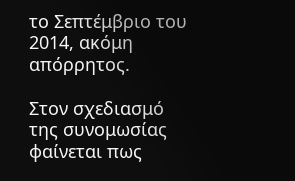το Σεπτέμβριο του 2014, ακόμη απόρρητος.

Στον σχεδιασμό της συνομωσίας φαίνεται πως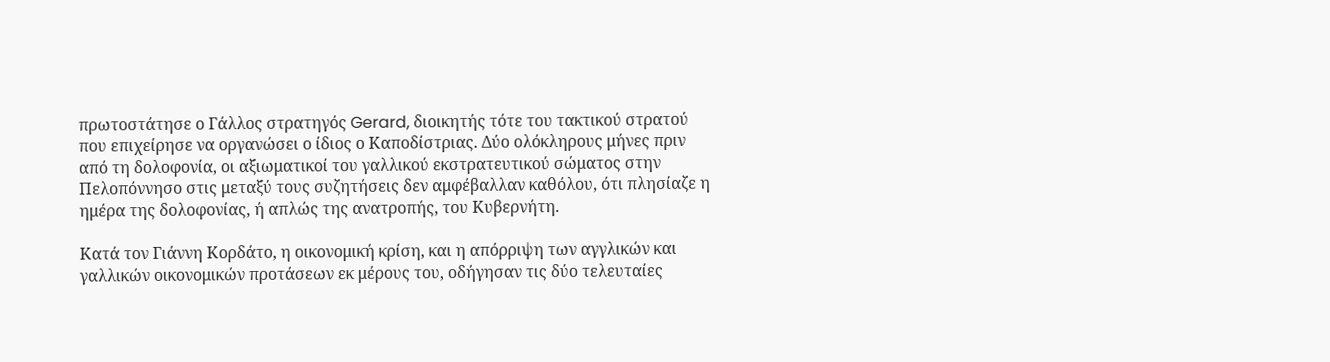πρωτοστάτησε ο Γάλλος στρατηγός Gerard, διοικητής τότε του τακτικού στρατού που επιχείρησε να οργανώσει ο ίδιος ο Καποδίστριας. Δύο ολόκληρους μήνες πριν από τη δολοφονία, οι αξιωματικοί του γαλλικού εκστρατευτικού σώματος στην Πελοπόννησο στις μεταξύ τους συζητήσεις δεν αμφέβαλλαν καθόλου, ότι πλησίαζε η ημέρα της δολοφονίας, ή απλώς της ανατροπής, του Κυβερνήτη.

Κατά τον Γιάννη Κορδάτο, η οικονομική κρίση, και η απόρριψη των αγγλικών και γαλλικών οικονομικών προτάσεων εκ μέρους του, οδήγησαν τις δύο τελευταίες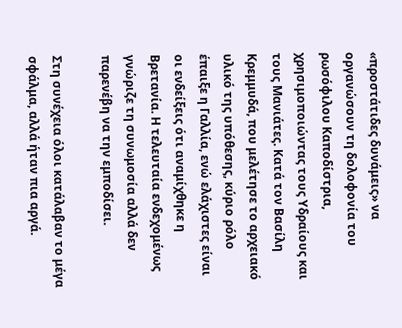«προστάτιδες δυνάμεις» να οργανώσουν τη δολοφονία του ρωσόφιλου Καποδίστρια, χρησιμοποιώντας τους Υδραίους και τους Μανιάτες. Κατά τον Βασίλη Κρεμμυδά, που μελέτησε το αρχειακό υλικό της υπόθεσης, κύριο ρόλο έπαιξε η Γαλλία, ενώ ελάχιστες είναι οι ενδείξεις ότι αναμίχθηκε η Βρετανία. Η τελευταία ενδεχομένως γνώριζε τη συνωμοσία αλλά δεν παρενέβη να την εμποδίσει.

Στη συνέχεια όλοι κατάλαβαν το μέγα σφάλμα, αλλά ήταν πια αργά.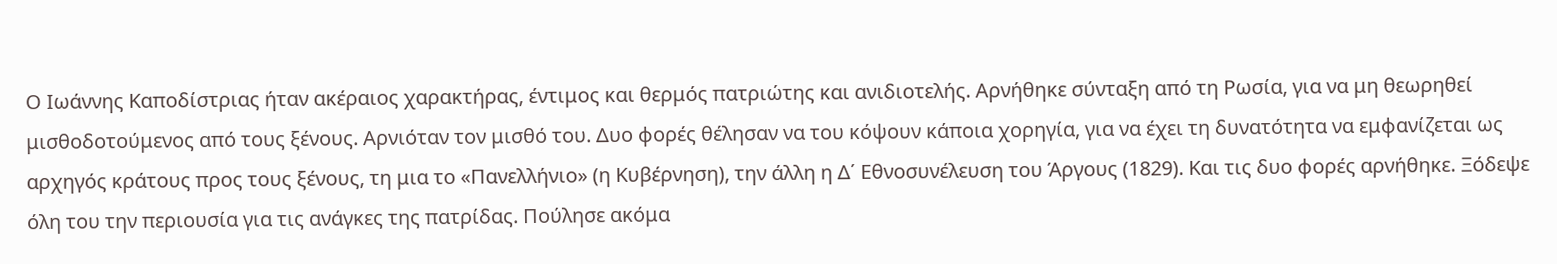Ο Ιωάννης Καποδίστριας ήταν ακέραιος χαρακτήρας, έντιμος και θερμός πατριώτης και ανιδιοτελής. Αρνήθηκε σύνταξη από τη Ρωσία, για να μη θεωρηθεί μισθοδοτούμενος από τους ξένους. Αρνιόταν τον μισθό του. Δυο φορές θέλησαν να του κόψουν κάποια χορηγία, για να έχει τη δυνατότητα να εμφανίζεται ως αρχηγός κράτους προς τους ξένους, τη μια το «Πανελλήνιο» (η Κυβέρνηση), την άλλη η Δ΄ Εθνοσυνέλευση του Άργους (1829). Και τις δυο φορές αρνήθηκε. Ξόδεψε όλη του την περιουσία για τις ανάγκες της πατρίδας. Πούλησε ακόμα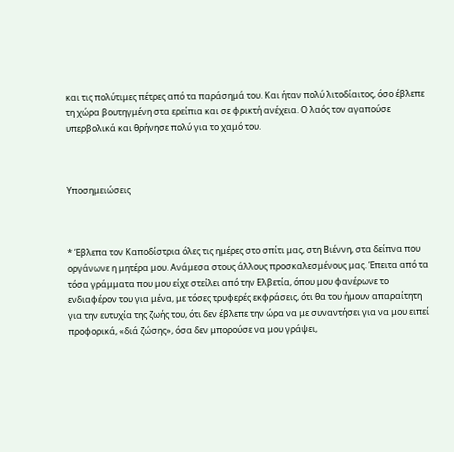και τις πολύτιμες πέτρες από τα παράσημά του. Και ήταν πολύ λιτοδίαιτος, όσο έβλεπε τη χώρα βουτηγμένη στα ερείπια και σε φρικτή ανέχεια. Ο λαός τον αγαπούσε υπερβολικά και θρήνησε πολύ για το χαμό του.



Υποσημειώσεις



* Έβλεπα τον Καποδίστρια όλες τις ημέρες στο σπίτι μας, στη Βιέννη, στα δείπνα που οργάνωνε η μητέρα μου. Ανάμεσα στους άλλους προσκαλεσμένους μας. Έπειτα από τα τόσα γράμματα που μου είχε στείλει από την Ελβετία, όπου μου φανέρωνε το ενδιαφέρον του για μένα, με τόσες τρυφερές εκφράσεις, ότι θα του ήμουν απαραίτητη για την ευτυχία της ζωής του, ότι δεν έβλεπε την ώρα να με συναντήσει για να μου ειπεί προφορικά, «διά ζώσης», όσα δεν μπορούσε να μου γράψει,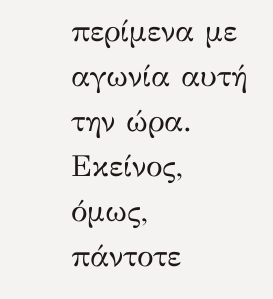περίμενα με αγωνία αυτή την ώρα. Εκείνος, όμως, πάντοτε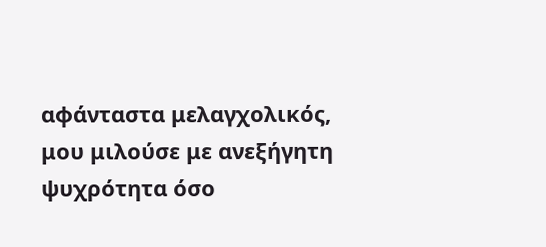αφάνταστα μελαγχολικός, μου μιλούσε με ανεξήγητη ψυχρότητα όσο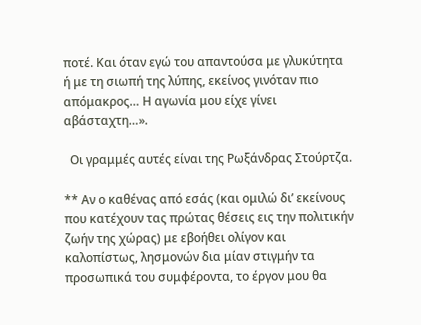ποτέ. Και όταν εγώ του απαντούσα με γλυκύτητα ή με τη σιωπή της λύπης, εκείνος γινόταν πιο απόμακρος… Η αγωνία μου είχε γίνει αβάσταχτη…».

  Οι γραμμές αυτές είναι της Ρωξάνδρας Στούρτζα.

** Αν ο καθένας από εσάς (και ομιλώ δι’ εκείνους που κατέχουν τας πρώτας θέσεις εις την πολιτικήν ζωήν της χώρας) με εβοήθει ολίγον και καλοπίστως, λησμονών δια μίαν στιγμήν τα προσωπικά του συμφέροντα, το έργον μου θα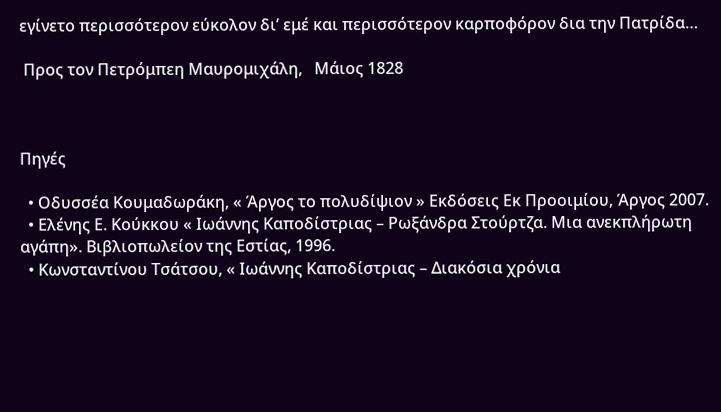εγίνετο περισσότερον εύκολον δι’ εμέ και περισσότερον καρποφόρον δια την Πατρίδα…

 Προς τον Πετρόμπεη Μαυρομιχάλη,   Μάιος 1828



Πηγές

  • Οδυσσέα Κουμαδωράκη, « Άργος το πολυδίψιον » Εκδόσεις Εκ Προοιμίου, Άργος 2007.
  • Ελένης Ε. Κούκκου « Ιωάννης Καποδίστριας – Ρωξάνδρα Στούρτζα. Μια ανεκπλήρωτη αγάπη». Βιβλιοπωλείον της Εστίας, 1996.
  • Κωνσταντίνου Τσάτσου, « Ιωάννης Καποδίστριας – Διακόσια χρόνια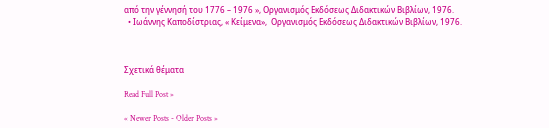από την γέννησή του 1776 – 1976 », Οργανισμός Εκδόσεως Διδακτικών Βιβλίων, 1976.
  • Ιωάννης Καποδίστριας, « Κείμενα»,  Οργανισμός Εκδόσεως Διδακτικών Βιβλίων, 1976.



Σχετικά θέματα

Read Full Post »

« Newer Posts - Older Posts »